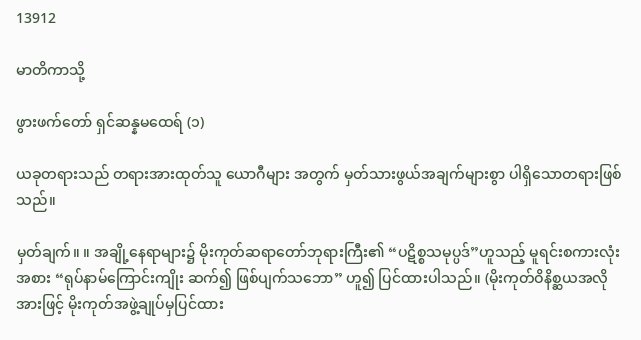13912

မာတိကာသို့

ဖွားဖက်တော် ရှင်ဆန္နမထေရ် (၁)

ယခုတရားသည် တရားအားထုတ်သူ ယောဂီများ အတွက် မှတ်သားဖွယ်အချက်များစွာ ပါရှိသောတရားဖြစ်သည်။

မှတ်ချက်။ ။ အချို့နေရာများ၌ မိုးကုတ်ဆရာတော်ဘုရားကြီး၏ “ပဋိစ္စသမုပ္ပဒ်”ဟူသည့် မူရင်းစကားလုံး အစား “ရုပ်နာမ်ကြောင်းကျိုး ဆက်၍ ဖြစ်ပျက်သဘော” ဟူ၍ ပြင်ထားပါသည်။ (မိုးကုတ်ဝိနိစ္ဆယအလိုအားဖြင့် မိုးကုတ်အဖွဲ့ချုပ်မှပြင်ထား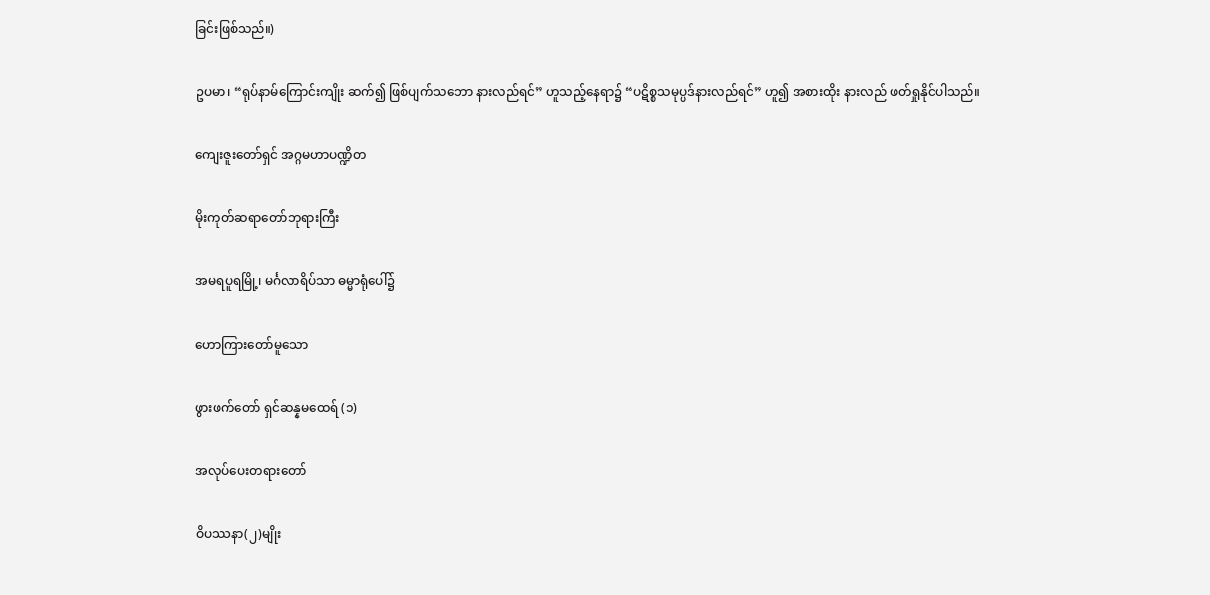ခြင်းဖြစ်သည်။)

ဥပမာ၊ “ရုပ်နာမ်ကြောင်းကျိုး ဆက်၍ ဖြစ်ပျက်သဘော နားလည်ရင်” ဟူသည့်နေရာ၌ “ပဋိစ္စသမုပ္ပဒ်နားလည်ရင်” ဟူ၍ အစားထိုး နားလည် ဖတ်ရှုနိုင်ပါသည်။

ကျေးဇူးတော်ရှင် အဂ္ဂမဟာပဏ္ဍိတ

မိုးကုတ်ဆရာတော်ဘုရားကြီး

အမရပူရမြို့၊ မင်္ဂလာရိပ်သာ ဓမ္မာရုံပေါ်၌

ဟောကြားတော်မူသော

ဖွားဖက်တော် ရှင်ဆန္နမထေရ် (၁)

အလုပ်ပေးတရားတော်

ဝိပဿနာ(၂)မျိုး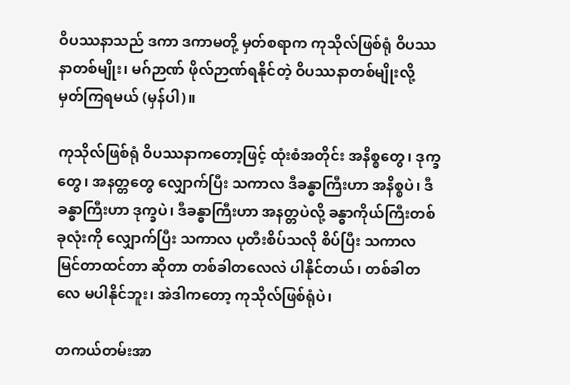ဝိပဿနာသည် ဒကာ ဒကာမတို့ မှတ်စရာက ကုသိုလ်ဖြစ်ရုံ ဝိပဿနာတစ်မျိုး၊ မဂ်ဉာဏ် ဖိုလ်ဉာဏ်ရနိုင်တဲ့ ဝိပဿနာတစ်မျိုးလို့ မှတ်ကြရမယ် (မှန်ပါ)။

ကုသိုလ်ဖြစ်ရုံ ဝိပဿနာကတော့ဖြင့် ထုံးစံအတိုင်း အနိစ္စတွေ၊ ဒုက္ခတွေ၊ အနတ္တတွေ လျှောက်ပြီး သကာလ ဒီခန္ဓာကြီးဟာ အနိစ္စပဲ၊ ဒီခန္ဓာကြီးဟာ ဒုက္ခပဲ၊ ဒီခန္ဓာကြီးဟာ အနတ္တပဲလို့ ခန္ဓာကိုယ်ကြီးတစ်ခုလုံးကို လျှောက်ပြီး သကာလ ပုတီးစိပ်သလို စိပ်ပြီး သကာလ မြင်တာထင်တာ ဆိုတာ တစ်ခါတလေလဲ ပါနိုင်တယ်၊ တစ်ခါတလေ မပါနိုင်ဘူး၊ အဲဒါကတော့ ကုသိုလ်ဖြစ်ရုံပဲ၊

တကယ်တမ်းအာ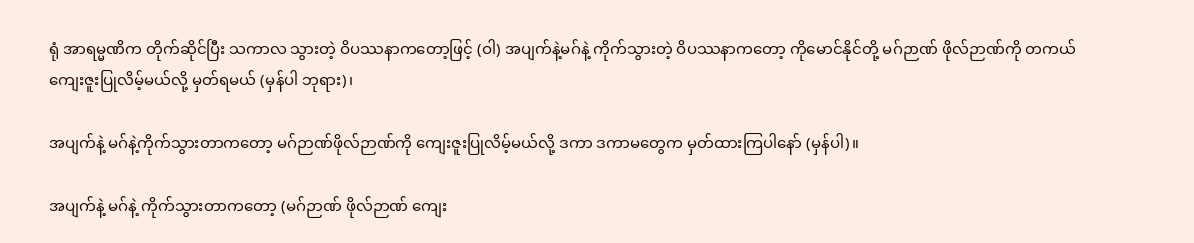ရုံ အာရမ္မဏိက တိုက်ဆိုင်ပြီး သကာလ သွားတဲ့ ဝိပဿနာကတော့ဖြင့် (ဝါ) အပျက်နဲ့မဂ်နဲ့ ကိုက်သွားတဲ့ ဝိပဿနာကတော့ ကိုမောင်နိုင်တို့ မဂ်ဉာဏ် ဖိုလ်ဉာဏ်ကို တကယ် ကျေးဇူးပြုလိမ့်မယ်လို့ မှတ်ရမယ် (မှန်ပါ ဘုရား)၊

အပျက်နဲ့ မဂ်နဲ့ကိုက်သွားတာကတော့ မဂ်ဉာဏ်ဖိုလ်ဉာဏ်ကို ကျေးဇူးပြုလိမ့်မယ်လို့ ဒကာ ဒကာမတွေက မှတ်ထားကြပါနော် (မှန်ပါ)။

အပျက်နဲ့ မဂ်နဲ့ ကိုက်သွားတာကတော့ (မဂ်ဉာဏ် ဖိုလ်ဉာဏ် ကျေး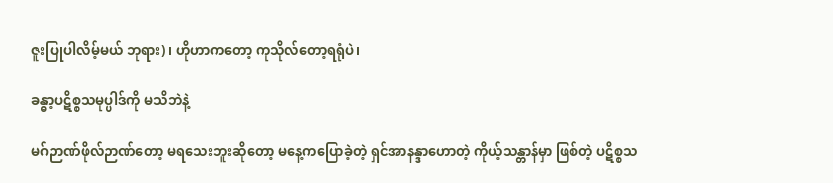ဇူးပြုပါလိမ့်မယ် ဘုရား)၊ ဟိုဟာကတော့ ကုသိုလ်တော့ရရုံပဲ၊

ခန္ဓာ့ပဋိစ္စသမုပ္ပါဒ်ကို မသိဘဲနဲ့

မဂ်ဉာဏ်ဖိုလ်ဉာဏ်တော့ မရသေးဘူးဆိုတော့ မနေ့ကပြောခဲ့တဲ့ ရှင်အာနန္ဒာဟောတဲ့ ကိုယ့်သန္တာန်မှာ ဖြစ်တဲ့ ပဋိစ္စသ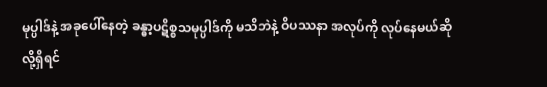မုပ္ပါဒ်နဲ့ အခုပေါ်နေတဲ့ ခန္ဓာ့ပဋိစ္စသမုပ္ပါဒ်ကို မသိဘဲနဲ့ ဝိပဿနာ အလုပ်ကို လုပ်နေမယ်ဆိုလို့ရှိရင်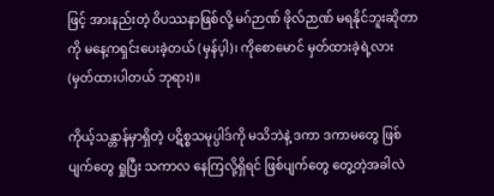ဖြင့် အားနည်းတဲ့ ဝိပဿနာဖြစ်လို့ မဂ်ဉာဏ် ဖိုလ်ဉာဏ် မရနိုင်ဘူးဆိုတာကို မနေ့ကရှင်းပေးခဲ့တယ် (မှန်ပ့ါ)၊ ကိုစောမောင် မှတ်ထားခဲ့ရဲ့လား (မှတ်ထားပါတယ် ဘုရား)။

ကိုယ့်သန္တာန်မှာရှိတဲ့ ပဋိစ္စသမုပ္ပါဒ်ကို မသိဘဲနဲ့ ဒကာ ဒကာမတွေ ဖြစ်ပျက်တွေ ရှုပြီး သကာလ နေကြလို့ရှိရင် ဖြစ်ပျက်တွေ တွေ့တဲ့အခါလဲ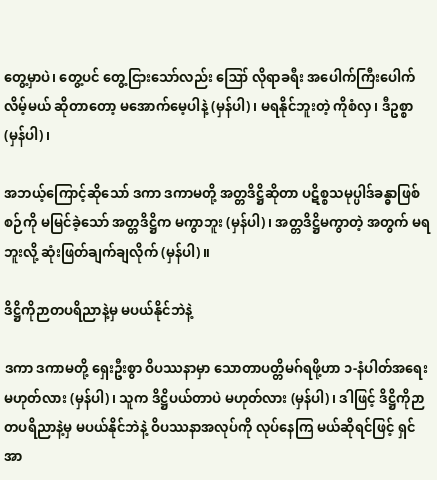တွေ့မှာပဲ၊ တွေ့ပင် တွေ့ငြားသော်လည်း ဪ လိုရာခရီး အပေါက်ကြီးပေါက်လိမ့်မယ် ဆိုတာတော့ မအောက်မေ့ပါနဲ့ (မှန်ပါ)၊ မရနိုင်ဘူးတဲ့ ကိုစံလှ၊ ဒီဥစ္စာ (မှန်ပါ)၊

အဘယ့်ကြောင့်ဆိုသော် ဒကာ ဒကာမတို့ အတ္တဒိဋ္ဌိဆိုတာ ပဋိစ္စသမုပ္ပါဒ်ခန္ဓာဖြစ်စဉ်ကို မမြင်ခဲ့သော် အတ္တဒိဋ္ဌိက မကွာဘူး (မှန်ပါ)၊ အတ္တဒိဋ္ဌိမကွာတဲ့ အတွက် မရဘူးလို့ ဆုံးဖြတ်ချက်ချလိုက် (မှန်ပါ)။

ဒိဋ္ဌိကိုဉာတပရိညာနဲ့မှ မပယ်နိုင်ဘဲနဲ့

ဒကာ ဒကာမတို့ ရှေးဦးစွာ ဝိပဿနာမှာ သောတာပတ္တိမဂ်ရဖို့ဟာ ၁-နံပါတ်အရေးမဟုတ်လား (မှန်ပါ)၊ သူက ဒိဋ္ဌိပယ်တာပဲ မဟုတ်လား (မှန်ပါ)၊ ဒါဖြင့် ဒိဋ္ဌိကိုဉာတပရိညာနဲ့မှ မပယ်နိုင်ဘဲနဲ့ ဝိပဿနာအလုပ်ကို လုပ်နေကြ မယ်ဆိုရင်ဖြင့် ရှင်အာ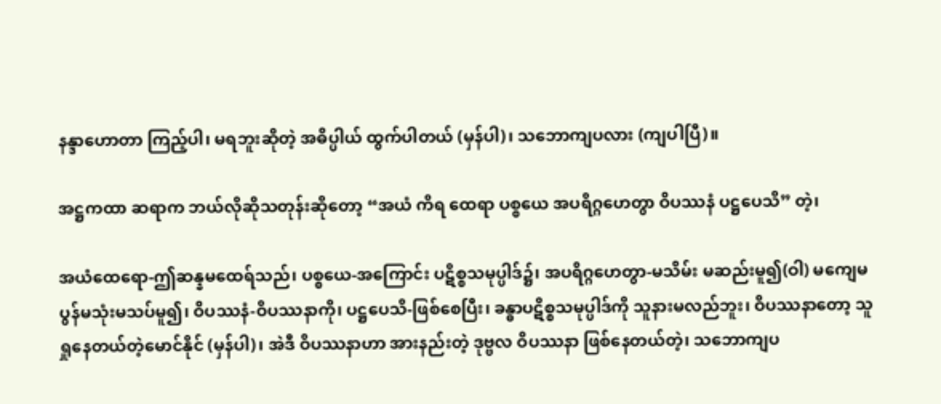နန္ဒာဟောတာ ကြည့်ပါ၊ မရဘူးဆိုတဲ့ အဓိပ္ပါယ် ထွက်ပါတယ် (မှန်ပါ)၊ သဘောကျပလား (ကျပါပြီ)။

အဋ္ဌကထာ ဆရာက ဘယ်လိုဆိုသတုန်းဆိုတော့ “အယံ ကိရ ထေရာ ပစ္စယေ အပရိဂ္ဂဟေတွာ ဝိပဿနံ ပဋ္ဌပေသိ” တဲ့၊

အယံထေရော-ဤဆန္နမထေရ်သည်၊ ပစ္စယေ-အကြောင်း ပဋိစ္စသမုပ္ပါဒ်၌၊ အပရိဂ္ဂဟေတွာ-မသိမ်း မဆည်းမူ၍(ဝါ) မကျေမပွန်မသုံးမသပ်မူ၍၊ ဝိပဿနံ-ဝိပဿနာကို၊ ပဋ္ဌပေသိ-ဖြစ်စေပြီး၊ ခန္ဓာပဋိစ္စသမုပ္ပါဒ်ကို သူနားမလည်ဘူး၊ ဝိပဿနာတော့ သူရှုနေတယ်တဲ့မောင်နိုင် (မှန်ပါ)၊ အဲဒီ ဝိပဿနာဟာ အားနည်းတဲ့ ဒုဗ္ဗလ ဝိပဿနာ ဖြစ်နေတယ်တဲ့၊ သဘောကျပ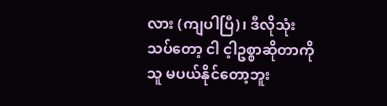လား (ကျပါပြီ)၊ ဒီလိုသုံးသပ်တော့ ငါ င့ါဥစ္စာဆိုတာကို သူ မပယ်နိုင်တော့ဘူး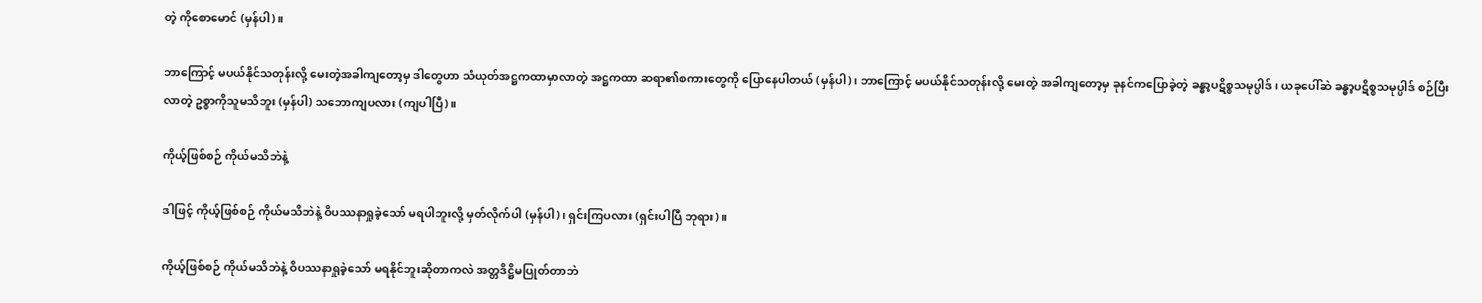တဲ့ ကိုစောမောင် (မှန်ပါ)။

ဘာကြောင့် မပယ်နိုင်သတုန်းလို့ မေးတဲ့အခါကျတော့မှ ဒါတွေဟာ သံယုတ်အဋ္ဌကထာမှာလာတဲ့ အဋ္ဌကထာ ဆရာ၏စကားတွေကို ပြောနေပါတယ် (မှန်ပါ)၊ ဘာကြောင့် မပယ်နိုင်သတုန်းလို့ မေးတဲ့ အခါကျတော့မှ ခုနင်ကပြောခဲ့တဲ့ ခန္ဓာ့ပဋိစ္စသမုပ္ပါဒ်၊ ယခုပေါ်ဆဲ ခန္ဓာ့ပဋိစ္စသမုပ္ပါဒ် စဉ်ပြီးလာတဲ့ ဥစ္စာကိုသူမသိဘူး (မှန်ပါ) သဘောကျပလား (ကျပါပြီ)။

ကိုယ့်ဖြစ်စဉ် ကိုယ်မသိဘဲနဲ့

ဒါဖြင့် ကိုယ့်ဖြစ်စဉ် ကိုယ်မသိဘဲနဲ့ ဝိပဿနာရှုခဲ့သော် မရပါဘူးလို့ မှတ်လိုက်ပါ (မှန်ပါ)၊ ရှင်းကြပလား (ရှင်းပါပြီ ဘုရား)။

ကိုယ့်ဖြစ်စဉ် ကိုယ်မသိဘဲနဲ့ ဝိပဿနာရှုခဲ့သော် မရနိုင်ဘူးဆိုတာကလဲ အတ္တဒိဋ္ဌိမပြုတ်တာဘဲ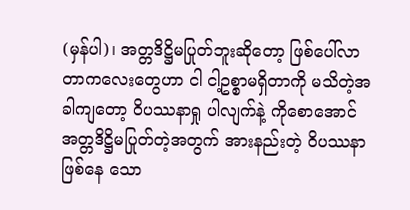(မှန်ပါ)၊ အတ္တဒိဋ္ဌိမပြုတ်ဘူးဆိုတော့ ဖြစ်ပေါ်လာတာကလေးတွေဟာ ငါ ငါ့ဥစ္စာမရှိတာကို မသိတဲ့အခါကျတော့ ဝိပဿနာရှု ပါလျက်နဲ့ ကိုစောအောင် အတ္တဒိဋ္ဌိမပြုတ်တဲ့အတွက် အားနည်းတဲ့ ဝိပဿနာဖြစ်နေ သော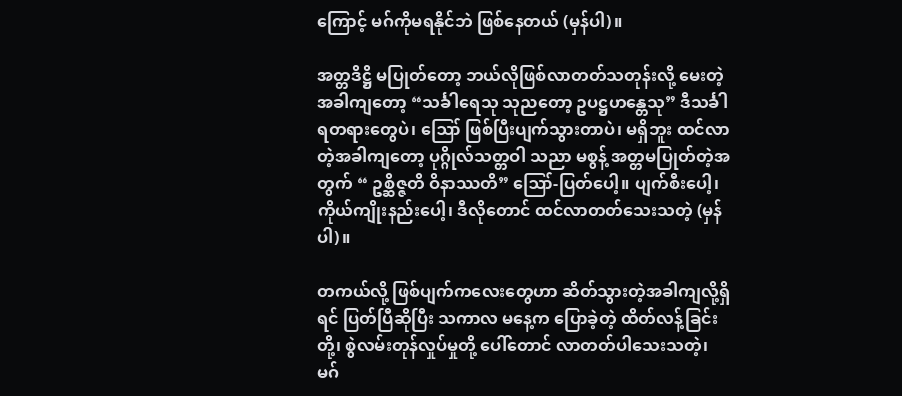ကြောင့် မဂ်ကိုမရနိုင်ဘဲ ဖြစ်နေတယ် (မှန်ပါ)။

အတ္တဒိဋ္ဌိ မပြုတ်တော့ ဘယ်လိုဖြစ်လာတတ်သတုန်းလို့ မေးတဲ့အခါကျတော့ “သင်္ခါရေသု သုညတော့ ဥပဋ္ဌဟန္တေသု” ဒီသင်္ခါရတရားတွေပဲ၊ ဪ ဖြစ်ပြီးပျက်သွားတာပဲ၊ မရှိဘူး ထင်လာတဲ့အခါကျတော့ ပုဂ္ဂိုလ်သတ္တဝါ သညာ မစွန့် အတ္တမပြုတ်တဲ့အတွက် “ ဥစ္ဆိဇ္ဇတိ ဝိနာဿတိ” ဪ-ပြတ်ပေါ့။ ပျက်စီးပေါ့၊ ကိုယ်ကျိုးနည်းပေါ့၊ ဒီလိုတောင် ထင်လာတတ်သေးသတဲ့ (မှန်ပါ)။

တကယ်လို့ ဖြစ်ပျက်ကလေးတွေဟာ ဆိတ်သွားတဲ့အခါကျလို့ရှိရင် ပြတ်ပြီဆိုပြီး သကာလ မနေ့က ပြောခဲ့တဲ့ ထိတ်လန့်ခြင်းတို့၊ စွဲလမ်းတုန်လှုပ်မှုတို့ ပေါ်တောင် လာတတ်ပါသေးသတဲ့၊ မဂ်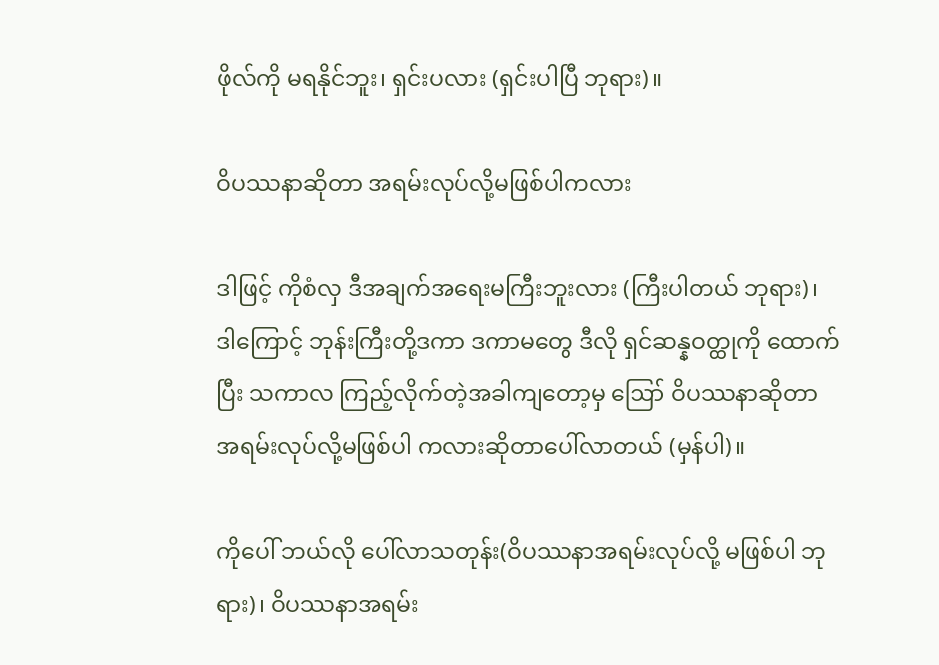ဖိုလ်ကို မရနိုင်ဘူး၊ ရှင်းပလား (ရှင်းပါပြီ ဘုရား)။

ဝိပဿနာဆိုတာ အရမ်းလုပ်လို့မဖြစ်ပါကလား

ဒါဖြင့် ကိုစံလှ ဒီအချက်အရေးမကြီးဘူးလား (ကြီးပါတယ် ဘုရား)၊ ဒါကြောင့် ဘုန်းကြီးတို့ဒကာ ဒကာမတွေ ဒီလို ရှင်ဆန္နဝတ္ထုကို ထောက်ပြီး သကာလ ကြည့်လိုက်တဲ့အခါကျတော့မှ ဪ ဝိပဿနာဆိုတာ အရမ်းလုပ်လို့မဖြစ်ပါ ကလားဆိုတာပေါ်လာတယ် (မှန်ပါ)။

ကိုပေါ် ဘယ်လို ပေါ်လာသတုန်း(ဝိပဿနာအရမ်းလုပ်လို့ မဖြစ်ပါ ဘုရား)၊ ဝိပဿနာအရမ်း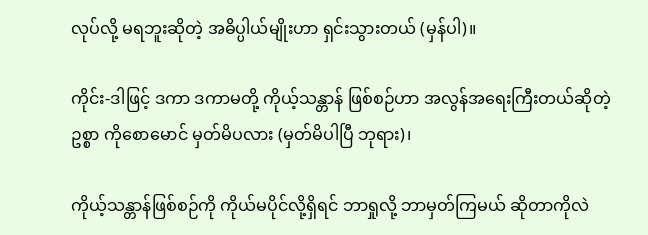လုပ်လို့ မရဘူးဆိုတဲ့ အဓိပ္ပါယ်မျိုးဟာ ရှင်းသွားတယ် (မှန်ပါ)။

ကိုင်း-ဒါဖြင့် ဒကာ ဒကာမတို့ ကိုယ့်သန္တာန် ဖြစ်စဉ်ဟာ အလွန်အရေးကြီးတယ်ဆိုတဲ့ဥစ္စာ ကိုစောမောင် မှတ်မိပလား (မှတ်မိပါပြီ ဘုရား)၊

ကိုယ့်သန္တာန်ဖြစ်စဉ်ကို ကိုယ်မပိုင်လို့ရှိရင် ဘာရှုလို့ ဘာမှတ်ကြမယ် ဆိုတာကိုလဲ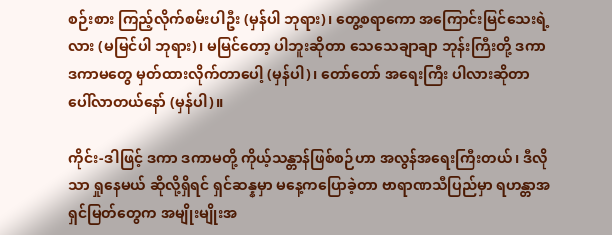စဉ်းစား ကြည့်လိုက်စမ်းပါဦး (မှန်ပါ ဘုရား)၊ တွေ့စရာကော အကြောင်းမြင်သေးရဲ့လား (မမြင်ပါ ဘုရား)၊ မမြင်တော့ ပါဘူးဆိုတာ သေသေချာချာ ဘုန်းကြီးတို့ ဒကာ ဒကာမတွေ မှတ်ထားလိုက်တာပေါ့ (မှန်ပါ)၊ တော်တော် အရေးကြီး ပါလားဆိုတာ ပေါ်လာတယ်နော် (မှန်ပါ)။

ကိုင်း-ဒါဖြင့် ဒကာ ဒကာမတို့ ကိုယ့်သန္တာန်ဖြစ်စဉ်ဟာ အလွန်အရေးကြီးတယ်၊ ဒီလိုသာ ရှုနေမယ် ဆိုလို့ရှိရင် ရှင်ဆန္နမှာ မနေ့ကပြောခဲ့တာ ဗာရာဏသီပြည်မှာ ရဟန္တာအရှင်မြတ်တွေက အမျိုးမျိုးအ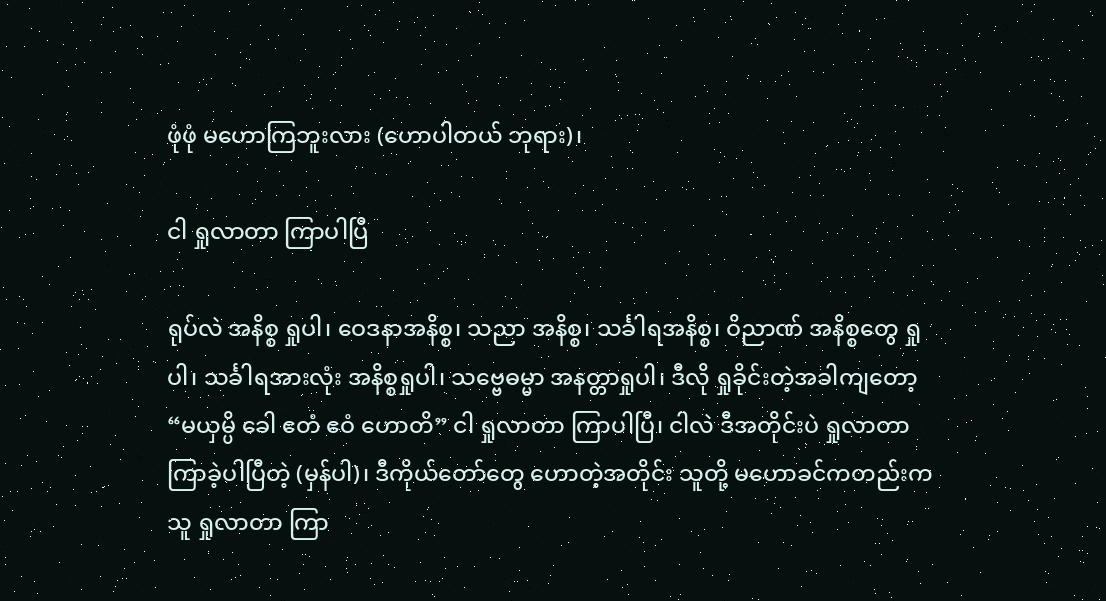ဖုံဖုံ မဟောကြဘူးလား (ဟောပါတယ် ဘုရား)၊

ငါ ရှုလာတာ ကြာပါပြီ

ရုပ်လဲ အနိစ္စ ရှုပါ၊ ဝေဒနာအနိစ္စ၊ သညာ အနိစ္စ၊ သင်္ခါရအနိစ္စ၊ ဝိညာဏ် အနိစ္စတွေ ရှုပါ၊ သင်္ခါရအားလုံး အနိစ္စရှုပါ၊ သဗ္ဗေဓမ္မာ အနတ္တာရှုပါ၊ ဒီလို ရှုခိုင်းတဲ့အခါကျတော့ “မယှမ္ပိ ခေါ ဧတံ ဧဝံ ဟောတိ” ငါ ရှုလာတာ ကြာပါပြီ၊ ငါလဲ ဒီအတိုင်းပဲ ရှုလာတာ ကြာခဲ့ပါပြီတဲ့ (မှန်ပါ)၊ ဒီကိုယ်တော်တွေ ဟောတဲ့အတိုင်း သူတို့ မဟောခင်ကတည်းက သူ ရှုလာတာ ကြာ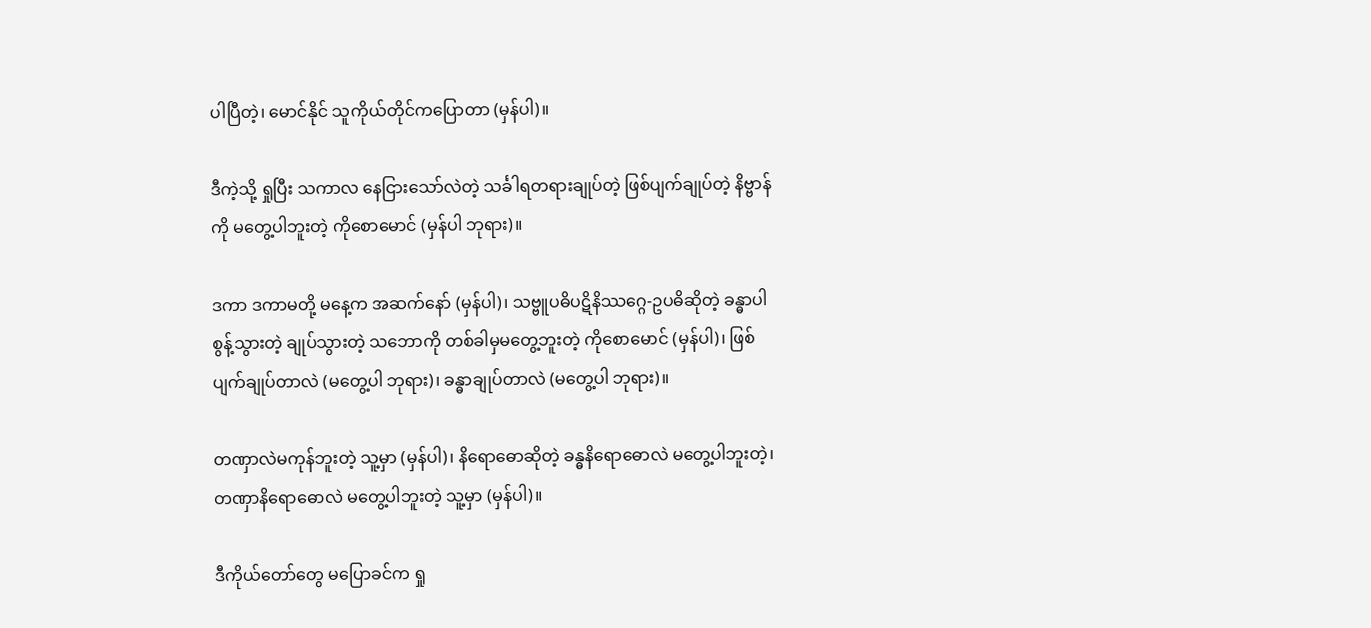ပါပြီတဲ့၊ မောင်နိုင် သူကိုယ်တိုင်ကပြောတာ (မှန်ပါ)။

ဒီကဲ့သို့ ရှုပြီး သကာလ နေငြားသော်လဲတဲ့ သင်္ခါရတရားချုပ်တဲ့ ဖြစ်ပျက်ချုပ်တဲ့ နိဗ္ဗာန်ကို မတွေ့ပါဘူးတဲ့ ကိုစောမောင် (မှန်ပါ ဘုရား)။

ဒကာ ဒကာမတို့ မနေ့က အဆက်နော် (မှန်ပါ)၊ သဗ္ဗူပဓိပဋိနိဿဂ္ဂေ-ဥပဓိဆိုတဲ့ ခန္ဓာပါစွန့်သွားတဲ့ ချုပ်သွားတဲ့ သဘောကို တစ်ခါမှမတွေ့ဘူးတဲ့ ကိုစောမောင် (မှန်ပါ)၊ ဖြစ်ပျက်ချုပ်တာလဲ (မတွေ့ပါ ဘုရား)၊ ခန္ဓာချုပ်တာလဲ (မတွေ့ပါ ဘုရား)။

တဏှာလဲမကုန်ဘူးတဲ့ သူ့မှာ (မှန်ပါ)၊ နိရောဓောဆိုတဲ့ ခန္ဓနိရောဓောလဲ မတွေ့ပါဘူးတဲ့၊ တဏှာနိရောဓောလဲ မတွေ့ပါဘူးတဲ့ သူ့မှာ (မှန်ပါ)။

ဒီကိုယ်တော်တွေ မပြောခင်က ရှု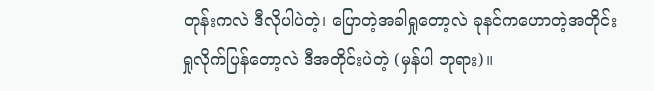တုန်းကလဲ ဒီလိုပါပဲတဲ့၊ ပြောတဲ့အခါရှုတော့လဲ ခုနင်ကဟောတဲ့အတိုင်း ရှုလိုက်ပြန်တော့လဲ ဒီအတိုင်းပဲတဲ့ (မှန်ပါ ဘုရား)။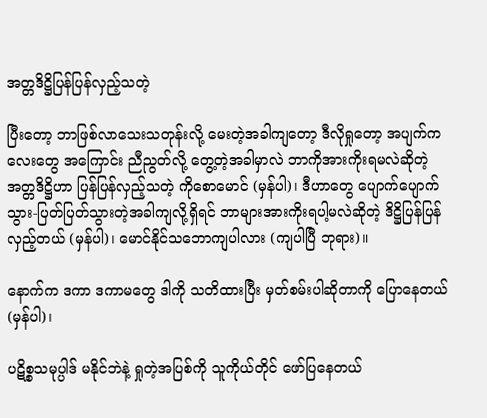အတ္တဒိဋ္ဌိပြန်ပြန်လှည့်သတဲ့

ပြီးတော့ ဘာဖြစ်လာသေးသတုန်းလို့ မေးတဲ့အခါကျတော့ ဒီလိုရှုတော့ အပျက်ကလေးတွေ အကြောင်း ညီညွတ်လို့ တွေ့တဲ့အခါမှာလဲ ဘာကိုအားကိုးရမလဲဆိုတဲ့ အတ္တဒိဋ္ဌိဟာ ပြန်ပြန်လှည့်သတဲ့ ကိုစောမောင် (မှန်ပါ)၊ ဒီဟာတွေ ပျောက်ပျောက်သွား-ပြတ်ပြတ်သွားတဲ့အခါကျလို့ရှိရင် ဘာများအားကိုးရပါ့မလဲဆိုတဲ့ ဒိဋ္ဌိပြန်ပြန်လှည့်တယ် (မှန်ပါ)၊ မောင်နိုင်သဘောကျပါလား (ကျပါပြီ ဘုရား)။

နောက်က ဒကာ ဒကာမတွေ ဒါကို သတိထားပြီး မှတ်စမ်းပါဆိုတာကို ပြောနေတယ် (မှန်ပါ)၊

ပဋိစ္စသမုပ္ပါဒ် မနိုင်ဘဲနဲ့ ရှုတဲ့အပြစ်ကို သူကိုယ်တိုင် ဖော်ပြနေတယ်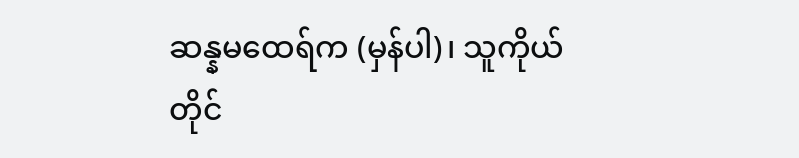ဆန္နမထေရ်က (မှန်ပါ)၊ သူကိုယ်တိုင်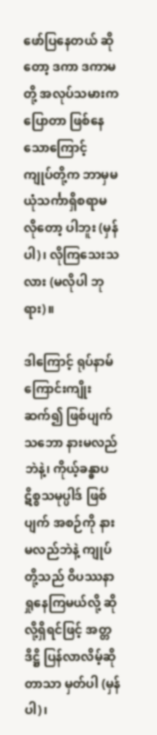ဖော်ပြနေတယ် ဆိုတော့ ဒကာ ဒကာမတို့ အလုပ်သမားကပြောတာ ဖြစ်နေသောကြောင့် ကျုပ်တို့က ဘာမှမယုံသင်္ကာရှိစရာမလိုတော့ ပါဘူး (မှန်ပါ)၊ လိုကြသေးသလား (မလိုပါ ဘုရား)။

ဒါကြောင့် ရုပ်နာမ်ကြောင်းကျိုး ဆက်၍ ဖြစ်ပျက်သဘော နားမလည်ဘဲနဲ့၊ ကိုယ့်ခန္ဓာပဋိစ္စသမုပ္ပါဒ် ဖြစ်ပျက် အစဉ်ကို နားမလည်ဘဲနဲ့ ကျုပ်တို့သည် ဝိပဿနာ ရှုနေကြမယ်လို့ ဆိုလို့ရှိရင်ဖြင့် အတ္တဒိဋ္ဌိ ပြန်လာလိမ့်ဆိုတာသာ မှတ်ပါ (မှန်ပါ)၊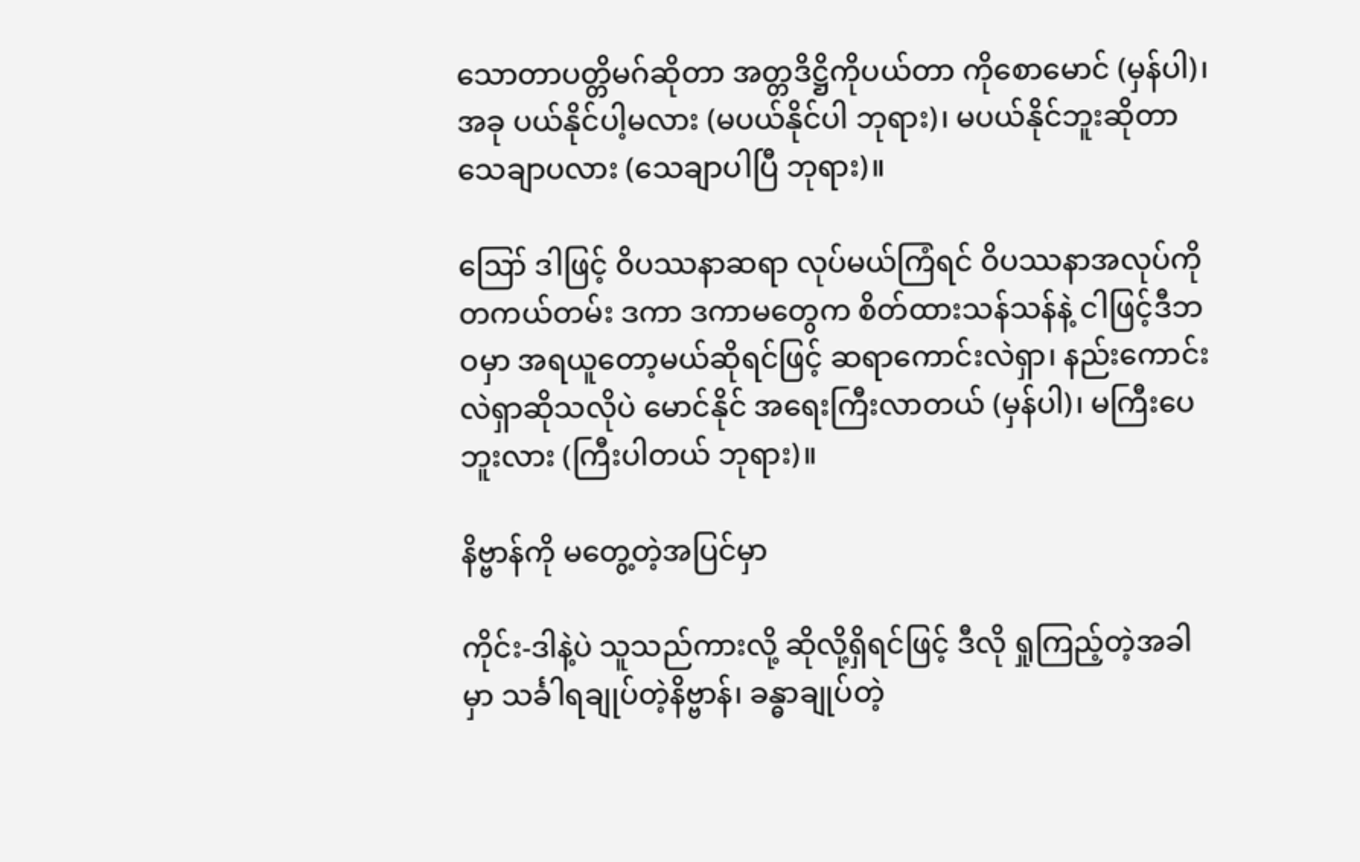သောတာပတ္တိမဂ်ဆိုတာ အတ္တဒိဋ္ဌိကိုပယ်တာ ကိုစောမောင် (မှန်ပါ)၊ အခု ပယ်နိုင်ပါ့မလား (မပယ်နိုင်ပါ ဘုရား)၊ မပယ်နိုင်ဘူးဆိုတာ သေချာပလား (သေချာပါပြီ ဘုရား)။

ဪ ဒါဖြင့် ဝိပဿနာဆရာ လုပ်မယ်ကြံရင် ဝိပဿနာအလုပ်ကို တကယ်တမ်း ဒကာ ဒကာမတွေက စိတ်ထားသန်သန်နဲ့ ငါဖြင့်ဒီဘဝမှာ အရယူတော့မယ်ဆိုရင်ဖြင့် ဆရာကောင်းလဲရှာ၊ နည်းကောင်းလဲရှာဆိုသလိုပဲ မောင်နိုင် အရေးကြီးလာတယ် (မှန်ပါ)၊ မကြီးပေဘူးလား (ကြီးပါတယ် ဘုရား)။

နိဗ္ဗာန်ကို မတွေ့တဲ့အပြင်မှာ

ကိုင်း-ဒါနဲ့ပဲ သူသည်ကားလို့ ဆိုလို့ရှိရင်ဖြင့် ဒီလို ရှုကြည့်တဲ့အခါမှာ သင်္ခါရချုပ်တဲ့နိဗ္ဗာန်၊ ခန္ဓာချုပ်တဲ့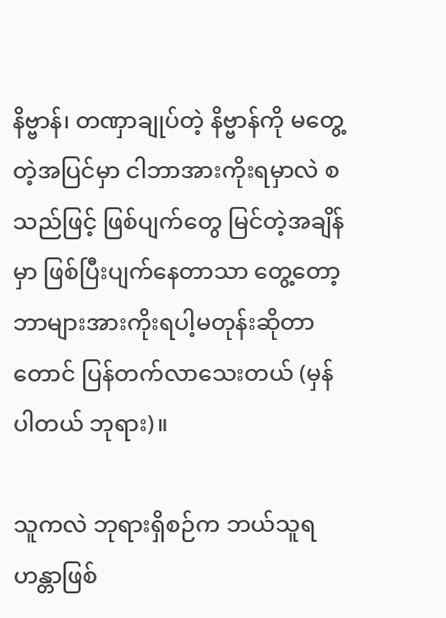နိဗ္ဗာန်၊ တဏှာချုပ်တဲ့ နိဗ္ဗာန်ကို မတွေ့တဲ့အပြင်မှာ ငါဘာအားကိုးရမှာလဲ စသည်ဖြင့် ဖြစ်ပျက်တွေ မြင်တဲ့အချိန်မှာ ဖြစ်ပြီးပျက်နေတာသာ တွေ့တော့ဘာများအားကိုးရပါ့မတုန်းဆိုတာတောင် ပြန်တက်လာသေးတယ် (မှန်ပါတယ် ဘုရား)။

သူကလဲ ဘုရားရှိစဉ်က ဘယ်သူရဟန္တာဖြစ်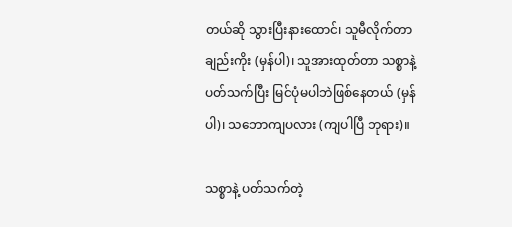တယ်ဆို သွားပြီးနားထောင်၊ သူမီလိုက်တာချည်းကိုး (မှန်ပါ)၊ သူအားထုတ်တာ သစ္စာနဲ့ပတ်သက်ပြီး မြင်ပုံမပါဘဲဖြစ်နေတယ် (မှန်ပါ)၊ သဘောကျပလား (ကျပါပြီ ဘုရား)။

သစ္စာနဲ့ ပတ်သက်တဲ့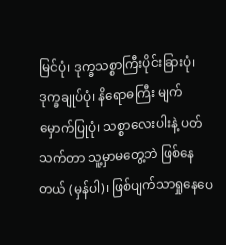မြင်ပုံ၊ ဒုက္ခသစ္စာကြီးပိုင်းခြားပုံ၊ ဒုက္ခချုပ်ပုံ၊ နိရောဓကြီး မျက်မှောက်ပြုပုံ၊ သစ္စာလေးပါးနဲ့ ပတ်သက်တာ သူ့မှာမတွေ့ဘဲ ဖြစ်နေတယ် (မှန်ပါ)၊ ဖြစ်ပျက်သာရှုနေပေ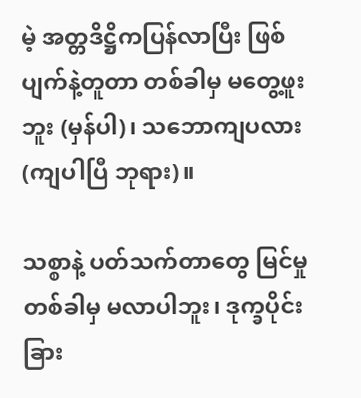မဲ့ အတ္တဒိဋ္ဌိကပြန်လာပြီး ဖြစ်ပျက်နဲ့တူတာ တစ်ခါမှ မတွေ့ဖူးဘူး (မှန်ပါ)၊ သဘောကျပလား (ကျပါပြီ ဘုရား)။

သစ္စာနဲ့ ပတ်သက်တာတွေ မြင်မှုတစ်ခါမှ မလာပါဘူး၊ ဒုက္ခပိုင်းခြား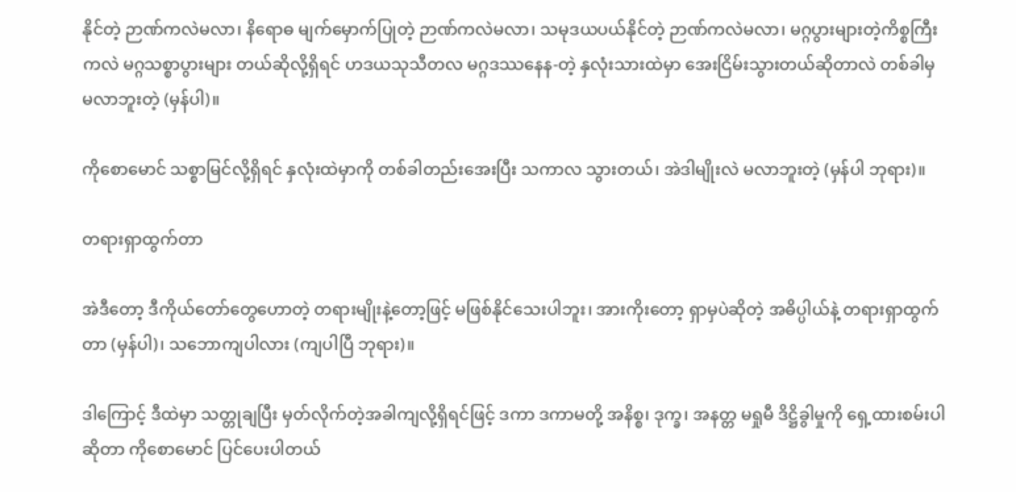နိုင်တဲ့ ဉာဏ်ကလဲမလာ၊ နိရောဓ မျက်မှောက်ပြုတဲ့ ဉာဏ်ကလဲမလာ၊ သမုဒယပယ်နိုင်တဲ့ ဉာဏ်ကလဲမလာ၊ မဂ္ဂပွားများတဲ့ကိစ္စကြီးကလဲ မဂ္ဂသစ္စာပွားများ တယ်ဆိုလို့ရှိရင် ဟဒယသုသီတလ မဂ္ဂဒဿနေန-တဲ့ နှလုံးသားထဲမှာ အေးငြိမ်းသွားတယ်ဆိုတာလဲ တစ်ခါမှမလာဘူးတဲ့ (မှန်ပါ)။

ကိုစောမောင် သစ္စာမြင်လို့ရှိရင် နှလုံးထဲမှာကို တစ်ခါတည်းအေးပြီး သကာလ သွားတယ်၊ အဲဒါမျိုးလဲ မလာဘူးတဲ့ (မှန်ပါ ဘုရား)။

တရားရှာထွက်တာ

အဲဒီတော့ ဒီကိုယ်တော်တွေဟောတဲ့ တရားမျိုးနဲ့တော့ဖြင့် မဖြစ်နိုင်သေးပါဘူး၊ အားကိုးတော့ ရှာမှပဲဆိုတဲ့ အဓိပ္ပါယ်နဲ့ တရားရှာထွက်တာ (မှန်ပါ)၊ သဘောကျပါလား (ကျပါပြီ ဘုရား)။

ဒါကြောင့် ဒီထဲမှာ သတ္တုချပြီး မှတ်လိုက်တဲ့အခါကျလို့ရှိရင်ဖြင့် ဒကာ ဒကာမတို့ အနိစ္စ၊ ဒုက္ခ၊ အနတ္တ မရှုမီ ဒိဋ္ဌိခွါမှုကို ရှေ့ထားစမ်းပါဆိုတာ ကိုစောမောင် ပြင်ပေးပါတယ်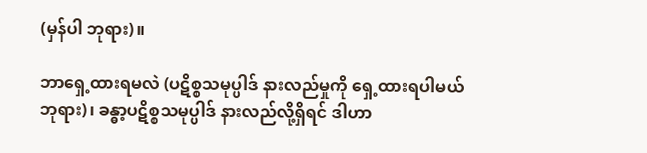(မှန်ပါ ဘုရား)။

ဘာရှေ့ထားရမလဲ (ပဋိစ္စသမုပ္ပါဒ် နားလည်မှုကို ရှေ့ထားရပါမယ် ဘုရား)၊ ခန္ဓာ့ပဋိစ္စသမုပ္ပါဒ် နားလည်လို့ရှိရင် ဒါဟာ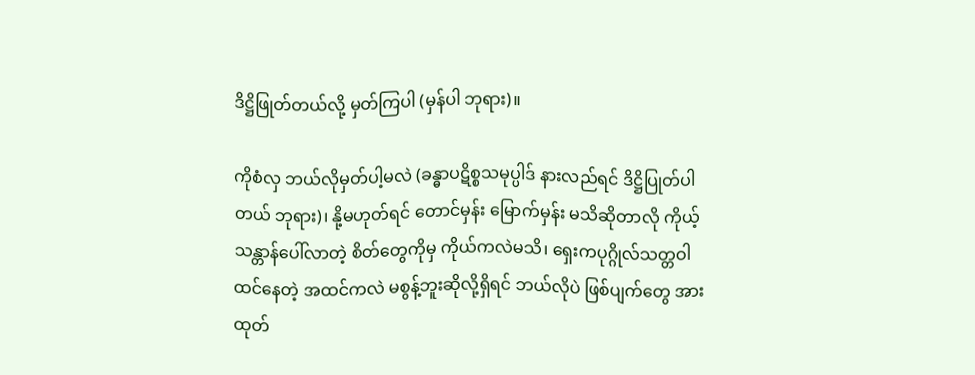ဒိဋ္ဌိဖြုတ်တယ်လို့ မှတ်ကြပါ (မှန်ပါ ဘုရား)။

ကိုစံလှ ဘယ်လိုမှတ်ပါ့မလဲ (ခန္ဓာပဋိစ္စသမုပ္ပါဒ် နားလည်ရင် ဒိဋ္ဌိပြုတ်ပါတယ် ဘုရား)၊ နို့မဟုတ်ရင် တောင်မှန်း မြောက်မှန်း မသိဆိုတာလို ကိုယ့်သန္တာန်ပေါ်လာတဲ့ စိတ်တွေကိုမှ ကိုယ်ကလဲမသိ၊ ရှေးကပုဂ္ဂိုလ်သတ္တဝါ ထင်နေတဲ့ အထင်ကလဲ မစွန့်ဘူးဆိုလို့ရှိရင် ဘယ်လိုပဲ ဖြစ်ပျက်တွေ အားထုတ်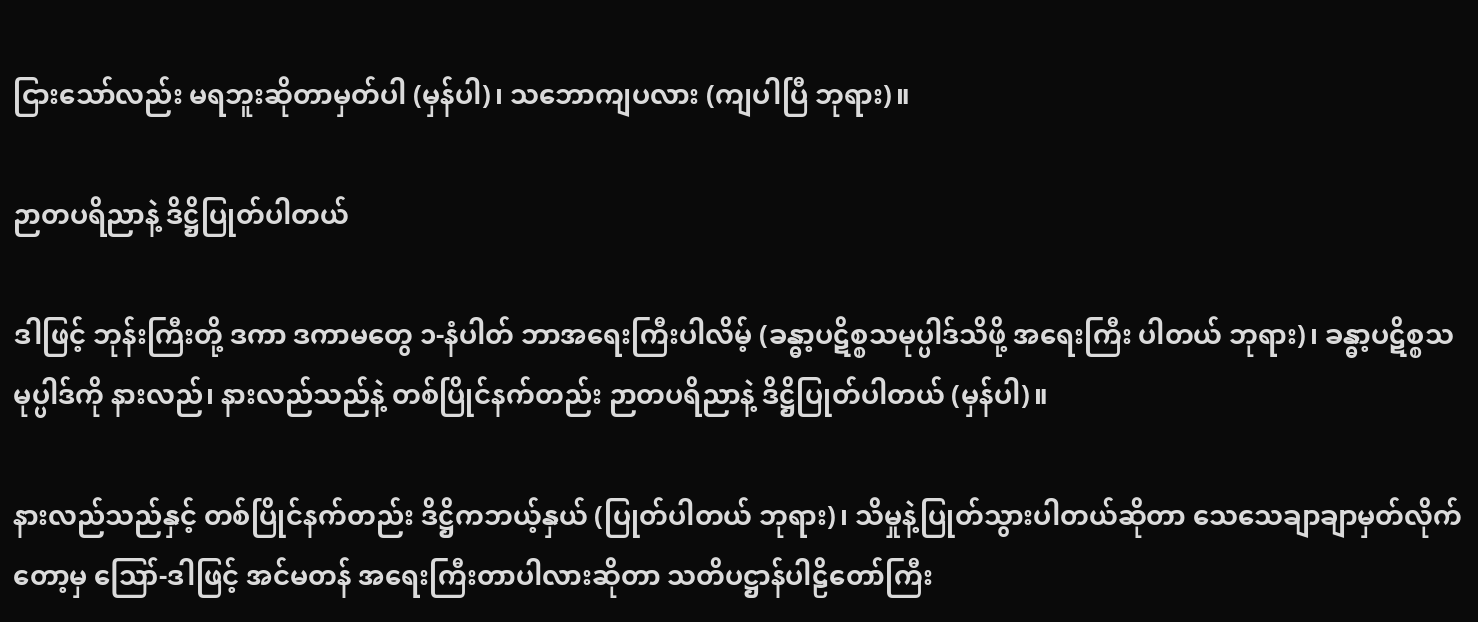ငြားသော်လည်း မရဘူးဆိုတာမှတ်ပါ (မှန်ပါ)၊ သဘောကျပလား (ကျပါပြီ ဘုရား)။

ဉာတပရိညာနဲ့ ဒိဋ္ဌိပြုတ်ပါတယ်

ဒါဖြင့် ဘုန်းကြီးတို့ ဒကာ ဒကာမတွေ ၁-နံပါတ် ဘာအရေးကြီးပါလိမ့် (ခန္ဓာ့ပဋိစ္စသမုပ္ပါဒ်သိဖို့ အရေးကြီး ပါတယ် ဘုရား)၊ ခန္ဓာ့ပဋိစ္စသမုပ္ပါဒ်ကို နားလည်၊ နားလည်သည်နဲ့ တစ်ပြိုင်နက်တည်း ဉာတပရိညာနဲ့ ဒိဋ္ဌိပြုတ်ပါတယ် (မှန်ပါ)။

နားလည်သည်နှင့် တစ်ပြိုင်နက်တည်း ဒိဋ္ဌိကဘယ့်နှယ် (ပြုတ်ပါတယ် ဘုရား)၊ သိမှုနဲ့ပြုတ်သွားပါတယ်ဆိုတာ သေသေချာချာမှတ်လိုက်တော့မှ ဪ-ဒါဖြင့် အင်မတန် အရေးကြီးတာပါလားဆိုတာ သတိပဋ္ဌာန်ပါဠိတော်ကြီး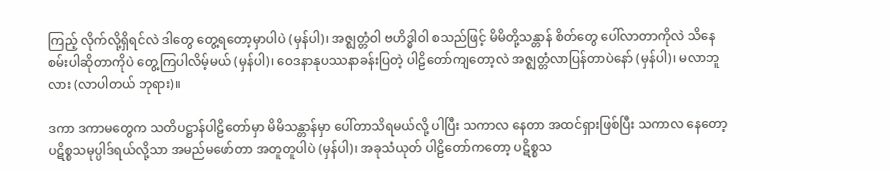ကြည့် လိုက်လို့ရှိရင်လဲ ဒါတွေ တွေ့ရတော့မှာပါပဲ (မှန်ပါ)၊ အဇ္ဈတ္တံဝါ ဗဟိဒ္ဓါဝါ စသည်ဖြင့် မိမိတို့သန္တာန် စိတ်တွေ ပေါ်လာတာကိုလဲ သိနေစမ်းပါဆိုတာကိုပဲ တွေ့ကြပါလိမ့်မယ် (မှန်ပါ)၊ ဝေဒနာနုပဿနာခန်းပြတဲ့ ပါဠိတော်ကျတော့လဲ အဇ္ဈတ္တံလာပြန်တာပဲနော် (မှန်ပါ)၊ မလာဘူလား (လာပါတယ် ဘုရား)။

ဒကာ ဒကာမတွေက သတိပဋ္ဌာန်ပါဠိတော်မှာ မိမိသန္တာန်မှာ ပေါ်တာသိရမယ်လို့ ပါပြီး သကာလ နေတာ အထင်ရှားဖြစ်ပြီး သကာလ နေတော့ ပဋိစ္စသမုပ္ပါဒ်ရယ်လို့သာ အမည်မဖော်တာ အတူတူပါပဲ (မှန်ပါ)၊ အခုသံယုတ် ပါဠိတော်ကတော့ ပဋိစ္စသ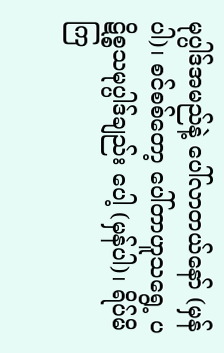မုပ္ပါဒ်အမည်နဲ့ ပေါ်လာတယ်နော် (မှန်ပါ)၊ စင်စစ်တော့ ပေါ်တာဟူသရွေ့ ပဋိစ္စသမုပ္ပါဒ်ချည်း ပေါ့ (မှန်ပါ)၊ ရိပ်မိကြ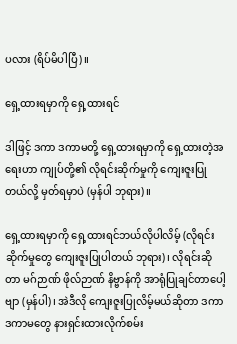ပလား (ရိပ်မိပါပြီ)။

ရှေ့ထားရမှာကို ရှေ့ထားရင်

ဒါဖြင့် ဒကာ ဒကာမတို့ ရှေ့ထားရမှာကို ရှေ့ထားတဲ့အရေးဟာ ကျုပ်တို့၏ လိုရင်းဆိုက်မှုကို ကျေးဇူးပြုတယ်လို့ မှတ်ရမှာပဲ (မှန်ပါ ဘုရား)။

ရှေ့ထားရမှာကို ရှေ့ထားရင်ဘယ်လိုပါလိမ့် (လိုရင်းဆိုက်မှုတွေ ကျေးဇူးပြုပါတယ် ဘုရား)၊ လိုရင်းဆိုတာ မဂ်ဉာဏ် ဖိုလ်ဉာဏ် နိဗ္ဗာန်ကို အာရုံပြုချင်တာပေါ့ဗျာ (မှန်ပါ)၊ အဲဒီလို ကျေးဇူးပြုလိမ့်မယ်ဆိုတာ ဒကာ ဒကာမတွေ နားရှင်းထားလိုက်စမ်း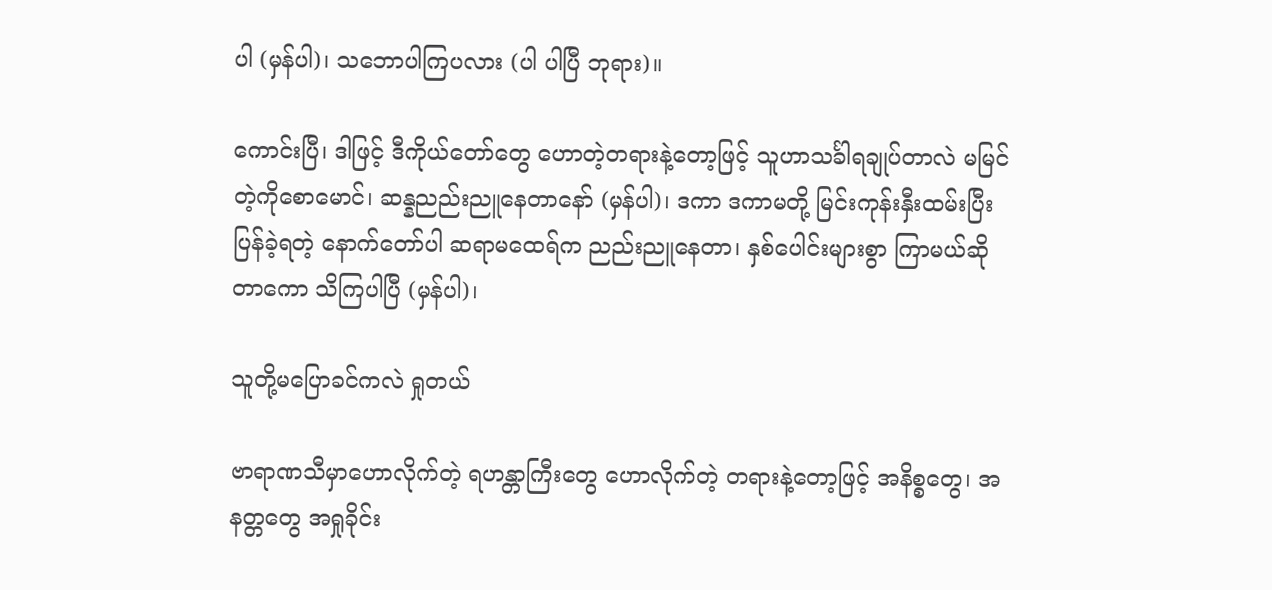ပါ (မှန်ပါ)၊ သဘောပါကြပလား (ပါ ပါပြီ ဘုရား)။

ကောင်းပြီ၊ ဒါဖြင့် ဒီကိုယ်တော်တွေ ဟောတဲ့တရားနဲ့တော့ဖြင့် သူဟာသင်္ခါရချုပ်တာလဲ မမြင်တဲ့ကိုစောမောင်၊ ဆန္နညည်းညူနေတာနော် (မှန်ပါ)၊ ဒကာ ဒကာမတို့ မြင်းကုန်းနှီးထမ်းပြီး ပြန်ခဲ့ရတဲ့ နောက်တော်ပါ ဆရာမထေရ်က ညည်းညူနေတာ၊ နှစ်ပေါင်းများစွာ ကြာမယ်ဆိုတာကော သိကြပါပြီ (မှန်ပါ)၊

သူတို့မပြောခင်ကလဲ ရှုတယ်

ဗာရာဏသီမှာဟောလိုက်တဲ့ ရဟန္တာကြီးတွေ ဟောလိုက်တဲ့ တရားနဲ့တော့ဖြင့် အနိစ္စတွေ၊ အနတ္တတွေ အရှုခိုင်း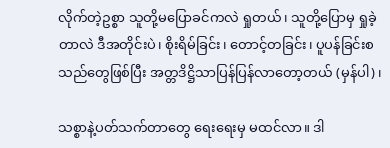လိုက်တဲ့ဥစ္စာ သူတို့မပြောခင်ကလဲ ရှုတယ်၊ သူတို့ပြောမှ ရှုခဲ့တာလဲ ဒီအတိုင်းပဲ၊ စိုးရိမ်ခြင်း၊ တောင့်တခြင်း၊ ပူပန်ခြင်းစသည်တွေဖြစ်ပြီး အတ္တဒိဋ္ဌိသာပြန်ပြန်လာတော့တယ် (မှန်ပါ)၊

သစ္စာနဲ့ပတ်သက်တာတွေ ရေးရေးမှ မထင်လာ။ ဒါ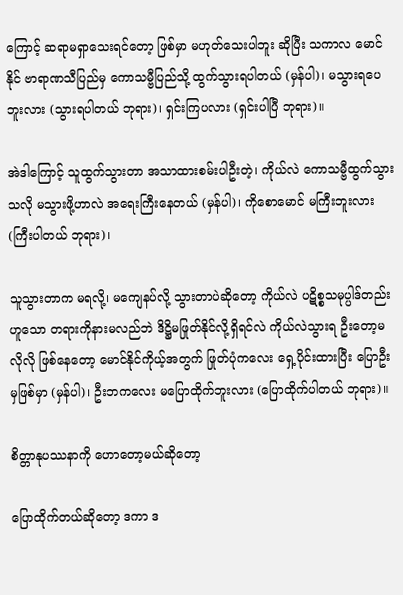ကြောင့် ဆရာမရှာသေးရင်တော့ ဖြစ်မှာ မဟုတ်သေးပါဘူး ဆိုပြီး သကာလ မောင်နိုင် ဗာရာဏသီပြည်မှ ကောသမ္ဗီပြည်သို့ ထွက်သွားရပါတယ် (မှန်ပါ)၊ မသွားရပေဘူးလား (သွားရပါတယ် ဘုရား)၊ ရှင်းကြပလား (ရှင်းပါပြီ ဘုရား)။

အဲဒါကြောင့် သူထွက်သွားတာ အသာထားစမ်းပါဦးတဲ့၊ ကိုယ်လဲ ကောသမ္ဗီထွက်သွားသလို မသွားဖို့ဟာလဲ အရေးကြီးနေတယ် (မှန်ပါ)၊ ကိုစောမောင် မကြီးဘူးလား (ကြီးပါတယ် ဘုရား)၊

သူသွားတာက မရလို့၊ မကျေနပ်လို့ သွားတာပဲဆိုတော့ ကိုယ်လဲ ပဋိစ္စသမုပ္ပါဒ်တည်းဟူသော တရားကိုနားမလည်ဘဲ ဒိဋ္ဌိမဖြုတ်နိုင်လို့ရှိရင်လဲ ကိုယ်လဲသွားရ ဦးတော့မလိုလို ဖြစ်နေတော့ မောင်နိုင်ကိုယ့်အတွက် ဖြုတ်ပုံကလေး ရှေ့ပိုင်းထားပြီး ပြောဦးမှဖြစ်မှာ (မှန်ပါ)၊ ဦးဘကလေး မပြောထိုက်ဘူးလား (ပြောထိုက်ပါတယ် ဘုရား)။

စိတ္တာနုပဿနာကို ဟောတော့မယ်ဆိုတော့

ပြောထိုက်တယ်ဆိုတော့ ဒကာ ဒ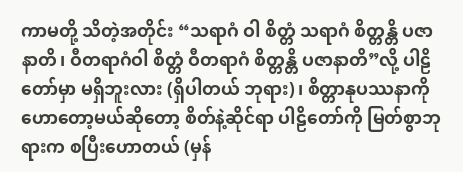ကာမတို့ သိတဲ့အတိုင်း “သရာဂံ ဝါ စိတ္တံ သရာဂံ စိတ္တန္တိ ပဇာနာတိ၊ ဝီတရာဂံဝါ စိတ္တံ ဝီတရာဂံ စိတ္တန္တိ ပဇာနာတိ”လို့ ပါဠိတော်မှာ မရှိဘူးလား (ရှိပါတယ် ဘုရား)၊ စိတ္တာနုပဿနာကို ဟောတော့မယ်ဆိုတော့ စိတ်နဲ့ဆိုင်ရာ ပါဠိတော်ကို မြတ်စွာဘုရားက စပြီးဟောတယ် (မှန်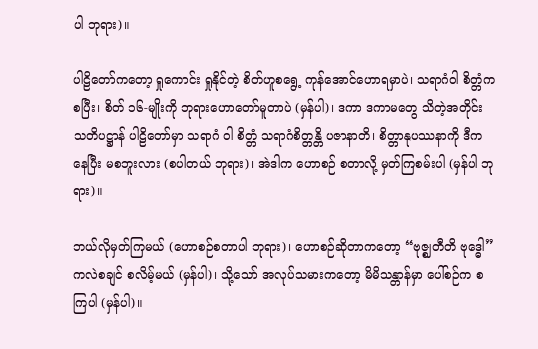ပါ ဘုရား)။

ပါဠိတော်ကတော့ ရှုကောင်း ရှုနိုင်တဲ့ စိတ်ဟူစရွေ့ ကုန်အောင်ဟောရမှာပဲ၊ သရာဂံဝါ စိတ္တံကစပြီး၊ စိတ် ၁၆-မျိုးကို ဘုရားဟောတော်မူတာပဲ (မှန်ပါ)၊ ဒကာ ဒကာမတွေ သိတဲ့အတိုင်း သတိပဋ္ဌာန် ပါဠိတော်မှာ သရာဂံ ဝါ စိတ္တံ သရာဂံစိတ္တန္တိ ပဇာနာတိ၊ စိတ္တာနုပဿနာကို ဒီကနေပြီး မစဘူးလား (စပါတယ် ဘုရား)၊ အဲဒါက ဟောစဉ် စတာလို့ မှတ်ကြစမ်းပါ (မှန်ပါ ဘုရား)။

ဘယ်လိုမှတ်ကြမယ် (ဟောစဉ်စတာပါ ဘုရား)၊ ဟောစဉ်ဆိုတာကတော့ “ဗုဇ္ဈတီတိ ဗုဒ္ဓေါ” ကလဲစချင် စလိမ့်မယ် (မှန်ပါ)၊ သို့သော် အလုပ်သမားကတော့ မိမိသန္တာန်မှာ ပေါ်စဉ်က စကြပါ (မှန်ပါ)။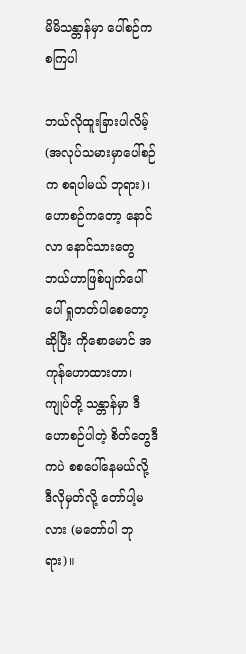မိမိသန္တာန်မှာ ပေါ်စဉ်က စကြပါ

ဘယ်လိုထူးခြားပါလိမ့် (အလုပ်သမားမှာပေါ်စဉ်က စရပါမယ် ဘုရား)၊ ဟောစဉ်ကတော့ နောင်လာ နောင်သားတွေ ဘယ်ဟာဖြစ်ပျက်ပေါ်ပေါ် ရှုတတ်ပါစေတော့ဆိုပြီး ကိုစောမောင် အကုန်ဟောထားတာ၊ ကျုပ်တို့ သန္တာန်မှာ ဒီဟောစဉ်ပါတဲ့ စိတ်တွေဒီကပဲ စစပေါ်နေမယ်လို့ ဒီလိုမှတ်လို့ တော်ပါ့မလား (မတော်ပါ ဘုရား)။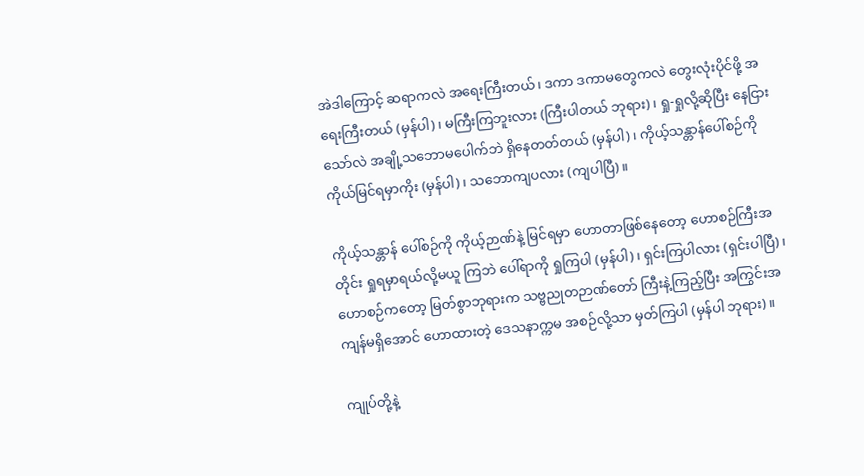အဲဒါကြောင့် ဆရာကလဲ အရေးကြီးတယ်၊ ဒကာ ဒကာမတွေကလဲ တွေးလုံးပိုင်ဖို့ အရေးကြီးတယ် (မှန်ပါ)၊ မကြီးကြဘူးလား (ကြီးပါတယ် ဘုရား)၊ ရှု-ရှုလို့ဆိုပြီး နေငြားသော်လဲ အချို့သဘောမပေါက်ဘဲ ရှိနေတတ်တယ် (မှန်ပါ)၊ ကိုယ့်သန္တာန်ပေါ်စဉ်ကို ကိုယ်မြင်ရမှာကိုး (မှန်ပါ)၊ သဘောကျပလား (ကျပါပြီ)။

ကိုယ့်သန္တာန် ပေါ်စဉ်ကို ကိုယ့်ဉာဏ်နဲ့ မြင်ရမှာ ဟောတာဖြစ်နေတော့ ဟောစဉ်ကြီးအတိုင်း ရှုရမှာရယ်လို့မယူ ကြဘဲ ပေါ်ရာကို ရှုကြပါ (မှန်ပါ)၊ ရှင်းကြပါလား (ရှင်းပါပြီ)၊ ဟောစဉ်ကတော့ မြတ်စွာဘုရားက သဗ္ဗညုတဉာဏ်တော် ကြီးနဲ့ကြည့်ပြီး အကြွင်းအကျန်မရှိအောင် ဟောထားတဲ့ ဒေသနာက္ကမ အစဉ်လို့သာ မှတ်ကြပါ (မှန်ပါ ဘုရား)။

ကျုပ်တို့နဲ့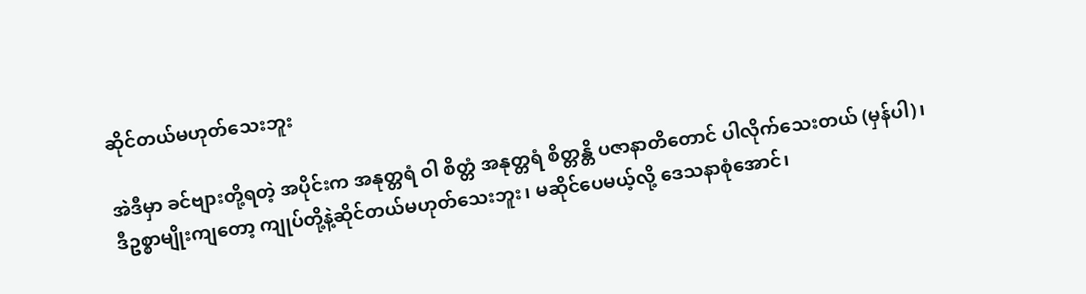ဆိုင်တယ်မဟုတ်သေးဘူး

အဲဒီမှာ ခင်ဗျားတို့ရတဲ့ အပိုင်းက အနုတ္တရံ ဝါ စိတ္တံ အနုတ္တရံ စိတ္တန္တိ ပဇာနာတိတောင် ပါလိုက်သေးတယ် (မှန်ပါ)၊ ဒီဥစ္စာမျိုးကျတော့ ကျုပ်တို့နဲ့ဆိုင်တယ်မဟုတ်သေးဘူး၊ မဆိုင်ပေမယ့်လို့ ဒေသနာစုံအောင်၊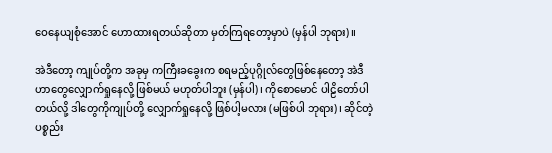ဝေနေယျစုံအောင် ဟောထားရတယ်ဆိုတာ မှတ်ကြရတော့မှာပဲ (မှန်ပါ ဘုရား)။

အဲဒီတော့ ကျုပ်တို့က အခုမှ ကကြီးခခွေးက စရမည့်ပုဂ္ဂိုလ်တွေဖြစ်နေတော့ အဲဒီဟာတွေလျှောက်ရှုနေလို့ ဖြစ်မယ် မဟုတ်ပါဘူး (မှန်ပါ)၊ ကိုစောမောင် ပါဠိတော်ပါတယ်လို့ ဒါတွေကိုကျုပ်တို့ လျှောက်ရှုနေလို့ ဖြစ်ပါ့မလား (မဖြစ်ပါ ဘုရား)၊ ဆိုင်တဲ့ပစ္စည်း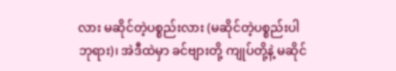လား မဆိုင်တဲ့ပစ္စည်းလား (မဆိုင်တဲ့ပစ္စည်းပါ ဘုရား)၊ အဲဒီထဲမှာ ခင်ဗျားတို့ ကျုပ်တို့နဲ့ မဆိုင်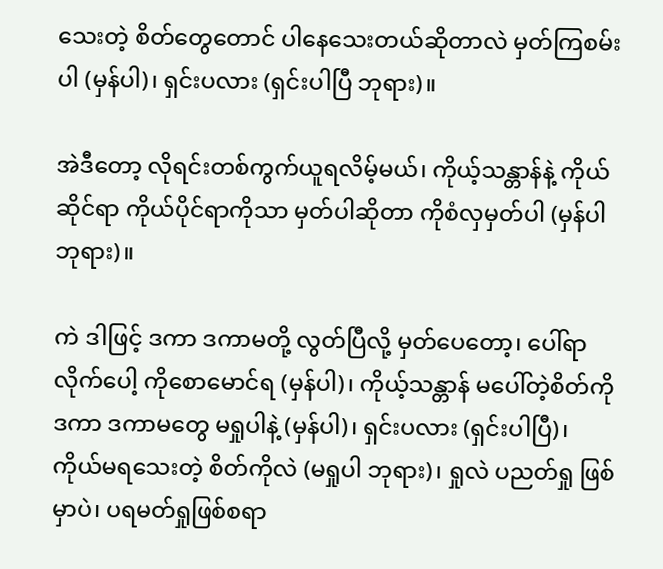သေးတဲ့ စိတ်တွေတောင် ပါနေသေးတယ်ဆိုတာလဲ မှတ်ကြစမ်းပါ (မှန်ပါ)၊ ရှင်းပလား (ရှင်းပါပြီ ဘုရား)။

အဲဒီတော့ လိုရင်းတစ်ကွက်ယူရလိမ့်မယ်၊ ကိုယ့်သန္တာန်နဲ့ ကိုယ်ဆိုင်ရာ ကိုယ်ပိုင်ရာကိုသာ မှတ်ပါဆိုတာ ကိုစံလှမှတ်ပါ (မှန်ပါ ဘုရား)။

ကဲ ဒါဖြင့် ဒကာ ဒကာမတို့ လွတ်ပြီလို့ မှတ်ပေတော့၊ ပေါ်ရာလိုက်ပေါ့ ကိုစောမောင်ရ (မှန်ပါ)၊ ကိုယ့်သန္တာန် မပေါ်တဲ့စိတ်ကို ဒကာ ဒကာမတွေ မရှုပါနဲ့ (မှန်ပါ)၊ ရှင်းပလား (ရှင်းပါပြီ)၊ ကိုယ်မရသေးတဲ့ စိတ်ကိုလဲ (မရှုပါ ဘုရား)၊ ရှုလဲ ပညတ်ရှု ဖြစ်မှာပဲ၊ ပရမတ်ရှုဖြစ်စရာ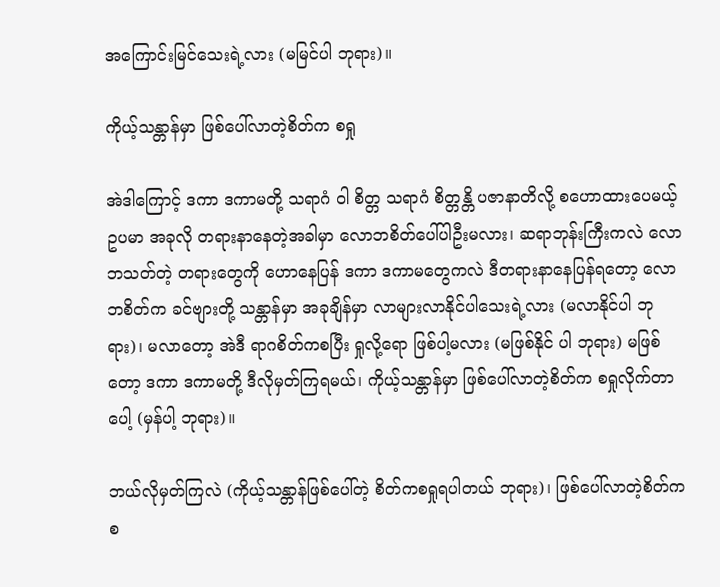အကြောင်းမြင်သေးရဲ့လား (မမြင်ပါ ဘုရား)။

ကိုယ့်သန္တာန်မှာ ဖြစ်ပေါ်လာတဲ့စိတ်က စရှု

အဲဒါကြောင့် ဒကာ ဒကာမတို့ သရာဂံ ဝါ စိတ္တ သရာဂံ စိတ္တန္တိ ပဇာနာတိလို့ စဟောထားပေမယ့် ဥပမာ အခုလို တရားနာနေတဲ့အခါမှာ လောဘစိတ်ပေါ်ပါဦးမလား၊ ဆရာဘုန်းကြီးကလဲ လောဘသတ်တဲ့ တရားတွေကို ဟောနေပြန် ဒကာ ဒကာမတွေကလဲ ဒီတရားနာနေပြန်ရတော့ လောဘစိတ်က ခင်ဗျားတို့ သန္တာန်မှာ အခုချိန်မှာ လာများလာနိုင်ပါသေးရဲ့လား (မလာနိုင်ပါ ဘုရား)၊ မလာတော့ အဲဒီ ရာဂစိတ်ကစပြီး ရှုလို့ရော ဖြစ်ပါ့မလား (မဖြစ်နိုင် ပါ ဘုရား) မဖြစ်တော့ ဒကာ ဒကာမတို့ ဒီလိုမှတ်ကြရမယ်၊ ကိုယ့်သန္တာန်မှာ ဖြစ်ပေါ်လာတဲ့စိတ်က စရှုလိုက်တာပေါ့ (မှန်ပါ့ ဘုရား)။

ဘယ်လိုမှတ်ကြလဲ (ကိုယ့်သန္တာန်ဖြစ်ပေါ်တဲ့ စိတ်ကစရှုရပါတယ် ဘုရား)၊ ဖြစ်ပေါ်လာတဲ့စိတ်က စ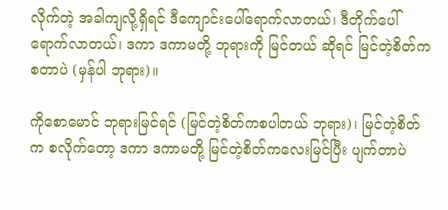လိုက်တဲ့ အခါကျလို့ရှိရင် ဒီကျောင်းပေါ်ရောက်လာတယ်၊ ဒီတိုက်ပေါ်ရောက်လာတယ်၊ ဒကာ ဒကာမတို့ ဘုရားကို မြင်တယ် ဆိုရင် မြင်တဲ့စိတ်ကစတာပဲ (မှန်ပါ ဘုရား)။

ကိုစောမောင် ဘုရားမြင်ရင် (မြင်တဲ့စိတ်ကစပါတယ် ဘုရား)၊ မြင်တဲ့စိတ်က စလိုက်တော့ ဒကာ ဒကာမတို့ မြင်တဲ့စိတ်ကလေးမြင်ပြီး ပျက်တာပဲ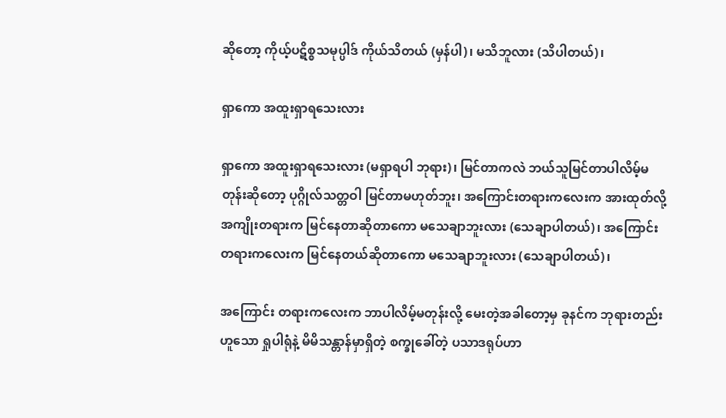ဆိုတော့ ကိုယ့်ပဋိစ္စသမုပ္ပါဒ် ကိုယ်သိတယ် (မှန်ပါ)၊ မသိဘူလား (သိပါတယ်)၊

ရှာကော အထူးရှာရသေးလား

ရှာကော အထူးရှာရသေးလား (မရှာရပါ ဘုရား)၊ မြင်တာကလဲ ဘယ်သူမြင်တာပါလိမ့်မတုန်းဆိုတော့ ပုဂ္ဂိုလ်သတ္တဝါ မြင်တာမဟုတ်ဘူး၊ အကြောင်းတရားကလေးက အားထုတ်လို့ အကျိုးတရားက မြင်နေတာဆိုတာကော မသေချာဘူးလား (သေချာပါတယ်)၊ အကြောင်းတရားကလေးက မြင်နေတယ်ဆိုတာကော မသေချာဘူးလား (သေချာပါတယ်)၊

အကြောင်း တရားကလေးက ဘာပါလိမ့်မတုန်းလို့ မေးတဲ့အခါတော့မှ ခုနင်က ဘုရားတည်းဟူသော ရှုပါရုံနဲ့ မိမိသန္တာန်မှာရှိတဲ့ စက္ခုခေါ်တဲ့ ပသာဒရုပ်ဟာ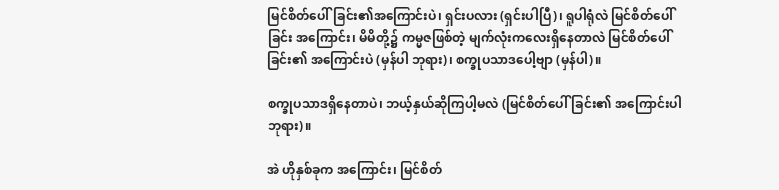မြင်စိတ်ပေါ်ခြင်း၏အကြောင်းပဲ၊ ရှင်းပလား (ရှင်းပါပြီ)၊ ရူပါရုံလဲ မြင်စိတ်ပေါ်ခြင်း အကြောင်း၊ မိမိတို့၌ ကမ္မဇဖြစ်တဲ့ မျက်လုံးကလေးရှိနေတာလဲ မြင်စိတ်ပေါ်ခြင်း၏ အကြောင်းပဲ (မှန်ပါ ဘုရား)၊ စက္ခုပသာဒပေါ့ဗျာ (မှန်ပါ)။

စက္ခုပသာဒရှိနေတာပဲ၊ ဘယ့်နှယ်ဆိုကြပါ့မလဲ (မြင်စိတ်ပေါ်ခြင်း၏ အကြောင်းပါ ဘုရား)။

အဲ ဟိုနှစ်ခုက အကြောင်း၊ မြင်စိတ်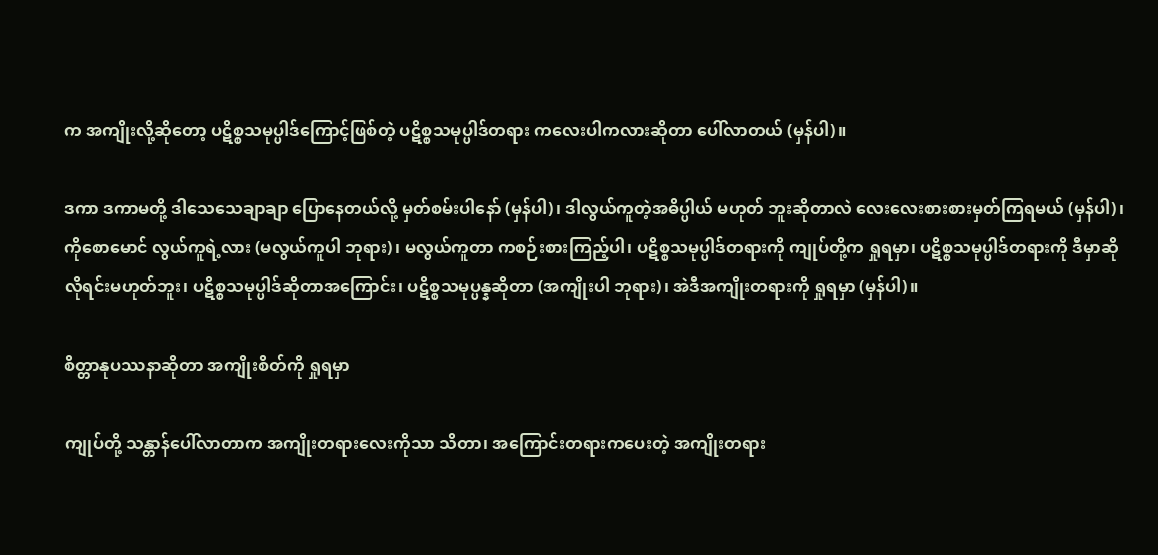က အကျိုးလို့ဆိုတော့ ပဋိစ္စသမုပ္ပါဒ်ကြောင့်ဖြစ်တဲ့ ပဋိစ္စသမုပ္ပါဒ်တရား ကလေးပါကလားဆိုတာ ပေါ်လာတယ် (မှန်ပါ)။

ဒကာ ဒကာမတို့ ဒါသေသေချာချာ ပြောနေတယ်လို့ မှတ်စမ်းပါနော် (မှန်ပါ)၊ ဒါလွယ်ကူတဲ့အဓိပ္ပါယ် မဟုတ် ဘူးဆိုတာလဲ လေးလေးစားစားမှတ်ကြရမယ် (မှန်ပါ)၊ ကိုစောမောင် လွယ်ကူရဲ့လား (မလွယ်ကူပါ ဘုရား)၊ မလွယ်ကူတာ ကစဉ်းစားကြည့်ပါ၊ ပဋိစ္စသမုပ္ပါဒ်တရားကို ကျုပ်တို့က ရှုရမှာ၊ ပဋိစ္စသမုပ္ပါဒ်တရားကို ဒီမှာဆိုလိုရင်းမဟုတ်ဘူး၊ ပဋိစ္စသမုပ္ပါဒ်ဆိုတာအကြောင်း၊ ပဋိစ္စသမုပ္ပန္နဆိုတာ (အကျိုးပါ ဘုရား)၊ အဲဒီအကျိုးတရားကို ရှုရမှာ (မှန်ပါ)။

စိတ္တာနုပဿနာဆိုတာ အကျိုးစိတ်ကို ရှုရမှာ

ကျုပ်တို့ သန္တာန်ပေါ်လာတာက အကျိုးတရားလေးကိုသာ သိတာ၊ အကြောင်းတရားကပေးတဲ့ အကျိုးတရား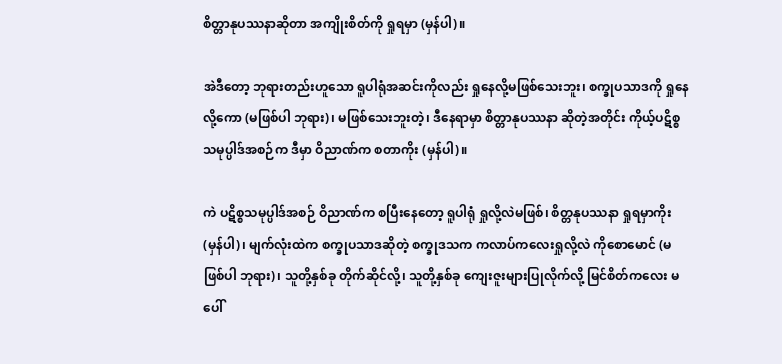စိတ္တာနုပဿနာဆိုတာ အကျိုးစိတ်ကို ရှုရမှာ (မှန်ပါ)။

အဲဒီတော့ ဘုရားတည်းဟူသော ရူပါရုံအဆင်းကိုလည်း ရှုနေလို့မဖြစ်သေးဘူး၊ စက္ခုပသာဒကို ရှုနေလို့ကော (မဖြစ်ပါ ဘုရား)၊ မဖြစ်သေးဘူးတဲ့၊ ဒီနေရာမှာ စိတ္တာနုပဿနာ ဆိုတဲ့အတိုင်း ကိုယ့်ပဋိစ္စသမုပ္ပါဒ်အစဉ်က ဒီမှာ ဝိညာဏ်က စတာကိုး (မှန်ပါ)။

ကဲ ပဋိစ္စသမုပ္ပါဒ်အစဉ် ဝိညာဏ်က စပြီးနေတော့ ရူပါရုံ ရှုလို့လဲမဖြစ်၊ စိတ္တနုပဿနာ ရှုရမှာကိုး (မှန်ပါ)၊ မျက်လုံးထဲက စက္ခုပသာဒဆိုတဲ့ စက္ခုဒသက ကလာပ်ကလေးရှုလို့လဲ ကိုစောမောင် (မဖြစ်ပါ ဘုရား)၊ သူတို့နှစ်ခု တိုက်ဆိုင်လို့၊ သူတို့နှစ်ခု ကျေးဇူးများပြုလိုက်လို့ မြင်စိတ်ကလေး မပေါ်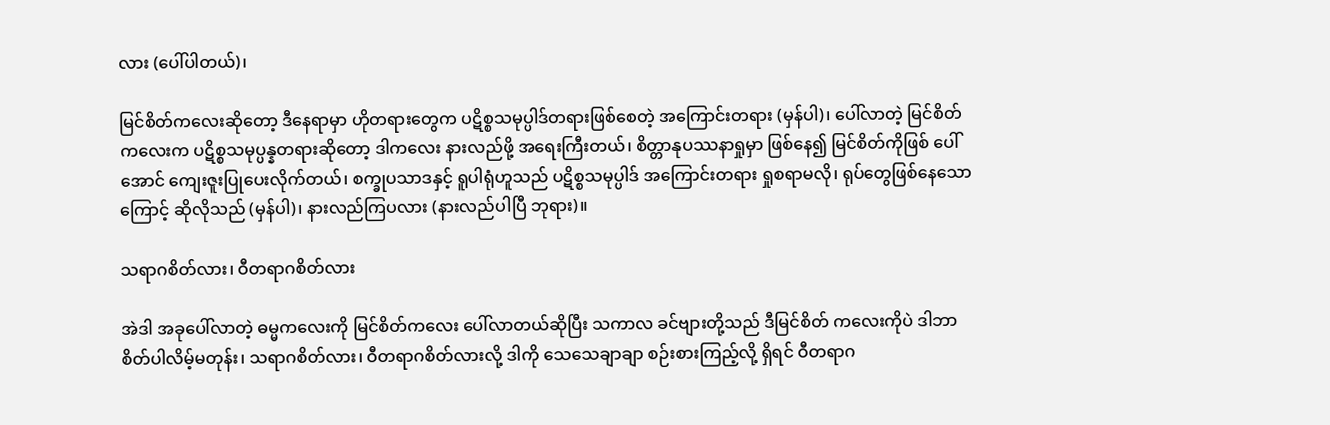လား (ပေါ်ပါတယ်)၊

မြင်စိတ်ကလေးဆိုတော့ ဒီနေရာမှာ ဟိုတရားတွေက ပဋိစ္စသမုပ္ပါဒ်တရားဖြစ်စေတဲ့ အကြောင်းတရား (မှန်ပါ)၊ ပေါ်လာတဲ့ မြင်စိတ်ကလေးက ပဋိစ္စသမုပ္ပန္နတရားဆိုတော့ ဒါကလေး နားလည်ဖို့ အရေးကြီးတယ်၊ စိတ္တာနုပဿနာရှုမှာ ဖြစ်နေ၍ မြင်စိတ်ကိုဖြစ် ပေါ်အောင် ကျေးဇူးပြုပေးလိုက်တယ်၊ စက္ခုပသာဒနှင့် ရူပါရုံဟူသည် ပဋိစ္စသမုပ္ပါဒ် အကြောင်းတရား ရှုစရာမလို၊ ရုပ်တွေဖြစ်နေသောကြောင့် ဆိုလိုသည် (မှန်ပါ)၊ နားလည်ကြပလား (နားလည်ပါပြီ ဘုရား)။

သရာဂစိတ်လား၊ ဝီတရာဂစိတ်လား

အဲဒါ အခုပေါ်လာတဲ့ ဓမ္မကလေးကို မြင်စိတ်ကလေး ပေါ်လာတယ်ဆိုပြီး သကာလ ခင်ဗျားတို့သည် ဒီမြင်စိတ် ကလေးကိုပဲ ဒါဘာစိတ်ပါလိမ့်မတုန်း၊ သရာဂစိတ်လား၊ ဝီတရာဂစိတ်လားလို့ ဒါကို သေသေချာချာ စဉ်းစားကြည့်လို့ ရှိရင် ဝီတရာဂ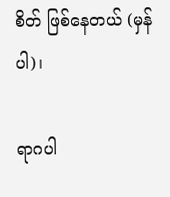စိတ် ဖြစ်နေတယ် (မှန်ပါ)၊

ရာဂပါ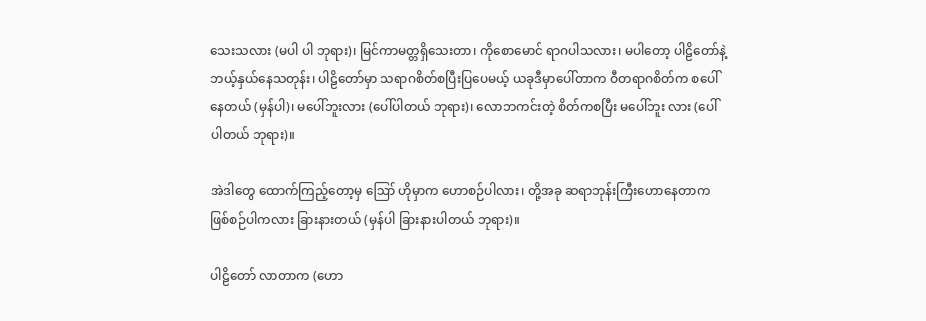သေးသလား (မပါ ပါ ဘုရား)၊ မြင်ကာမတ္တရှိသေးတာ၊ ကိုစောမောင် ရာဂပါသလား၊ မပါတော့ ပါဠိတော်နဲ့ ဘယ့်နှယ်နေသတုန်း၊ ပါဠိတော်မှာ သရာဂစိတ်စပြီးပြပေမယ့် ယခုဒီမှာပေါ်တာက ဝီတရာဂစိတ်က စပေါ်နေတယ် (မှန်ပါ)၊ မပေါ်ဘူးလား (ပေါ်ပါတယ် ဘုရား)၊ လောဘကင်းတဲ့ စိတ်ကစပြီး မပေါ်ဘူး လား (ပေါ်ပါတယ် ဘုရား)။

အဲဒါတွေ ထောက်ကြည့်တော့မှ ဪ ဟိုမှာက ဟောစဉ်ပါလား၊ တို့အခု ဆရာဘုန်းကြီးဟောနေတာက ဖြစ်စဉ်ပါကလား ခြားနားတယ် (မှန်ပါ ခြားနားပါတယ် ဘုရား)။

ပါဠိတော် လာတာက (ဟော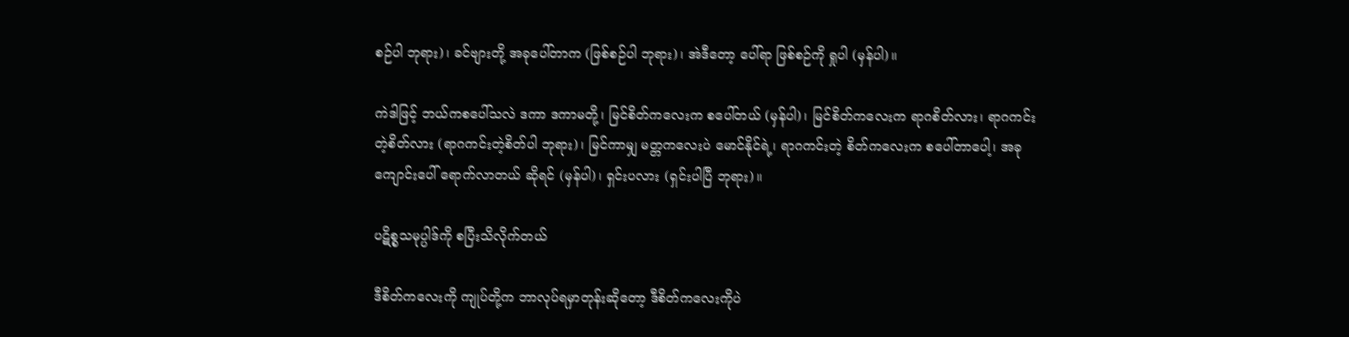စဉ်ပါ ဘုရား)၊ ခင်ဗျားတို့ အခုပေါ်တာက (ဖြစ်စဉ်ပါ ဘုရား)၊ အဲဒီတော့ ပေါ်ရာ ဖြစ်စဉ်ကို ရှုပါ (မှန်ပါ)။

ကဲဒါဖြင့် ဘယ်ကစပေါ်သလဲ ဒကာ ဒကာမတို့၊ မြင်စိတ်ကလေးက စပေါ်တယ် (မှန်ပါ)၊ မြင်စိတ်ကလေးက ရာဂစိတ်လား၊ ရာဂကင်းတဲ့စိတ်လား (ရာဂကင်းတဲ့စိတ်ပါ ဘုရား)၊ မြင်ကာမျှ မတ္တကလေးပဲ မောင်နိုင်ရဲ့၊ ရာဂကင်းတဲ့ စိတ်ကလေးက စပေါ်တာပေါ့၊ အခုကျောင်းပေါ် ရောက်လာတယ် ဆိုရင် (မှန်ပါ)၊ ရှင်းပလား (ရှင်းပါပြီ ဘုရား)။

ပဋိစ္စသမုပ္ပါဒ်ကို စပြီးသိလိုက်တယ်

ဒီစိတ်ကလေးကို ကျုပ်တို့က ဘာလုပ်ရမှာတုန်းဆိုတော့ ဒီစိတ်ကလေးကိုပဲ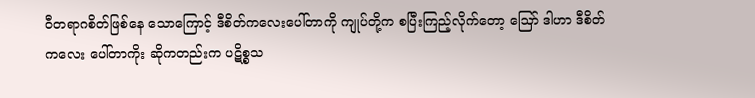ဝီတရာဂစိတ်ဖြစ်နေ သောကြောင့် ဒီစိတ်ကလေးပေါ်တာကို ကျုပ်တို့က စပြီးကြည့်လိုက်တော့ ဪ ဒါဟာ ဒီစိတ်ကလေး ပေါ်တာကိုး ဆိုကတည်းက ပဋိစ္စသ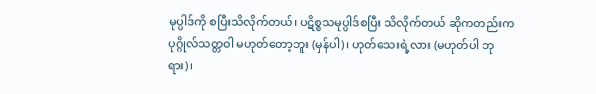မုပ္ပါဒ်ကို စပြီးသိလိုက်တယ်၊ ပဋိစ္စသမုပ္ပါဒ်စပြီး သိလိုက်တယ် ဆိုကတည်းက ပုဂ္ဂိုလ်သတ္တဝါ မဟုတ်တော့ဘူး (မှန်ပါ)၊ ဟုတ်သေးရဲ့လား (မဟုတ်ပါ ဘုရား)၊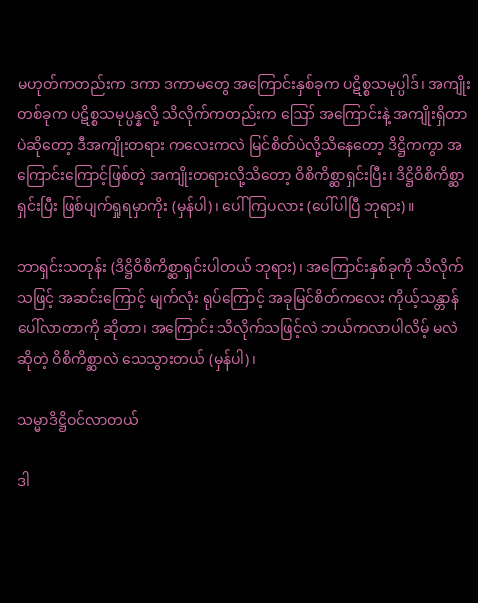မဟုတ်ကတည်းက ဒကာ ဒကာမတွေ အကြောင်းနှစ်ခုက ပဋိစ္စသမုပ္ပါဒ်၊ အကျိုးတစ်ခုက ပဋိစ္စသမုပ္ပန္နလို့ သိလိုက်ကတည်းက ဪ အကြောင်းနဲ့ အကျိုးရှိတာပဲဆိုတော့ ဒီအကျိုးတရား ကလေးကလဲ မြင်စိတ်ပဲလို့သိနေတော့ ဒိဋ္ဌိကကွာ အကြောင်းကြောင့်ဖြစ်တဲ့ အကျိုးတရားလို့သိတော့ ဝိစိကိစ္ဆာရှင်းပြီး၊ ဒိဋ္ဌိဝိစိကိစ္ဆာရှင်းပြီး ဖြစ်ပျက်ရှုရမှာကိုး (မှန်ပါ)၊ ပေါ်ကြပလား (ပေါ်ပါပြီ ဘုရား)။

ဘာရှင်းသတုန်း (ဒိဋ္ဌိဝိစိကိစ္ဆာရှင်းပါတယ် ဘုရား)၊ အကြောင်းနှစ်ခုကို သိလိုက်သဖြင့် အဆင်းကြောင့် မျက်လုံး ရုပ်ကြောင့် အခုမြင်စိတ်ကလေး ကိုယ့်သန္တာန်ပေါ်လာတာကို ဆိုတာ၊ အကြောင်း သိလိုက်သဖြင့်လဲ ဘယ်ကလာပါလိမ့် မလဲဆိုတဲ့ ဝိစိကိစ္ဆာလဲ သေသွားတယ် (မှန်ပါ)၊

သမ္မာဒိဋ္ဌိဝင်လာတယ်

ဒါ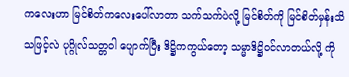ကလေးဟာ မြင်စိတ်ကလေးပေါ်လာတာ သက်သက်ပဲလို့ မြင်စိတ်ကို မြင်စိတ်မှန်းသိသဖြင့်လဲ ပုဂ္ဂိုလ်သတ္တဝါ ပျောက်ပြီး ဒိဋ္ဌိကကွယ်တော့ သမ္မာဒိဋ္ဌိဝင်လာတယ်လို့ ကို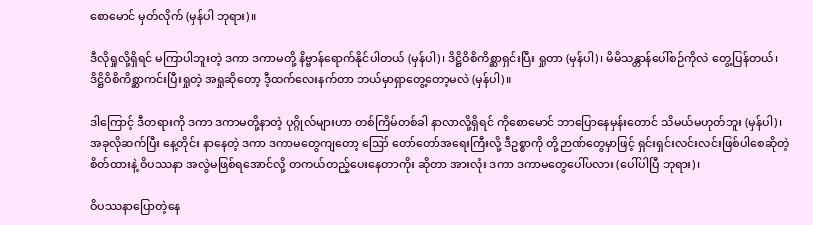စောမောင် မှတ်လိုက် (မှန်ပါ ဘုရား)။

ဒီလိုရှုလို့ရှိရင် မကြာပါဘူးတဲ့ ဒကာ ဒကာမတို့ နိဗ္ဗာန်ရောက်နိုင်ပါတယ် (မှန်ပါ)၊ ဒိဋ္ဌိဝိစိကိစ္ဆာရှင်းပြီး ရှုတာ (မှန်ပါ)၊ မိမိသန္တာန်ပေါ်စဉ်ကိုလဲ တွေ့ပြန်တယ်၊ ဒိဋ္ဌိဝိစိကိစ္ဆာကင်းပြီးရှုတဲ့ အရှုဆိုတော့ ဒီ့ထက်လေးနက်တာ ဘယ်မှာရှာတွေ့တော့မလဲ (မှန်ပါ)။

ဒါကြောင့် ဒီတရားကို ဒကာ ဒကာမတို့နာတဲ့ ပုဂ္ဂိုလ်များဟာ တစ်ကြိမ်တစ်ခါ နာလာလို့ရှိရင် ကိုစောမောင် ဘာပြောနေမှန်းတောင် သိမယ်မဟုတ်ဘူး (မှန်ပါ)၊ အခုလိုဆက်ပြီး နေ့တိုင်း နာနေတဲ့ ဒကာ ဒကာမတွေကျတော့ ဪ တော်တော်အရေးကြီးလို့ ဒီဥစ္စာကို တို့ဉာဏ်တွေမှာဖြင့် ရှင်းရှင်းလင်းလင်းဖြစ်ပါစေဆိုတဲ့ စိတ်ထားနဲ့ ဝိပဿနာ အလွဲမဖြစ်ရအောင်လို့ တကယ်တည့်ပေးနေတာကိုး ဆိုတာ အားလုံး ဒကာ ဒကာမတွေပေါ်ပလား (ပေါ်ပါပြီ ဘုရား)၊

ဝိပဿနာပြောတဲ့နေ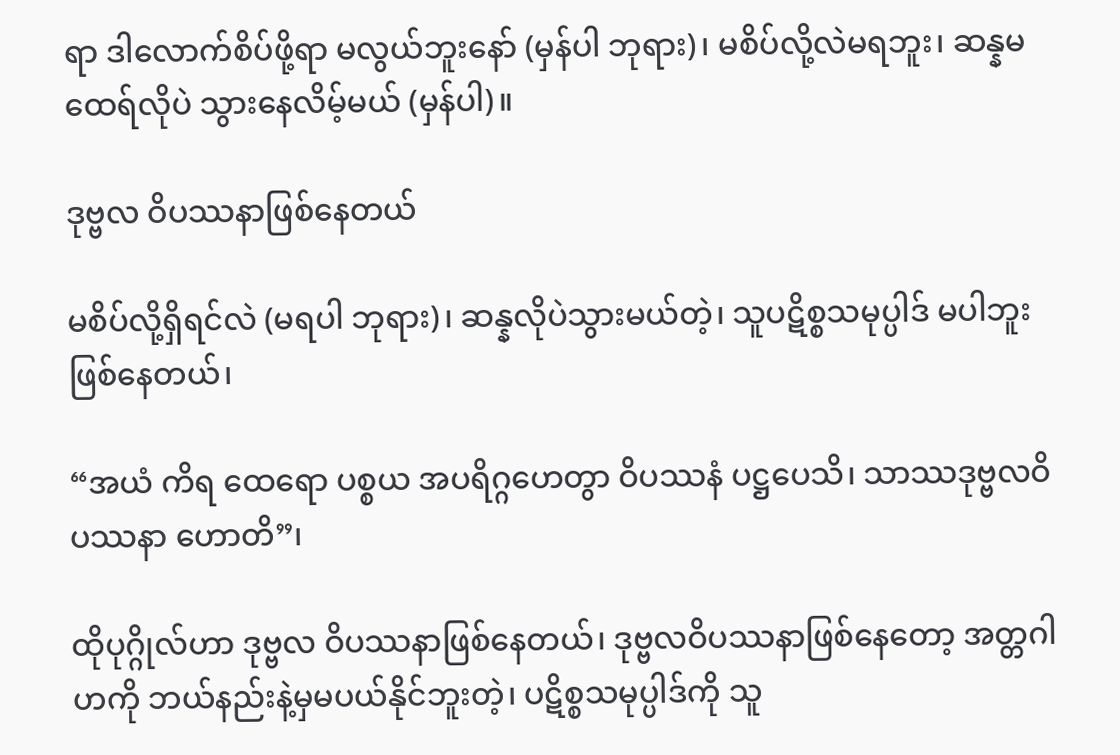ရာ ဒါလောက်စိပ်ဖို့ရာ မလွယ်ဘူးနော် (မှန်ပါ ဘုရား)၊ မစိပ်လို့လဲမရဘူး၊ ဆန္နမထေရ်လိုပဲ သွားနေလိမ့်မယ် (မှန်ပါ)။

ဒုဗ္ဗလ ဝိပဿနာဖြစ်နေတယ်

မစိပ်လို့ရှိရင်လဲ (မရပါ ဘုရား)၊ ဆန္နလိုပဲသွားမယ်တဲ့၊ သူပဋိစ္စသမုပ္ပါဒ် မပါဘူးဖြစ်နေတယ်၊

“အယံ ကိရ ထေရော ပစ္စယ အပရိဂ္ဂဟေတွာ ဝိပဿနံ ပဋ္ဌပေသိ၊ သာဿဒုဗ္ဗလဝိပဿနာ ဟောတိ”၊

ထိုပုဂ္ဂိုလ်ဟာ ဒုဗ္ဗလ ဝိပဿနာဖြစ်နေတယ်၊ ဒုဗ္ဗလဝိပဿနာဖြစ်နေတော့ အတ္တဂါဟကို ဘယ်နည်းနဲ့မှမပယ်နိုင်ဘူးတဲ့၊ ပဋိစ္စသမုပ္ပါဒ်ကို သူ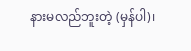နားမလည်ဘူးတဲ့ (မှန်ပါ)၊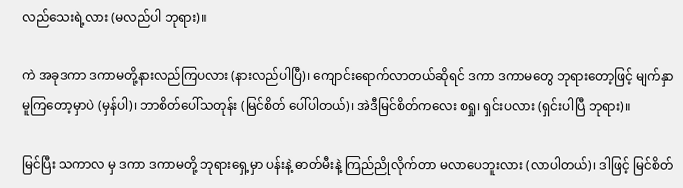လည်သေးရဲ့လား (မလည်ပါ ဘုရား)။

ကဲ အခုဒကာ ဒကာမတို့နားလည်ကြပလား (နားလည်ပါပြီ)၊ ကျောင်းရောက်လာတယ်ဆိုရင် ဒကာ ဒကာမတွေ ဘုရားတော့ဖြင့် မျက်နှာမူကြတော့မှာပဲ (မှန်ပါ)၊ ဘာစိတ်ပေါ်သတုန်း (မြင်စိတ် ပေါ်ပါတယ်)၊ အဲဒီမြင်စိတ်ကလေး စရှု၊ ရှင်းပလား (ရှင်းပါပြီ ဘုရား)။

မြင်ပြီး သကာလ မှ ဒကာ ဒကာမတို့ ဘုရားရှေ့မှာ ပန်းနဲ့ ဓာတ်မီးနဲ့ ကြည်ညိုလိုက်တာ မလာပေဘူးလား (လာပါတယ်)၊ ဒါဖြင့် မြင်စိတ်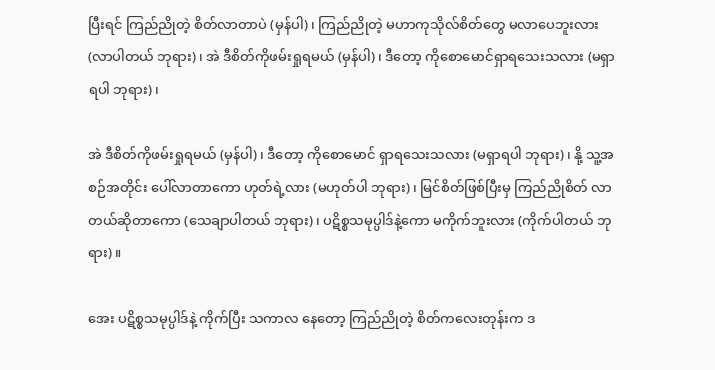ပြီးရင် ကြည်ညိုတဲ့ စိတ်လာတာပဲ (မှန်ပါ)၊ ကြည်ညိုတဲ့ မဟာကုသိုလ်စိတ်တွေ မလာပေဘူးလား (လာပါတယ် ဘုရား)၊ အဲ ဒီစိတ်ကိုဖမ်းရှုရမယ် (မှန်ပါ)၊ ဒီတော့ ကိုစောမောင်ရှာရသေးသလား (မရှာရပါ ဘုရား)၊

အဲ ဒီစိတ်ကိုဖမ်းရှုရမယ် (မှန်ပါ)၊ ဒီတော့ ကိုစောမောင် ရှာရသေးသလား (မရှာရပါ ဘုရား)၊ နို့ သူ့အစဉ်အတိုင်း ပေါ်လာတာကော ဟုတ်ရဲ့လား (မဟုတ်ပါ ဘုရား)၊ မြင်စိတ်ဖြစ်ပြီးမှ ကြည်ညိုစိတ် လာတယ်ဆိုတာကော (သေချာပါတယ် ဘုရား)၊ ပဋိစ္စသမုပ္ပါဒ်နဲ့ကော မကိုက်ဘူးလား (ကိုက်ပါတယ် ဘုရား)။

အေး ပဋိစ္စသမုပ္ပါဒ်နဲ့ ကိုက်ပြီး သကာလ နေတော့ ကြည်ညိုတဲ့ စိတ်ကလေးတုန်းက ဒ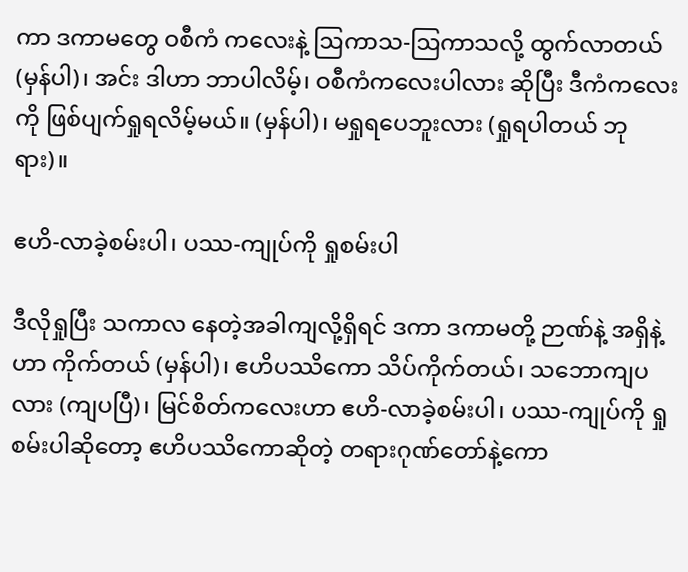ကာ ဒကာမတွေ ဝစီကံ ကလေးနဲ့ ဩကာသ-ဩကာသလို့ ထွက်လာတယ် (မှန်ပါ)၊ အင်း ဒါဟာ ဘာပါလိမ့်၊ ဝစီကံကလေးပါလား ဆိုပြီး ဒီကံကလေးကို ဖြစ်ပျက်ရှုရလိမ့်မယ်။ (မှန်ပါ)၊ မရှုရပေဘူးလား (ရှုရပါတယ် ဘုရား)။

ဧဟိ-လာခဲ့စမ်းပါ၊ ပဿ-ကျုပ်ကို ရှုစမ်းပါ

ဒီလိုရှုပြီး သကာလ နေတဲ့အခါကျလို့ရှိရင် ဒကာ ဒကာမတို့ ဉာဏ်နဲ့ အရှိနဲ့ဟာ ကိုက်တယ် (မှန်ပါ)၊ ဧဟိပဿိကော သိပ်ကိုက်တယ်၊ သဘောကျပလား (ကျပပြီ)၊ မြင်စိတ်ကလေးဟာ ဧဟိ-လာခဲ့စမ်းပါ၊ ပဿ-ကျုပ်ကို ရှုစမ်းပါဆိုတော့ ဧဟိပဿိကောဆိုတဲ့ တရားဂုဏ်တော်နဲ့ကော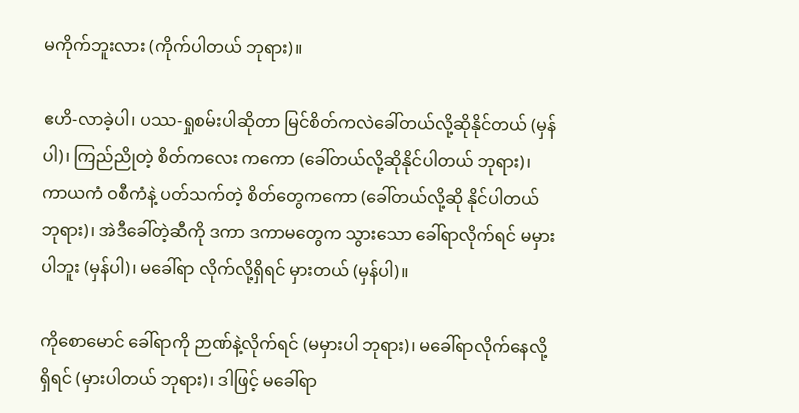မကိုက်ဘူးလား (ကိုက်ပါတယ် ဘုရား)။

ဧဟိ-လာခဲ့ပါ၊ ပဿ-ရှုစမ်းပါဆိုတာ မြင်စိတ်ကလဲခေါ်တယ်လို့ဆိုနိုင်တယ် (မှန်ပါ)၊ ကြည်ညိုတဲ့ စိတ်ကလေး ကကော (ခေါ်တယ်လို့ဆိုနိုင်ပါတယ် ဘုရား)၊ ကာယကံ ဝစီကံနဲ့ ပတ်သက်တဲ့ စိတ်တွေကကော (ခေါ်တယ်လို့ဆို နိုင်ပါတယ် ဘုရား)၊ အဲဒီခေါ်တဲ့ဆီကို ဒကာ ဒကာမတွေက သွားသော ခေါ်ရာလိုက်ရင် မမှားပါဘူး (မှန်ပါ)၊ မခေါ်ရာ လိုက်လို့ရှိရင် မှားတယ် (မှန်ပါ)။

ကိုစောမောင် ခေါ်ရာကို ဉာဏ်နဲ့လိုက်ရင် (မမှားပါ ဘုရား)၊ မခေါ်ရာလိုက်နေလို့ရှိရင် (မှားပါတယ် ဘုရား)၊ ဒါဖြင့် မခေါ်ရာ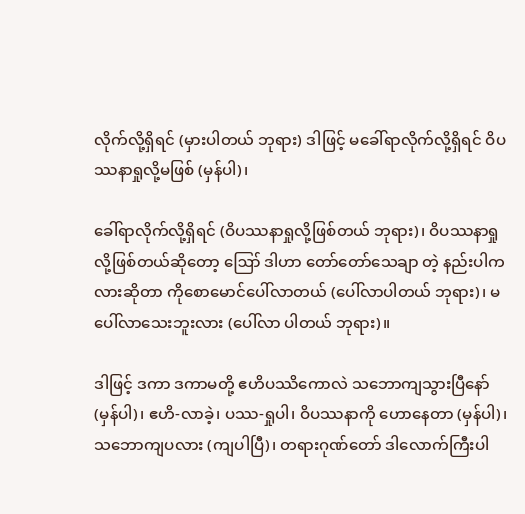လိုက်လို့ရှိရင် (မှားပါတယ် ဘုရား) ဒါဖြင့် မခေါ်ရာလိုက်လို့ရှိရင် ဝိပဿနာရှုလို့မဖြစ် (မှန်ပါ)၊

ခေါ်ရာလိုက်လို့ရှိရင် (ဝိပဿနာရှုလို့ဖြစ်တယ် ဘုရား)၊ ဝိပဿနာရှုလို့ဖြစ်တယ်ဆိုတော့ ဪ ဒါဟာ တော်တော်သေချာ တဲ့ နည်းပါကလားဆိုတာ ကိုစောမောင်ပေါ်လာတယ် (ပေါ်လာပါတယ် ဘုရား)၊ မပေါ်လာသေးဘူးလား (ပေါ်လာ ပါတယ် ဘုရား)။

ဒါဖြင့် ဒကာ ဒကာမတို့ ဧဟိပဿိကောလဲ သဘောကျသွားပြီနော် (မှန်ပါ)၊ ဧဟိ-လာခဲ့၊ ပဿ-ရှုပါ၊ ဝိပဿနာကို ဟောနေတာ (မှန်ပါ)၊ သဘောကျပလား (ကျပါပြီ)၊ တရားဂုဏ်တော် ဒါလောက်ကြီးပါ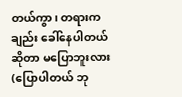တယ်ကွာ၊ တရားကချည်း ခေါ်နေပါတယ်ဆိုတာ မပြောဘူးလား (ပြောပါတယ် ဘု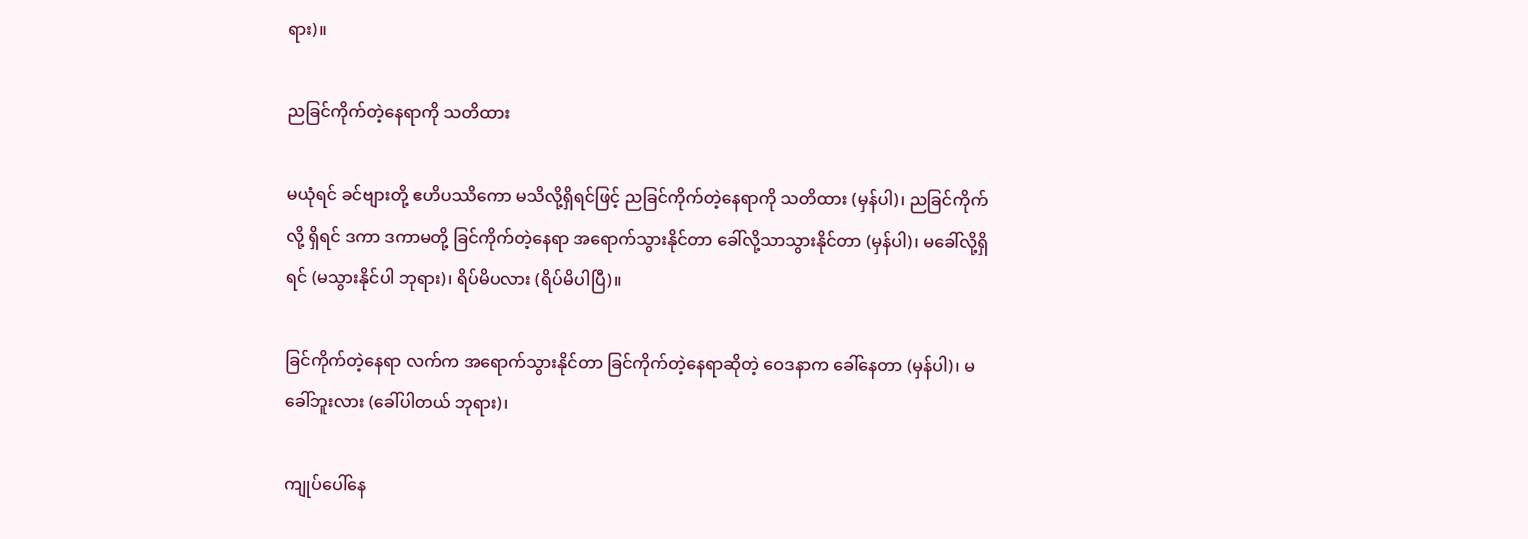ရား)။

ညခြင်ကိုက်တဲ့နေရာကို သတိထား

မယုံရင် ခင်ဗျားတို့ ဧဟိပဿိကော မသိလို့ရှိရင်ဖြင့် ညခြင်ကိုက်တဲ့နေရာကို သတိထား (မှန်ပါ)၊ ညခြင်ကိုက်လို့ ရှိရင် ဒကာ ဒကာမတို့ ခြင်ကိုက်တဲ့နေရာ အရောက်သွားနိုင်တာ ခေါ်လို့သာသွားနိုင်တာ (မှန်ပါ)၊ မခေါ်လို့ရှိရင် (မသွားနိုင်ပါ ဘုရား)၊ ရိပ်မိပလား (ရိပ်မိပါပြီ)။

ခြင်ကိုက်တဲ့နေရာ လက်က အရောက်သွားနိုင်တာ ခြင်ကိုက်တဲ့နေရာဆိုတဲ့ ဝေဒနာက ခေါ်နေတာ (မှန်ပါ)၊ မခေါ်ဘူးလား (ခေါ်ပါတယ် ဘုရား)၊

ကျုပ်ပေါ်နေ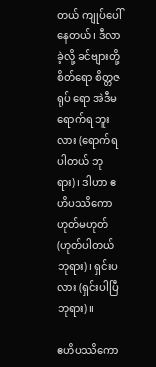တယ် ကျုပ်ပေါ်နေတယ်၊ ဒီလာခဲ့လို့ ခင်ဗျားတို့ စိတ်ရော စိတ္တဇရုပ် ရော အဲဒီမရောက်ရ ဘူးလား (ရောက်ရပါတယ် ဘုရား)၊ ဒါဟာ ဧဟိပဿိကော ဟုတ်မဟုတ် (ဟုတ်ပါတယ် ဘုရား)၊ ရှင်းပလား (ရှင်းပါပြီ ဘုရား)။

ဧဟိပဿိကော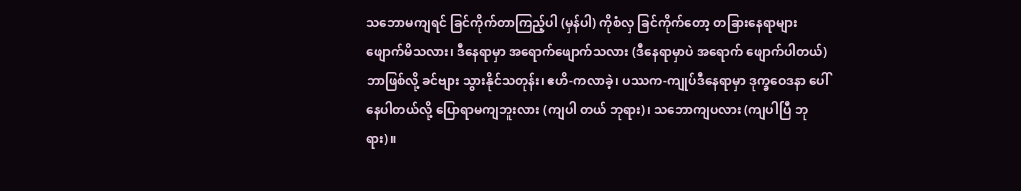သဘောမကျရင် ခြင်ကိုက်တာကြည့်ပါ (မှန်ပါ) ကိုစံလှ ခြင်ကိုက်တော့ တခြားနေရာများ ဖျောက်မိသလား၊ ဒီနေရာမှာ အရောက်ဖျောက်သလား (ဒီနေရာမှာပဲ အရောက် ဖျောက်ပါတယ်) ဘာဖြစ်လို့ ခင်ဗျား သွားနိုင်သတုန်း၊ ဧဟိ-ကလာခဲ့၊ ပဿက-ကျုပ်ဒီနေရာမှာ ဒုက္ခဝေဒနာ ပေါ်နေပါတယ်လို့ ပြောရာမကျဘူးလား (ကျပါ တယ် ဘုရား)၊ သဘောကျပလား (ကျပါပြီ ဘုရား)။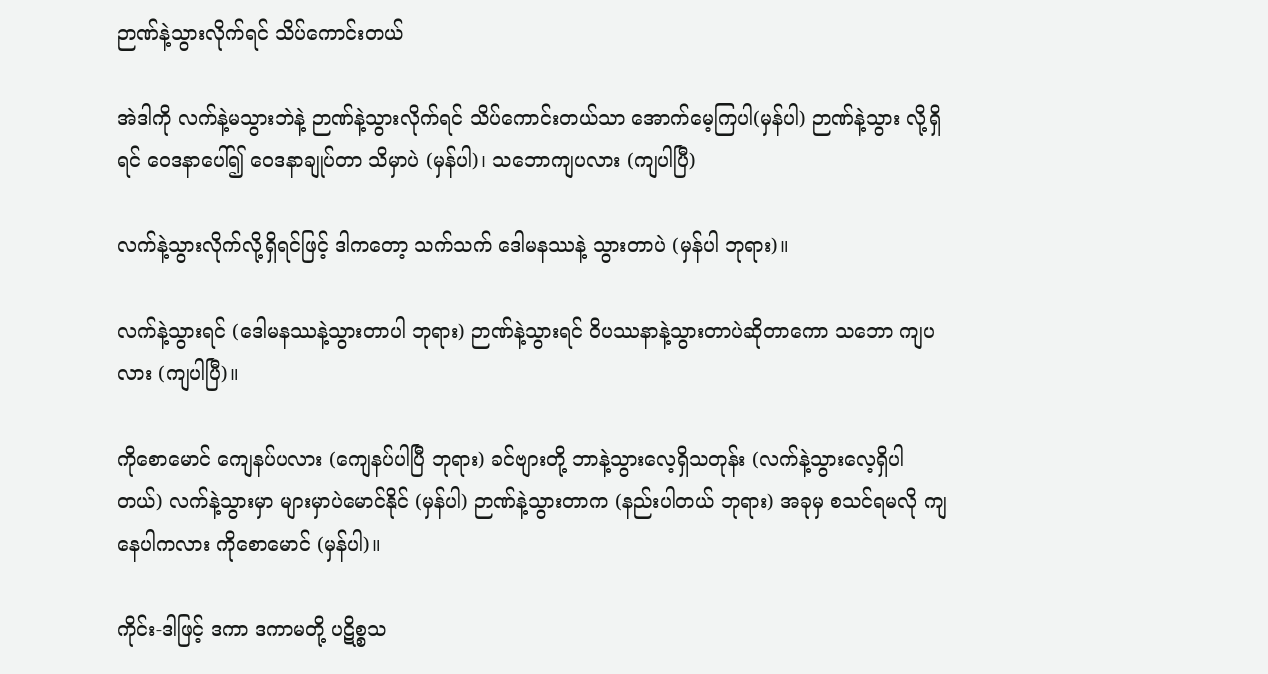ဉာဏ်နဲ့သွားလိုက်ရင် သိပ်ကောင်းတယ်

အဲဒါကို လက်နဲ့မသွားဘဲနဲ့ ဉာဏ်နဲ့သွားလိုက်ရင် သိပ်ကောင်းတယ်သာ အောက်မေ့ကြပါ(မှန်ပါ) ဉာဏ်နဲ့သွား လို့ရှိရင် ဝေဒနာပေါ်၍ ဝေဒနာချုပ်တာ သိမှာပဲ (မှန်ပါ)၊ သဘောကျပလား (ကျပါပြီ)

လက်နဲ့သွားလိုက်လို့ရှိရင်ဖြင့် ဒါကတော့ သက်သက် ဒေါမနဿနဲ့ သွားတာပဲ (မှန်ပါ ဘုရား)။

လက်နဲ့သွားရင် (ဒေါမနဿနဲ့သွားတာပါ ဘုရား) ဉာဏ်နဲ့သွားရင် ဝိပဿနာနဲ့သွားတာပဲဆိုတာကော သဘော ကျပလား (ကျပါပြီ)။

ကိုစောမောင် ကျေနပ်ပလား (ကျေနပ်ပါပြီ ဘုရား) ခင်ဗျားတို့ ဘာနဲ့သွားလေ့ရှိသတုန်း (လက်နဲ့သွားလေ့ရှိပါ တယ်) လက်နဲ့သွားမှာ များမှာပဲမောင်နိုင် (မှန်ပါ) ဉာဏ်နဲ့သွားတာက (နည်းပါတယ် ဘုရား) အခုမှ စသင်ရမလို ကျနေပါကလား ကိုစောမောင် (မှန်ပါ)။

ကိုင်း-ဒါဖြင့် ဒကာ ဒကာမတို့ ပဋိစ္စသ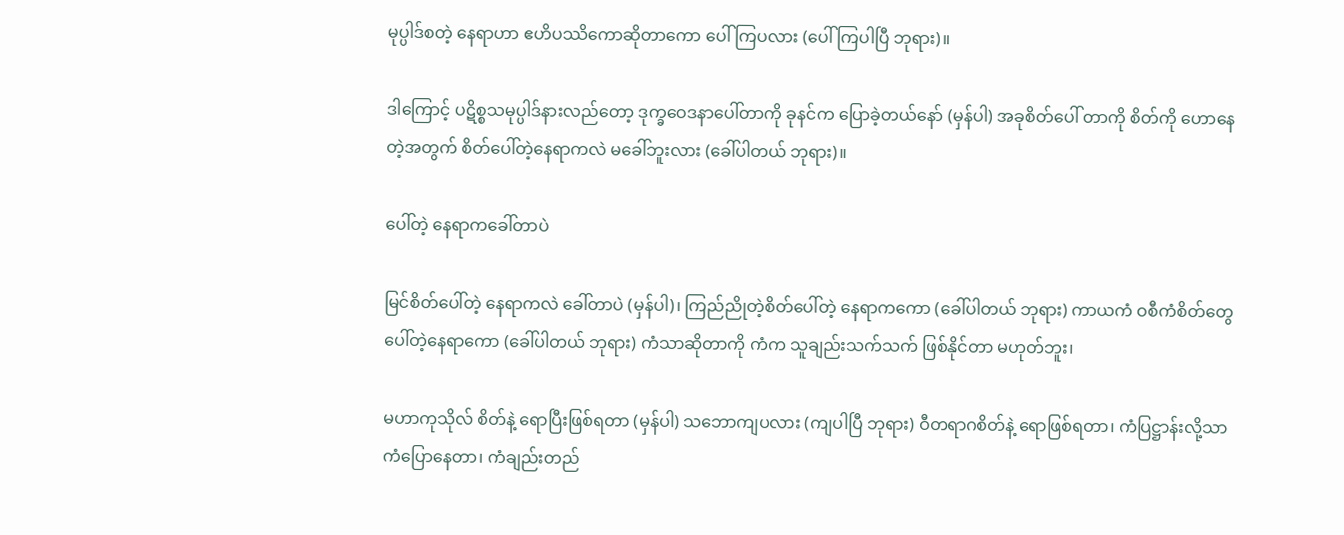မုပ္ပါဒ်စတဲ့ နေရာဟာ ဧဟိပဿိကောဆိုတာကော ပေါ်ကြပလား (ပေါ်ကြပါပြီ ဘုရား)။

ဒါကြောင့် ပဋိစ္စသမုပ္ပါဒ်နားလည်တော့ ဒုက္ခဝေဒနာပေါ်တာကို ခုနင်က ပြောခဲ့တယ်နော် (မှန်ပါ) အခုစိတ်ပေါ် တာကို စိတ်ကို ဟောနေတဲ့အတွက် စိတ်ပေါ်တဲ့နေရာကလဲ မခေါ်ဘူးလား (ခေါ်ပါတယ် ဘုရား)။

ပေါ်တဲ့ နေရာကခေါ်တာပဲ

မြင်စိတ်ပေါ်တဲ့ နေရာကလဲ ခေါ်တာပဲ (မှန်ပါ)၊ ကြည်ညိုတဲ့စိတ်ပေါ်တဲ့ နေရာကကော (ခေါ်ပါတယ် ဘုရား) ကာယကံ ဝစီကံစိတ်တွေ ပေါ်တဲ့နေရာကော (ခေါ်ပါတယ် ဘုရား) ကံသာဆိုတာကို ကံက သူချည်းသက်သက် ဖြစ်နိုင်တာ မဟုတ်ဘူး၊

မဟာကုသိုလ် စိတ်နဲ့ ရောပြီးဖြစ်ရတာ (မှန်ပါ) သဘောကျပလား (ကျပါပြီ ဘုရား) ဝီတရာဂစိတ်နဲ့ ရောဖြစ်ရတာ၊ ကံပြဋ္ဌာန်းလို့သာ ကံပြောနေတာ၊ ကံချည်းတည်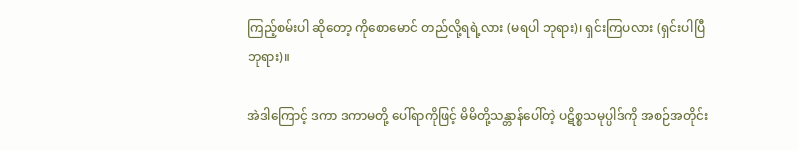ကြည့်စမ်းပါ ဆိုတော့ ကိုစောမောင် တည်လို့ရရဲ့လား (မရပါ ဘုရား)၊ ရှင်းကြပလား (ရှင်းပါပြီ ဘုရား)။

အဲဒါကြောင့် ဒကာ ဒကာမတို့ ပေါ်ရာကိုဖြင့် မိမိတို့သန္တာန်ပေါ်တဲ့ ပဋိစ္စသမုပ္ပါဒ်ကို အစဉ်အတိုင်း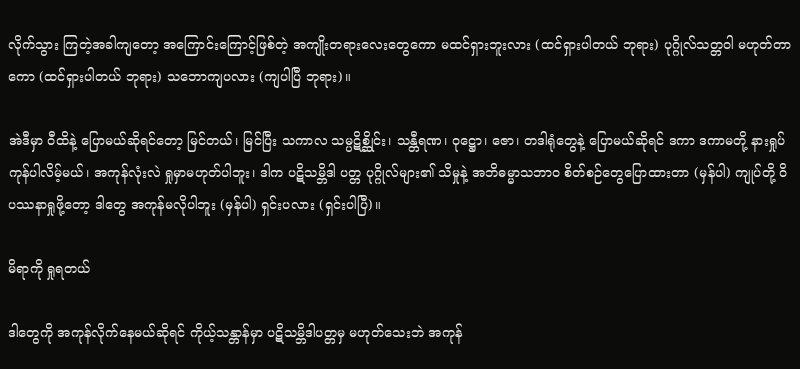လိုက်သွား ကြတဲ့အခါကျတော့ အကြောင်းကြောင့်ဖြစ်တဲ့ အကျိုးတရားလေးတွေကော မထင်ရှားဘူးလား (ထင်ရှားပါတယ် ဘုရား) ပုဂ္ဂိုလ်သတ္တဝါ မဟုတ်တာကော (ထင်ရှားပါတယ် ဘုရား) သဘောကျပလား (ကျပါပြီ ဘုရား)။

အဲဒီမှာ ဝီထိနဲ့ ပြောမယ်ဆိုရင်တော့ မြင်တယ်၊ မြင်ပြီး သကာလ သမ္ပဋိစ္ဆိုင်း၊ သန္တီရဏ၊ ဝုဋ္ဌော၊ ဇော၊ တဒါရုံတွေနဲ့ ပြောမယ်ဆိုရင် ဒကာ ဒကာမတို့ နားရှုပ်ကုန်ပါလိမ့်မယ်၊ အကုန်လုံးလဲ ရှုမှာမဟုတ်ပါဘူး၊ ဒါက ပဋိသမ္ဘိဒါ ပတ္တ ပုဂ္ဂိုလ်များ၏ သိမှုနဲ့ အဘိဓမ္မာသဘာဝ စိတ်စဉ်တွေပြောထားတာ (မှန်ပါ) ကျုပ်တို့ ဝိပဿနာရှုဖို့တော့ ဒါတွေ အကုန်မလိုပါဘူး (မှန်ပါ) ရှင်းပလား (ရှင်းပါပြီ)။

မိရာကို ရှုရတယ်

ဒါတွေကို အကုန်လိုက်နေမယ်ဆိုရင် ကိုယ့်သန္တာန်မှာ ပဋိသမ္ဘိဒါပတ္တမှ မဟုတ်သေးဘဲ အကုန်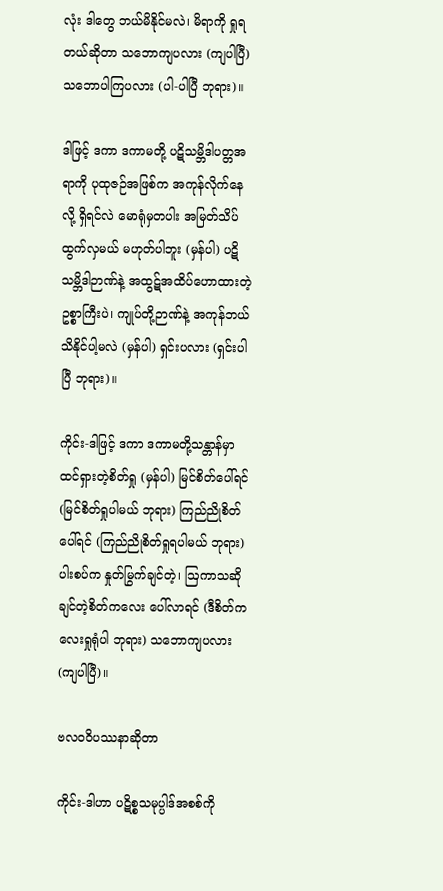လုံး ဒါတွေ ဘယ်မိနိုင်မလဲ၊ မိရာကို ရှုရတယ်ဆိုတာ သဘောကျပလား (ကျပါပြီ) သဘောပါကြပလား (ပါ-ပါပြီ ဘုရား)။

ဒါဖြင့် ဒကာ ဒကာမတို့ ပဋိသမ္ဘိဒါပတ္တအရာကို ပုထုဇဉ်အဖြစ်က အကုန်လိုက်နေလို့ ရှိရင်လဲ မောရုံမှတပါး အမြတ်သိပ်ထွက်လှမယ် မဟုတ်ပါဘူး (မှန်ပါ) ပဋိသမ္ဘိဒါဉာဏ်နဲ့ အထွဋ်အထိပ်ဟောထားတဲ့ ဥစ္စာကြီးပဲ၊ ကျုပ်တို့ဉာဏ်နဲ့ အကုန်ဘယ်သိနိုင်ပါ့မလဲ (မှန်ပါ) ရှင်းပလား (ရှင်းပါပြီ ဘုရား)။

ကိုင်း-ဒါဖြင့် ဒကာ ဒကာမတို့သန္တာန်မှာ ထင်ရှားတဲ့စိတ်ရှု (မှန်ပါ) မြင်စိတ်ပေါ်ရင် (မြင်စိတ်ရှုပါမယ် ဘုရား) ကြည်ညိုစိတ်ပေါ်ရင် (ကြည်ညိုစိတ်ရှုရပါမယ် ဘုရား) ပါးစပ်က နှုတ်မြွက်ချင်တဲ့၊ ဩကာသဆိုချင်တဲ့စိတ်ကလေး ပေါ်လာရင် (ဒီစိတ်ကလေးရှုရုံပါ ဘုရား) သဘောကျပလား (ကျပါပြီ)။

ဗလဝဝိပဿနာဆိုတာ

ကိုင်း-ဒါဟာ ပဋိစ္စသမုပ္ပါဒ်အစစ်ကို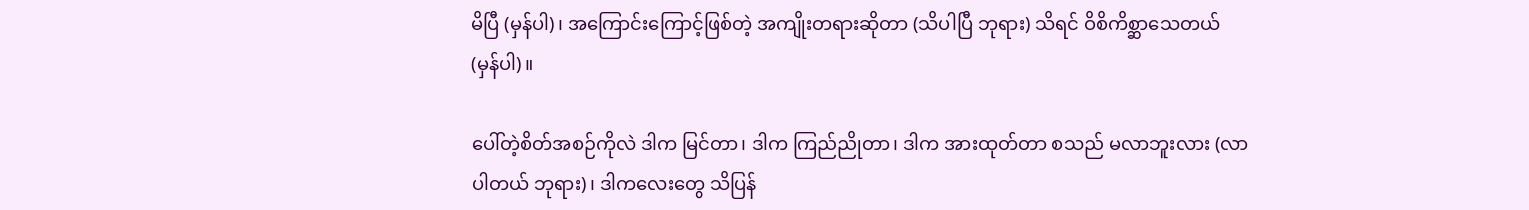မိပြီ (မှန်ပါ)၊ အကြောင်းကြောင့်ဖြစ်တဲ့ အကျိုးတရားဆိုတာ (သိပါပြီ ဘုရား) သိရင် ဝိစိကိစ္ဆာသေတယ် (မှန်ပါ)။

ပေါ်တဲ့စိတ်အစဉ်ကိုလဲ ဒါက မြင်တာ၊ ဒါက ကြည်ညိုတာ၊ ဒါက အားထုတ်တာ စသည် မလာဘူးလား (လာပါတယ် ဘုရား)၊ ဒါကလေးတွေ သိပြန်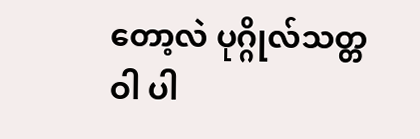တော့လဲ ပုဂ္ဂိုလ်သတ္တဝါ ပါ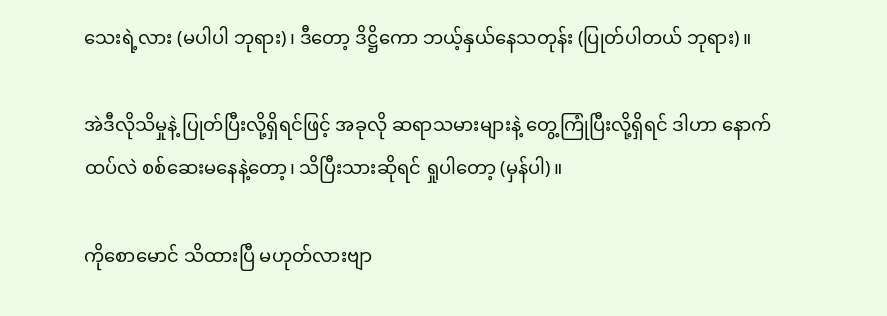သေးရဲ့လား (မပါပါ ဘုရား)၊ ဒီတော့ ဒိဋ္ဌိကော ဘယ့်နှယ်နေသတုန်း (ပြုတ်ပါတယ် ဘုရား)။

အဲဒီလိုသိမှုနဲ့ ပြုတ်ပြီးလို့ရှိရင်ဖြင့် အခုလို ဆရာသမားများနဲ့ တွေ့ကြုံပြီးလို့ရှိရင် ဒါဟာ နောက်ထပ်လဲ စစ်ဆေးမနေနဲ့တော့၊ သိပြီးသားဆိုရင် ရှုပါတော့ (မှန်ပါ)။

ကိုစောမောင် သိထားပြီ မဟုတ်လားဗျာ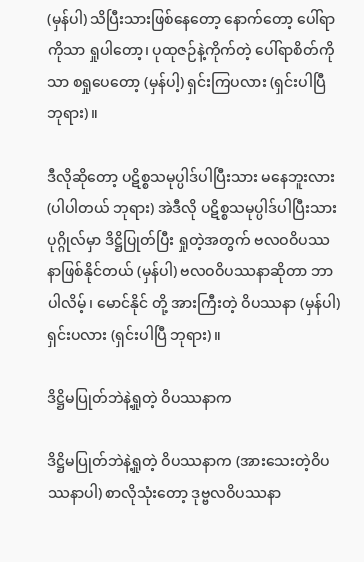(မှန်ပါ) သိပြီးသားဖြစ်နေတော့ နောက်တော့ ပေါ်ရာကိုသာ ရှုပါတော့၊ ပုထုဇဉ်နဲ့ကိုက်တဲ့ ပေါ်ရာစိတ်ကိုသာ စရှုပေတော့ (မှန်ပါ့) ရှင်းကြပလား (ရှင်းပါပြီ ဘုရား)။

ဒီလိုဆိုတော့ ပဋိစ္စသမုပ္ပါဒ်ပါပြီးသား မနေဘူးလား (ပါပါတယ် ဘုရား) အဲဒီလို ပဋိစ္စသမုပ္ပါဒ်ပါပြီးသား ပုဂ္ဂိုလ်မှာ ဒိဋ္ဌိပြုတ်ပြီး ရှုတဲ့အတွက် ဗလဝဝိပဿနာဖြစ်နိုင်တယ် (မှန်ပါ) ဗလဝဝိပဿနာဆိုတာ ဘာပါလိမ့်၊ မောင်နိုင် တို့ အားကြီးတဲ့ ဝိပဿနာ (မှန်ပါ) ရှင်းပလား (ရှင်းပါပြီ ဘုရား)။

ဒိဋ္ဌိမပြုတ်ဘဲနဲ့ရှုတဲ့ ဝိပဿနာက

ဒိဋ္ဌိမပြုတ်ဘဲနဲ့ရှုတဲ့ ဝိပဿနာက (အားသေးတဲ့ဝိပဿနာပါ) စာလိုသုံးတော့ ဒုဗ္ဗလဝိပဿနာ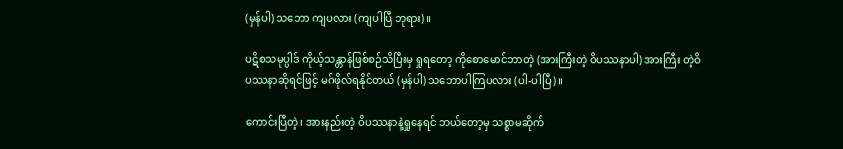(မှန်ပါ) သဘော ကျပလား (ကျပါပြီ ဘုရား)။

ပဋိစသမုပ္ပါဒ် ကိုယ့်သန္တာန်ဖြစ်စဉ်သိပြီးမှ ရှုရတော့ ကိုစောမောင်ဘာတဲ့ (အားကြီးတဲ့ ဝိပဿနာပါ) အားကြီး တဲ့ဝိပဿနာဆိုရင်ဖြင့် မဂ်ဖိုလ်ရနိုင်တယ် (မှန်ပါ) သဘောပါကြပလား (ပါ-ပါပြီ)။

ကောင်းပြီတဲ့၊ အားနည်းတဲ့ ဝိပဿနာနဲ့ရှုနေရင် ဘယ်တော့မှ သစ္စာမဆိုက်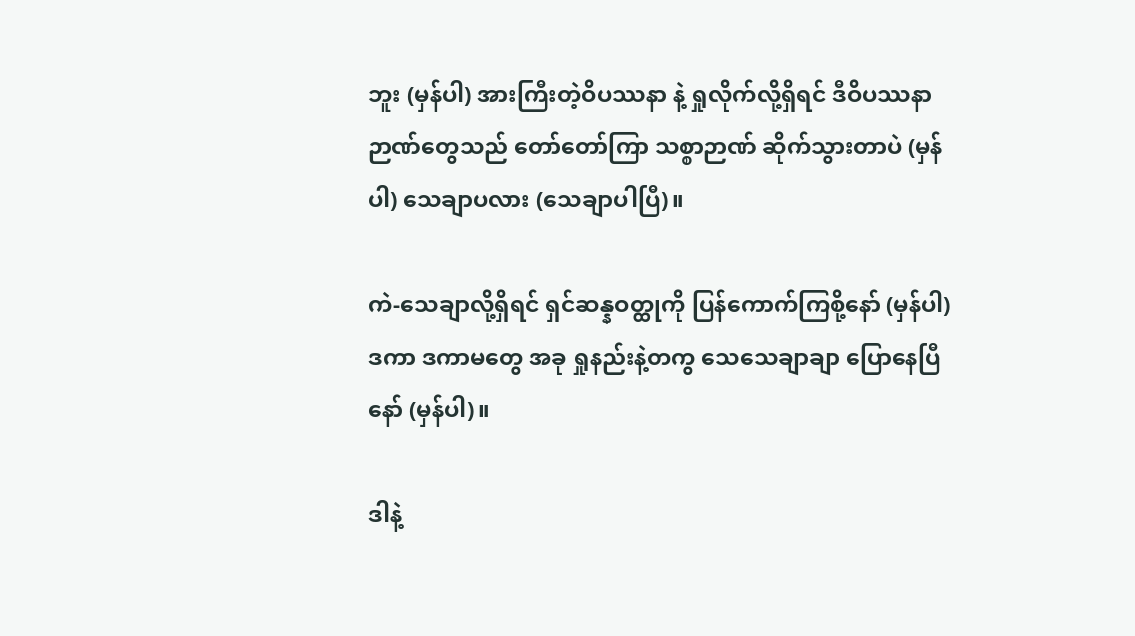ဘူး (မှန်ပါ) အားကြီးတဲ့ဝိပဿနာ နဲ့ ရှုလိုက်လို့ရှိရင် ဒီဝိပဿနာဉာဏ်တွေသည် တော်တော်ကြာ သစ္စာဉာဏ် ဆိုက်သွားတာပဲ (မှန်ပါ) သေချာပလား (သေချာပါပြီ)။

ကဲ-သေချာလို့ရှိရင် ရှင်ဆန္နဝတ္ထုကို ပြန်ကောက်ကြစို့နော် (မှန်ပါ) ဒကာ ဒကာမတွေ အခု ရှုနည်းနဲ့တကွ သေသေချာချာ ပြောနေပြီနော် (မှန်ပါ)။

ဒါနဲ့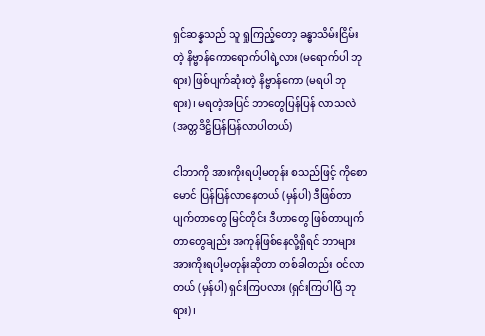ရှင်ဆန္နသည် သူ ရှုကြည့်တော့ ခန္ဓာသိမ်းငြိမ်းတဲ့ နိဗ္ဗာန်ကောရောက်ပါရဲ့လား (မရောက်ပါ ဘုရား) ဖြစ်ပျက်ဆုံးတဲ့ နိဗ္ဗာန်ကော (မရပါ ဘုရား)၊ မရတဲ့အပြင် ဘာတွေပြန်ပြန် လာသလဲ (အတ္တဒိဋ္ဌိပြန်ပြန်လာပါတယ်)

ငါဘာကို အားကိုးရပါ့မတုန်း စသည်ဖြင့် ကိုစောမောင် ပြန်ပြန်လာနေတယ် (မှန်ပါ) ဒီဖြစ်တာ ပျက်တာတွေ မြင်တိုင်း ဒီဟာတွေ ဖြစ်တာပျက်တာတွေချည်း အကုန်ဖြစ်နေလို့ရှိရင် ဘာများ အားကိုးရပါ့မတုန်းဆိုတာ တစ်ခါတည်း ဝင်လာ တယ် (မှန်ပါ) ရှင်းကြပလား (ရှင်းကြပါပြီ ဘုရား)၊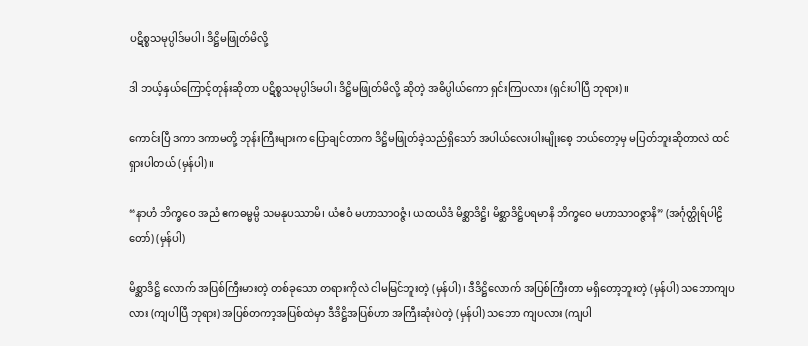ပဋိစ္စသမုပ္ပါဒ်မပါ၊ ဒိဋ္ဌိမဖြုတ်မိလို့

ဒါ ဘယ့်နှယ်ကြောင့်တုန်းဆိုတာ ပဋိစ္စသမုပ္ပါဒ်မပါ၊ ဒိဋ္ဌိမဖြုတ်မိလို့ ဆိုတဲ့ အဓိပ္ပါယ်ကော ရှင်းကြပလား (ရှင်းပါပြီ ဘုရား)။

ကောင်းပြီ ဒကာ ဒကာမတို့ ဘုန်းကြီးများက ပြောချင်တာက ဒိဋ္ဌိမဖြုတ်ခဲ့သည်ရှိသော် အပါယ်လေးပါးမျိုးစေ့ ဘယ်တော့မှ မပြတ်ဘူးဆိုတာလဲ ထင်ရှားပါတယ် (မှန်ပါ)။

“နာဟံ ဘိက္ခဝေ အညံ ဧကဓမ္မမ္ပိ သမနုပဿာမိ၊ ယံဧဝံ မဟာသာဝဇ္ဇံ၊ ယထယိဒံ မိစ္ဆာဒိဋ္ဌိ၊ မိစ္ဆာဒိဋ္ဌိပရမာနိ ဘိက္ခဝေ မဟာသာဝဇ္ဇာနိ” (အင်္ဂုတ္ထိုရ်ပါဠိတော်) (မှန်ပါ)

မိစ္ဆာဒိဋ္ဌိ လောက် အပြစ်ကြီးမားတဲ့ တစ်ခုသော တရားကိုလဲ ငါမမြင်ဘူးတဲ့ (မှန်ပါ)၊ ဒီဒိဋ္ဌိလောက် အပြစ်ကြီးတာ မရှိတော့ဘူးတဲ့ (မှန်ပါ) သဘောကျပလား (ကျပါပြီ ဘုရား) အပြစ်တကာ့အပြစ်ထဲမှာ ဒီဒိဋ္ဌိအပြစ်ဟာ အကြီးဆုံးပဲတဲ့ (မှန်ပါ) သဘော ကျပလား (ကျပါ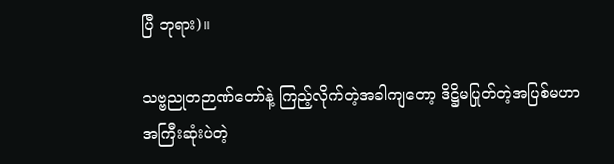ပြီ ဘုရား)။

သဗ္ဗညုတဉာဏ်တော်နဲ့ ကြည့်လိုက်တဲ့အခါကျတော့ ဒိဋ္ဌိမပြုတ်တဲ့အပြစ်မဟာ အကြီးဆုံးပဲတဲ့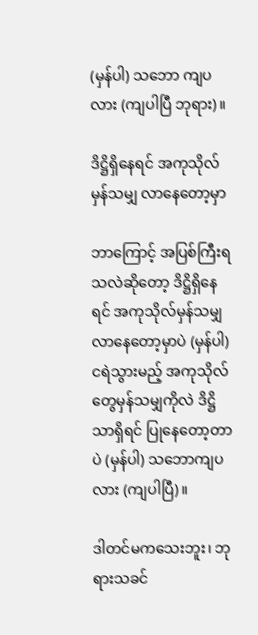(မှန်ပါ) သဘော ကျပလား (ကျပါပြီ ဘုရား)။

ဒိဋ္ဌိရှိနေရင် အကုသိုလ်မှန်သမျှ လာနေတော့မှာ

ဘာကြောင့် အပြစ်ကြီးရသလဲဆိုတော့ ဒိဋ္ဌိရှိနေရင် အကုသိုလ်မှန်သမျှ လာနေတော့မှာပဲ (မှန်ပါ) ငရဲသွားမည့် အကုသိုလ်တွေမှန်သမျှကိုလဲ ဒိဋ္ဌိသာရှိရင် ပြုနေတော့တာပဲ (မှန်ပါ) သဘောကျပလား (ကျပါပြီ)။

ဒါတင်မကသေးဘူး၊ ဘုရားသခင်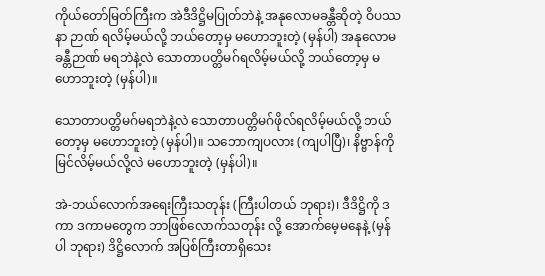ကိုယ်တော်မြတ်ကြီးက အဲဒီဒိဋ္ဌိမပြုတ်ဘဲနဲ့ အနုလောမခန္တီဆိုတဲ့ ဝိပဿနာ ဉာဏ် ရလိမ့်မယ်လို့ ဘယ်တော့မှ မဟောဘူးတဲ့ (မှန်ပါ) အနုလောမခန္တီဉာဏ် မရဘဲနဲ့လဲ သောတာပတ္တိမဂ်ရလိမ့်မယ်လို့ ဘယ်တော့မှ မဟောဘူးတဲ့ (မှန်ပါ)။

သောတာပတ္တိမဂ်မရဘဲနဲ့လဲ သောတာပတ္တိမဂ်ဖိုလ်ရလိမ့်မယ်လို့ ဘယ်တော့မှ မဟောဘူးတဲ့ (မှန်ပါ)။ သဘောကျပလား (ကျပါပြီ)၊ နိဗ္ဗာန်ကို မြင်လိမ့်မယ်လို့လဲ မဟောဘူးတဲ့ (မှန်ပါ)။

အဲ-ဘယ်လောက်အရေးကြီးသတုန်း (ကြီးပါတယ် ဘုရား)၊ ဒီဒိဋ္ဌိကို ဒကာ ဒကာမတွေက ဘာဖြစ်လောက်သတုန်း လို့ အောက်မေ့မနေနဲ့ (မှန်ပါ ဘုရား) ဒိဋ္ဌိလောက် အပြစ်ကြီးတာရှိသေး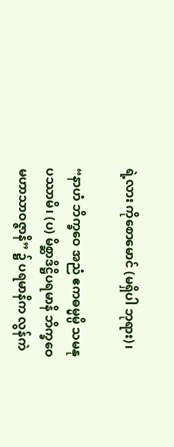ရဲ့လား ကိုစောမောင် (မရှိပါ ဘုရား)၊

“နာဟံ ဘိက္ခဝေ အညံ ဧကဓမ္မမ္ပိ သမနုပဿာမိ၊ (ပ) မိစ္ဆာဒိဋ္ဌိပရမာနိ ဘိက္ခဝေ မဟာသာဝဇ္ဇာနိ” ၌ ပရမာနိက လွန်ကဲ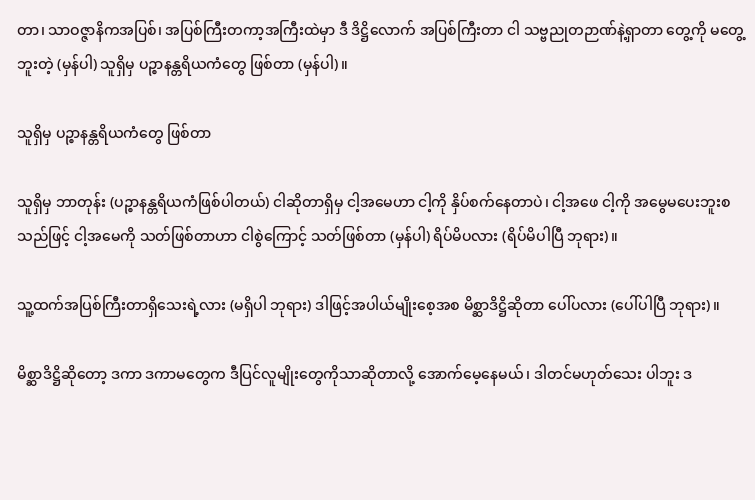တာ၊ သာဝဇ္ဇာနိကအပြစ်၊ အပြစ်ကြီးတကာ့အကြီးထဲမှာ ဒီ ဒိဋ္ဌိလောက် အပြစ်ကြီးတာ ငါ သဗ္ဗညုတဉာဏ်နဲ့ရှာတာ တွေ့ကို မတွေ့ဘူးတဲ့ (မှန်ပါ) သူရှိမှ ပဉ္စာနန္တရိယကံတွေ ဖြစ်တာ (မှန်ပါ)။

သူရှိမှ ပဉ္စာနန္တရိယကံတွေ ဖြစ်တာ

သူရှိမှ ဘာတုန်း (ပဉ္စာနန္တရိယကံဖြစ်ပါတယ်) ငါဆိုတာရှိမှ ငါ့အမေဟာ ငါ့ကို နှိပ်စက်နေတာပဲ၊ ငါ့အဖေ ငါ့ကို အမွေမပေးဘူးစသည်ဖြင့် ငါ့အမေကို သတ်ဖြစ်တာဟာ ငါစွဲကြောင့် သတ်ဖြစ်တာ (မှန်ပါ) ရိပ်မိပလား (ရိပ်မိပါပြီ ဘုရား)။

သူ့ထက်အပြစ်ကြီးတာရှိသေးရဲ့လား (မရှိပါ ဘုရား) ဒါဖြင့်အပါယ်မျိုးစေ့အစ မိစ္ဆာဒိဋ္ဌိဆိုတာ ပေါ်ပလား (ပေါ်ပါပြီ ဘုရား)။

မိစ္ဆာဒိဋ္ဌိဆိုတော့ ဒကာ ဒကာမတွေက ဒီပြင်လူမျိုးတွေကိုသာဆိုတာလို့ အောက်မေ့နေမယ်၊ ဒါတင်မဟုတ်သေး ပါဘူး ဒ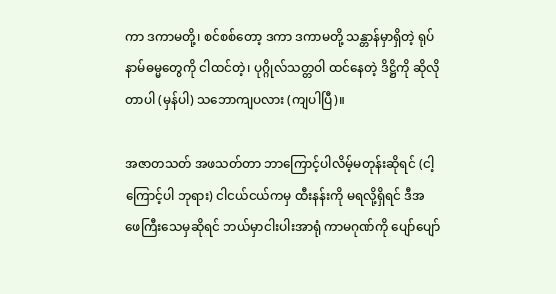ကာ ဒကာမတို့၊ စင်စစ်တော့ ဒကာ ဒကာမတို့ သန္တာန်မှာရှိတဲ့ ရုပ်နာမ်ဓမ္မတွေကို ငါထင်တဲ့၊ ပုဂ္ဂိုလ်သတ္တဝါ ထင်နေတဲ့ ဒိဋ္ဌိကို ဆိုလိုတာပါ (မှန်ပါ) သဘောကျပလား (ကျပါပြီ)။

အဇာတသတ် အဖသတ်တာ ဘာကြောင့်ပါလိမ့်မတုန်းဆိုရင် (ငါ့ကြောင့်ပါ ဘုရား) ငါငယ်ငယ်ကမှ ထီးနန်းကို မရလို့ရှိရင် ဒီအဖေကြီးသေမှဆိုရင် ဘယ်မှာငါးပါးအာရုံ ကာမဂုဏ်ကို ပျော်ပျော်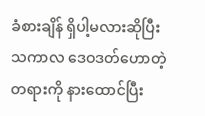ခံစားချိန် ရှိပါ့မလားဆိုပြီး သကာလ ဒေဝဒတ်ဟောတဲ့ တရားကို နားထောင်ပြီး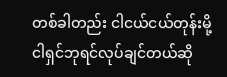တစ်ခါတည်း ငါငယ်ငယ်တုန်းမို့ ငါရှင်ဘုရင်လုပ်ချင်တယ်ဆို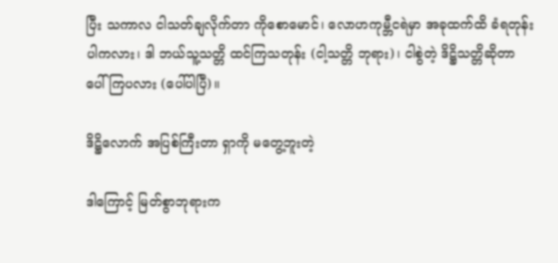ပြီး သကာလ ငါသတ်ချလိုက်တာ ကိုစောမောင်၊ လောဟကုမ္ဘီငရဲမှာ အခုထက်ထိ ခံရတုန်းပါကလား၊ ဒါ ဘယ်သူ့သတ္တိ ထင်ကြသတုန်း (ငါ့သတ္တိ ဘုရား)၊ ငါစွဲတဲ့ ဒိဋ္ဌိသတ္တိဆိုတာ ပေါ်ကြပလား (ပေါ်ပါပြီ)။

ဒိဋ္ဌိလောက် အပြစ်ကြီးတာ ရှာကို မတွေ့ဘူးတဲ့

ဒါကြောင့် မြတ်စွာဘုရားက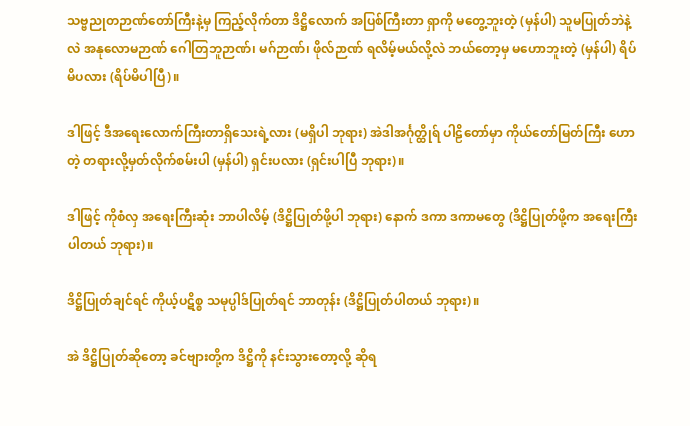သဗ္ဗညုတဉာဏ်တော်ကြီးနဲ့မှ ကြည့်လိုက်တာ ဒိဋ္ဌိလောက် အပြစ်ကြီးတာ ရှာကို မတွေ့ဘူးတဲ့ (မှန်ပါ) သူမပြုတ်ဘဲနဲ့လဲ အနုလောမဉာဏ် ဂေါတြဘူဉာဏ်၊ မဂ်ဉာဏ်၊ ဖိုလ်ဉာဏ် ရလိမ့်မယ်လို့လဲ ဘယ်တော့မှ မဟောဘူးတဲ့ (မှန်ပါ) ရိပ်မိပလား (ရိပ်မိပါပြီ)။

ဒါဖြင့် ဒီအရေးလောက်ကြီးတာရှိသေးရဲ့လား (မရှိပါ ဘုရား) အဲဒါအင်္ဂုတ္ထိုရ် ပါဠိတော်မှာ ကိုယ်တော်မြတ်ကြီး ဟောတဲ့ တရားလို့မှတ်လိုက်စမ်းပါ (မှန်ပါ) ရှင်းပလား (ရှင်းပါပြီ ဘုရား)။

ဒါဖြင့် ကိုစံလှ အရေးကြီးဆုံး ဘာပါလိမ့် (ဒိဋ္ဌိပြုတ်ဖို့ပါ ဘုရား) နောက် ဒကာ ဒကာမတွေ (ဒိဋ္ဌိပြုတ်ဖို့က အရေးကြီးပါတယ် ဘုရား)။

ဒိဋ္ဌိပြုတ်ချင်ရင် ကိုယ့်ပဋိစ္စ သမုပ္ပါဒ်ပြုတ်ရင် ဘာတုန်း (ဒိဋ္ဌိပြုတ်ပါတယ် ဘုရား)။

အဲ ဒိဋ္ဌိပြုတ်ဆိုတော့ ခင်ဗျားတို့က ဒိဋ္ဌိကို နင်းသွားတော့လို့ ဆိုရ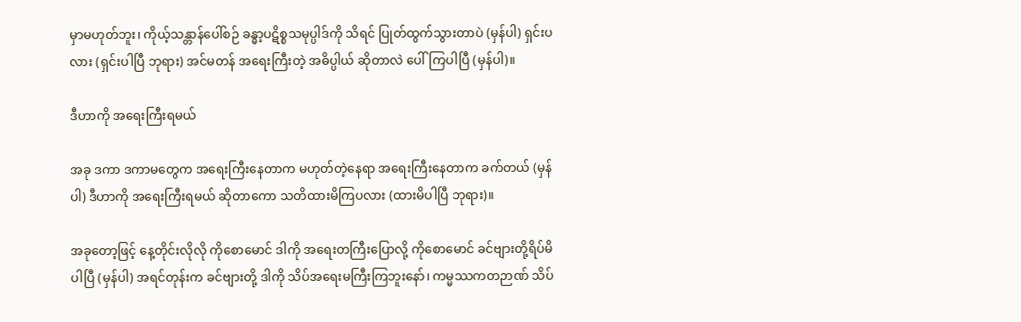မှာမဟုတ်ဘူး၊ ကိုယ့်သန္တာန်ပေါ်စဉ် ခန္ဓာ့ပဋိစ္စသမုပ္ပါဒ်ကို သိရင် ပြုတ်ထွက်သွားတာပဲ (မှန်ပါ) ရှင်းပလား (ရှင်းပါပြီ ဘုရား) အင်မတန် အရေးကြီးတဲ့ အဓိပ္ပါယ် ဆိုတာလဲ ပေါ်ကြပါပြီ (မှန်ပါ)။

ဒီဟာကို အရေးကြီးရမယ်

အခု ဒကာ ဒကာမတွေက အရေးကြီးနေတာက မဟုတ်တဲ့နေရာ အရေးကြီးနေတာက ခက်တယ် (မှန်ပါ) ဒီဟာကို အရေးကြီးရမယ် ဆိုတာကော သတိထားမိကြပလား (ထားမိပါပြီ ဘုရား)။

အခုတော့ဖြင့် နေ့တိုင်းလိုလို ကိုစောမောင် ဒါကို အရေးတကြီးပြောလို့ ကိုစောမောင် ခင်ဗျားတို့ရိပ်မိပါပြီ (မှန်ပါ) အရင်တုန်းက ခင်ဗျားတို့ ဒါကို သိပ်အရေးမကြီးကြဘူးနော်၊ ကမ္မဿကတဉာဏ် သိပ်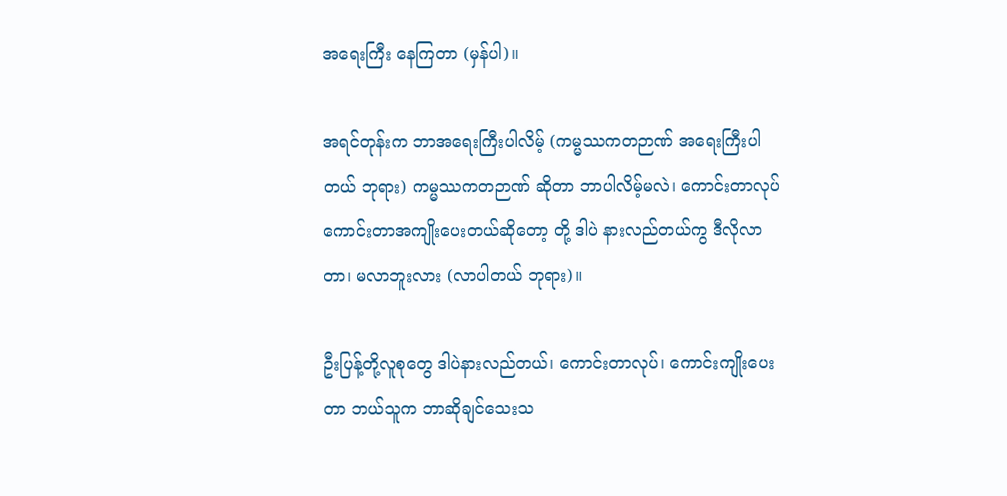အရေးကြီး နေကြတာ (မှန်ပါ)။

အရင်တုန်းက ဘာအရေးကြီးပါလိမ့် (ကမ္မဿကတဉာဏ် အရေးကြီးပါတယ် ဘုရား) ကမ္မဿကတဉာဏ် ဆိုတာ ဘာပါလိမ့်မလဲ၊ ကောင်းတာလုပ် ကောင်းတာအကျိုးပေးတယ်ဆိုတော့ တို့ ဒါပဲ နားလည်တယ်ကွ ဒီလိုလာတာ၊ မလာဘူးလား (လာပါတယ် ဘုရား)။

ဦးပြန့်တို့လူစုတွေ ဒါပဲနားလည်တယ်၊ ကောင်းတာလုပ်၊ ကောင်းကျိုးပေးတာ ဘယ်သူက ဘာဆိုချင်သေးသ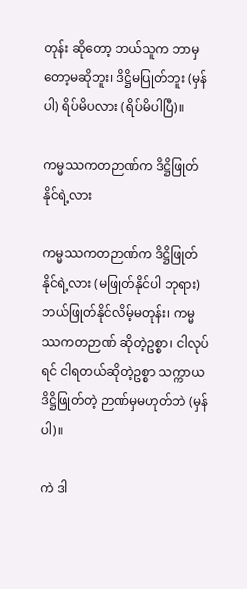တုန်း ဆိုတော့ ဘယ်သူက ဘာမှတော့မဆိုဘူး၊ ဒိဋ္ဌိမပြုတ်ဘူး (မှန်ပါ) ရိပ်မိပလား (ရိပ်မိပါပြီ)။

ကမ္မဿကတဉာဏ်က ဒိဋ္ဌိဖြုတ်နိုင်ရဲ့လား

ကမ္မဿကတဉာဏ်က ဒိဋ္ဌိဖြုတ်နိုင်ရဲ့လား (မဖြုတ်နိုင်ပါ ဘုရား) ဘယ်ဖြုတ်နိုင်လိမ့်မတုန်း၊ ကမ္မဿကတဉာဏ် ဆိုတဲ့ဥစ္စာ၊ ငါလုပ်ရင် ငါရတယ်ဆိုတဲ့ဥစ္စာ သက္ကာယဒိဋ္ဌိဖြုတ်တဲ့ ဉာဏ်မှမဟုတ်ဘဲ (မှန်ပါ)။

ကဲ ဒါ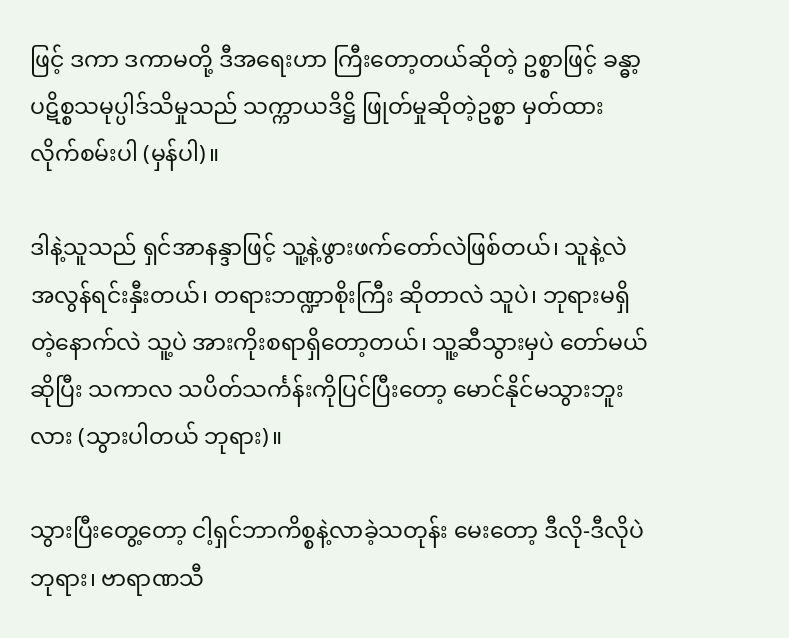ဖြင့် ဒကာ ဒကာမတို့ ဒီအရေးဟာ ကြီးတော့တယ်ဆိုတဲ့ ဥစ္စာဖြင့် ခန္ဓာ့ပဋိစ္စသမုပ္ပါဒ်သိမှုသည် သက္ကာယဒိဋ္ဌိ ဖြုတ်မှုဆိုတဲ့ဥစ္စာ မှတ်ထားလိုက်စမ်းပါ (မှန်ပါ)။

ဒါနဲ့သူသည် ရှင်အာနန္ဒာဖြင့် သူ့နဲ့ဖွားဖက်တော်လဲဖြစ်တယ်၊ သူနဲ့လဲ အလွန်ရင်းနှီးတယ်၊ တရားဘဏ္ဍာစိုးကြီး ဆိုတာလဲ သူပဲ၊ ဘုရားမရှိတဲ့နောက်လဲ သူ့ပဲ အားကိုးစရာရှိတော့တယ်၊ သူ့ဆီသွားမှပဲ တော်မယ်ဆိုပြီး သကာလ သပိတ်သင်္ကန်းကိုပြင်ပြီးတော့ မောင်နိုင်မသွားဘူးလား (သွားပါတယ် ဘုရား)။

သွားပြီးတွေ့တော့ ငါ့ရှင်ဘာကိစ္စနဲ့လာခဲ့သတုန်း မေးတော့ ဒီလို-ဒီလိုပဲဘုရား၊ ဗာရာဏသီ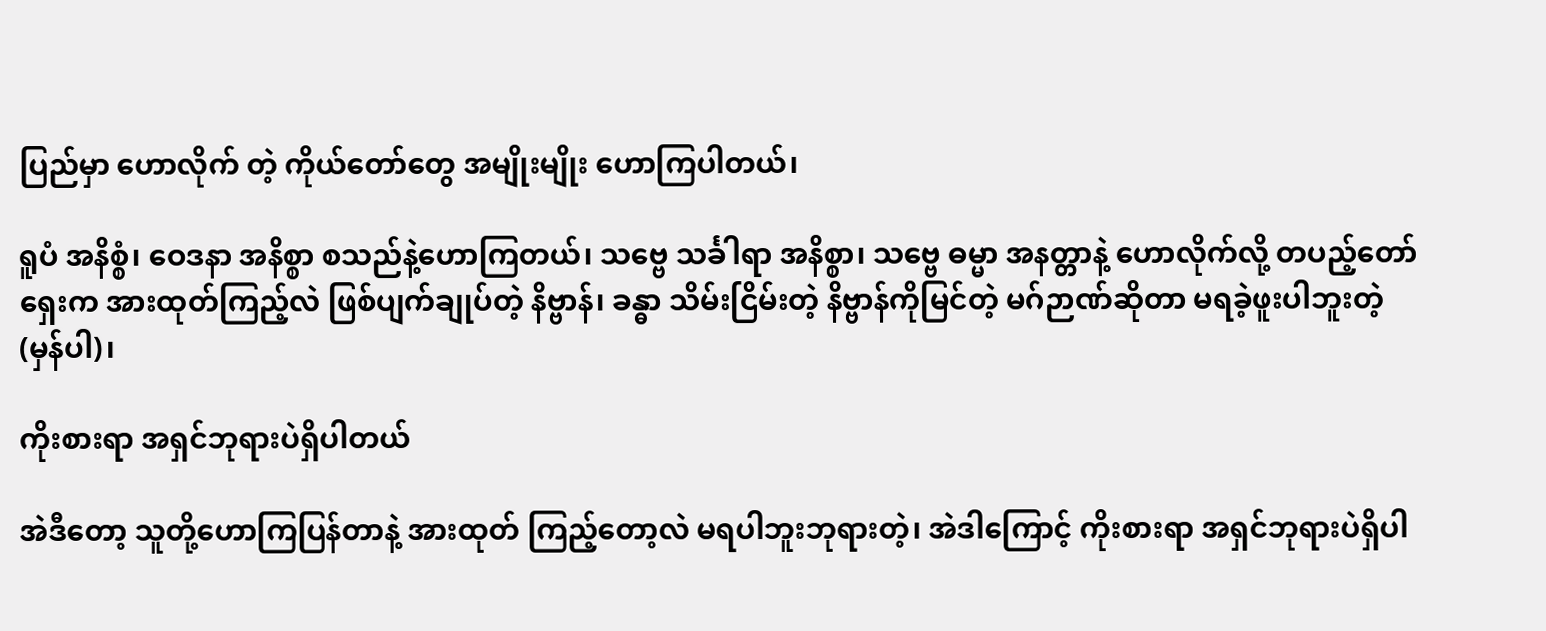ပြည်မှာ ဟောလိုက် တဲ့ ကိုယ်တော်တွေ အမျိုးမျိုး ဟောကြပါတယ်၊

ရူပံ အနိစ္စံ၊ ဝေဒနာ အနိစ္စာ စသည်နဲ့ဟောကြတယ်၊ သဗ္ဗေ သင်္ခါရာ အနိစ္စာ၊ သဗ္ဗေ ဓမ္မာ အနတ္တာနဲ့ ဟောလိုက်လို့ တပည့်တော် ရှေးက အားထုတ်ကြည့်လဲ ဖြစ်ပျက်ချုပ်တဲ့ နိဗ္ဗာန်၊ ခန္ဓာ သိမ်းငြိမ်းတဲ့ နိဗ္ဗာန်ကိုမြင်တဲ့ မဂ်ဉာဏ်ဆိုတာ မရခဲ့ဖူးပါဘူးတဲ့ (မှန်ပါ)၊

ကိုးစားရာ အရှင်ဘုရားပဲရှိပါတယ်

အဲဒီတော့ သူတို့ဟောကြပြန်တာနဲ့ အားထုတ် ကြည့်တော့လဲ မရပါဘူးဘုရားတဲ့၊ အဲဒါကြောင့် ကိုးစားရာ အရှင်ဘုရားပဲရှိပါ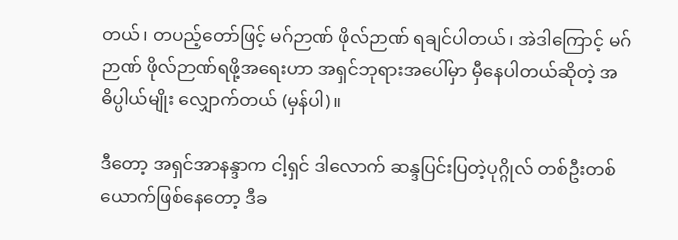တယ်၊ တပည့်တော်ဖြင့် မဂ်ဉာဏ် ဖိုလ်ဉာဏ် ရချင်ပါတယ်၊ အဲဒါကြောင့် မဂ်ဉာဏ် ဖိုလ်ဉာဏ်ရဖို့အရေးဟာ အရှင်ဘုရားအပေါ်မှာ မှီနေပါတယ်ဆိုတဲ့ အဓိပ္ပါယ်မျိုး လျှောက်တယ် (မှန်ပါ)။

ဒီတော့ အရှင်အာနန္ဒာက ငါ့ရှင် ဒါလောက် ဆန္ဒပြင်းပြတဲ့ပုဂ္ဂိုလ် တစ်ဦးတစ်ယောက်ဖြစ်နေတော့ ဒီခ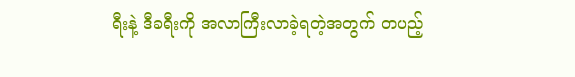ရီးနဲ့ ဒီခရီးကို အလာကြီးလာခဲ့ရတဲ့အတွက် တပည့်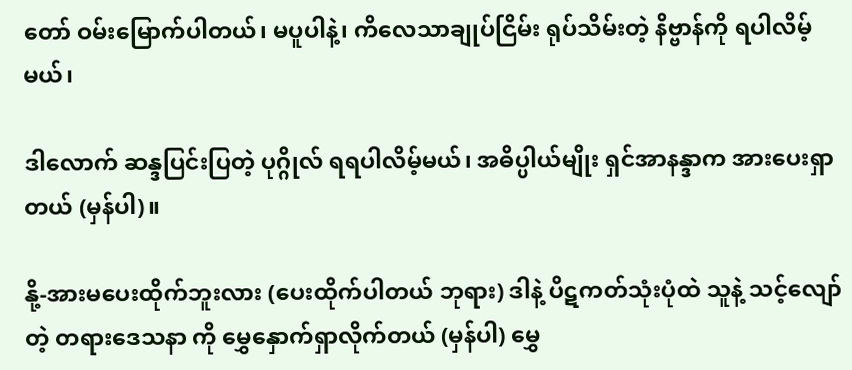တော် ဝမ်းမြောက်ပါတယ်၊ မပူပါနဲ့၊ ကိလေသာချုပ်ငြိမ်း ရုပ်သိမ်းတဲ့ နိဗ္ဗာန်ကို ရပါလိမ့်မယ်၊

ဒါလောက် ဆန္ဒပြင်းပြတဲ့ ပုဂ္ဂိုလ် ရရပါလိမ့်မယ်၊ အဓိပ္ပါယ်မျိုး ရှင်အာနန္ဒာက အားပေးရှာတယ် (မှန်ပါ)။

နို့-အားမပေးထိုက်ဘူးလား (ပေးထိုက်ပါတယ် ဘုရား) ဒါနဲ့ ပိဋကတ်သုံးပုံထဲ သူနဲ့ သင့်လျော်တဲ့ တရားဒေသနာ ကို မွှေနှောက်ရှာလိုက်တယ် (မှန်ပါ) မွှေ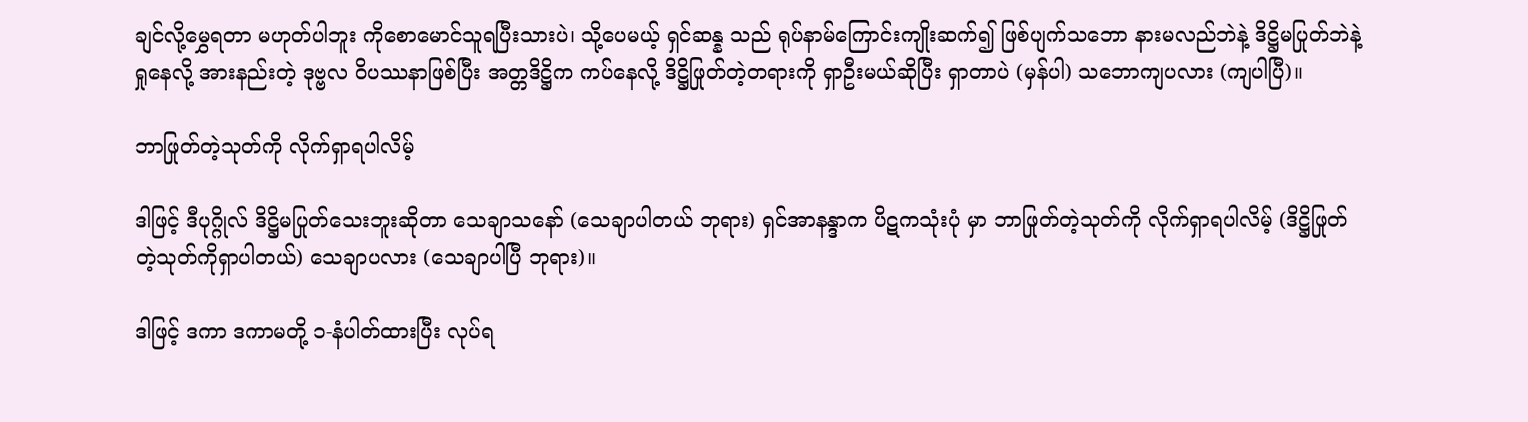ချင်လို့မွှေရတာ မဟုတ်ပါဘူး ကိုစောမောင်သူရပြီးသားပဲ၊ သို့ပေမယ့် ရှင်ဆန္န သည် ရုပ်နာမ်ကြောင်းကျိုးဆက်၍ ဖြစ်ပျက်သဘော နားမလည်ဘဲနဲ့ ဒိဋ္ဌိမပြုတ်ဘဲနဲ့ ရှုနေလို့ အားနည်းတဲ့ ဒုဗ္ဗလ ဝိပဿနာဖြစ်ပြီး အတ္တဒိဋ္ဌိက ကပ်နေလို့ ဒိဋ္ဌိဖြုတ်တဲ့တရားကို ရှာဦးမယ်ဆိုပြီး ရှာတာပဲ (မှန်ပါ) သဘောကျပလား (ကျပါပြီ)။

ဘာဖြုတ်တဲ့သုတ်ကို လိုက်ရှာရပါလိမ့်

ဒါဖြင့် ဒီပုဂ္ဂိုလ် ဒိဋ္ဌိမပြုတ်သေးဘူးဆိုတာ သေချာသနော် (သေချာပါတယ် ဘုရား) ရှင်အာနန္ဒာက ပိဋကသုံးပုံ မှာ ဘာဖြုတ်တဲ့သုတ်ကို လိုက်ရှာရပါလိမ့် (ဒိဋ္ဌိဖြုတ်တဲ့သုတ်ကိုရှာပါတယ်) သေချာပလား (သေချာပါပြီ ဘုရား)။

ဒါဖြင့် ဒကာ ဒကာမတို့ ၁-နံပါတ်ထားပြီး လုပ်ရ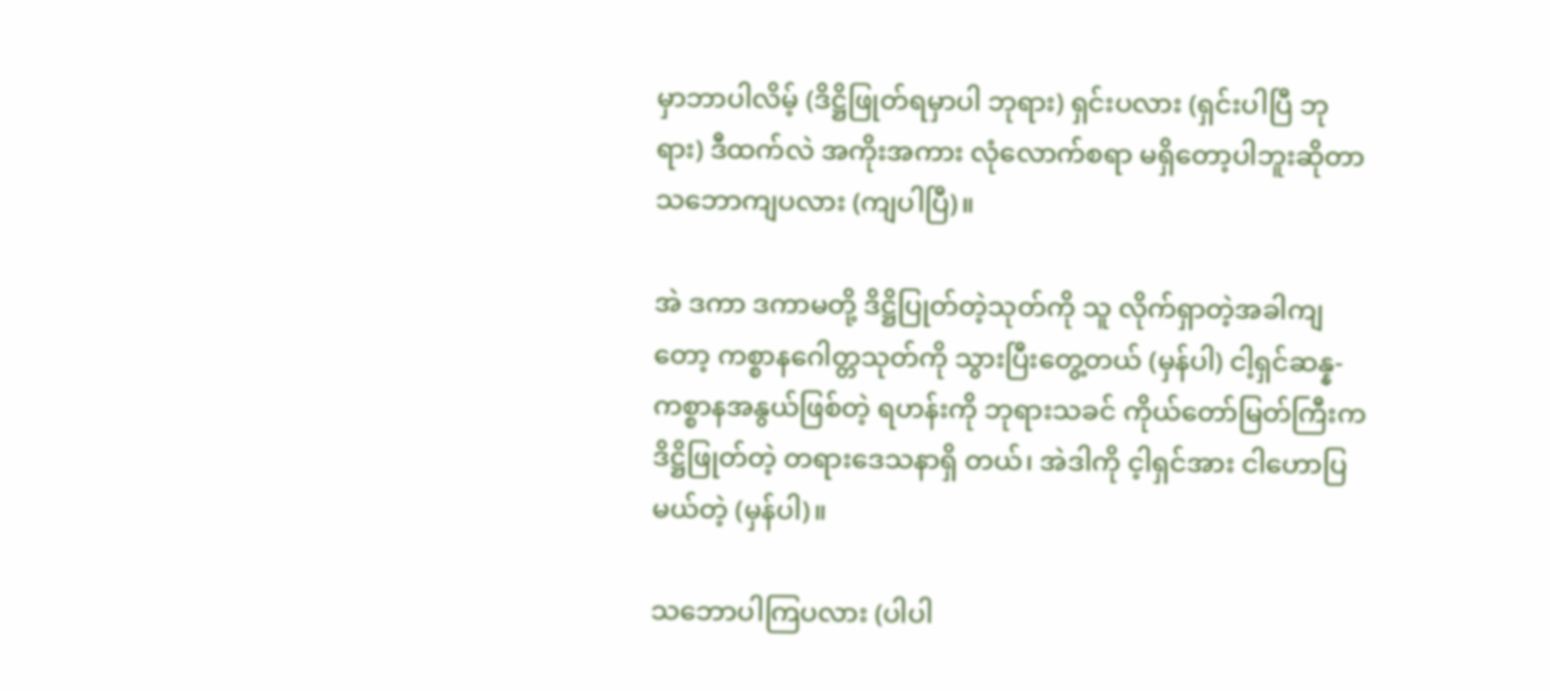မှာဘာပါလိမ့် (ဒိဋ္ဌိဖြုတ်ရမှာပါ ဘုရား) ရှင်းပလား (ရှင်းပါပြီ ဘုရား) ဒီထက်လဲ အကိုးအကား လုံလောက်စရာ မရှိတော့ပါဘူးဆိုတာ သဘောကျပလား (ကျပါပြီ)။

အဲ ဒကာ ဒကာမတို့ ဒိဋ္ဌိပြုတ်တဲ့သုတ်ကို သူ လိုက်ရှာတဲ့အခါကျတော့ ကစ္စာနဂေါတ္တသုတ်ကို သွားပြီးတွေ့တယ် (မှန်ပါ) ငါ့ရှင်ဆန္န-ကစ္စာနအနွယ်ဖြစ်တဲ့ ရဟန်းကို ဘုရားသခင် ကိုယ်တော်မြတ်ကြီးက ဒိဋ္ဌိဖြုတ်တဲ့ တရားဒေသနာရှိ တယ်၊ အဲဒါကို င့ါရှင်အား ငါဟောပြမယ်တဲ့ (မှန်ပါ)။

သဘောပါကြပလား (ပါပါ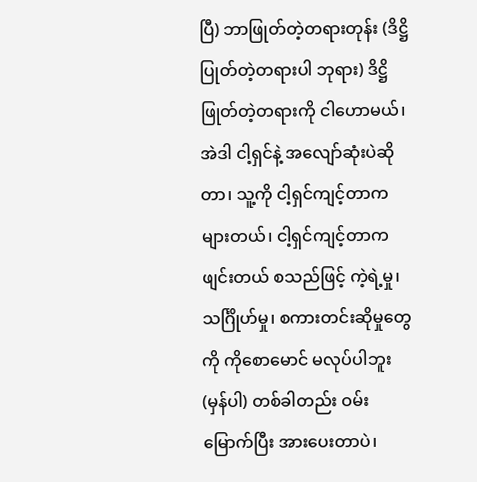ပြီ) ဘာဖြုတ်တဲ့တရားတုန်း (ဒိဋ္ဌိပြုတ်တဲ့တရားပါ ဘုရား) ဒိဋ္ဌိဖြုတ်တဲ့တရားကို ငါဟောမယ်၊ အဲဒါ ငါ့ရှင်နဲ့ အလျော်ဆုံးပဲဆိုတာ၊ သူ့ကို ငါ့ရှင်ကျင့်တာက များတယ်၊ ငါ့ရှင်ကျင့်တာက ဖျင်းတယ် စသည်ဖြင့် ကဲ့ရဲ့မှု၊ သင်္ဂြိုဟ်မှု၊ စကားတင်းဆိုမှုတွေကို ကိုစောမောင် မလုပ်ပါဘူး (မှန်ပါ) တစ်ခါတည်း ဝမ်းမြောက်ပြီး အားပေးတာပဲ၊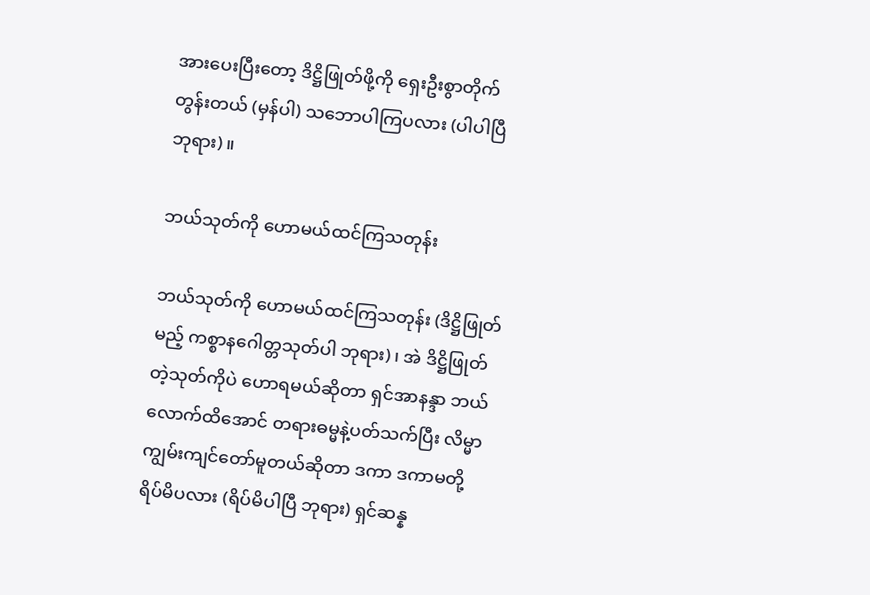အားပေးပြီးတော့ ဒိဋ္ဌိဖြုတ်ဖို့ကို ရှေးဦးစွာတိုက်တွန်းတယ် (မှန်ပါ) သဘောပါကြပလား (ပါပါပြီ ဘုရား)။

ဘယ်သုတ်ကို ဟောမယ်ထင်ကြသတုန်း

ဘယ်သုတ်ကို ဟောမယ်ထင်ကြသတုန်း (ဒိဋ္ဌိဖြုတ်မည့် ကစ္စာနဂေါတ္တသုတ်ပါ ဘုရား)၊ အဲ ဒိဋ္ဌိဖြုတ်တဲ့သုတ်ကိုပဲ ဟောရမယ်ဆိုတာ ရှင်အာနန္ဒာ ဘယ်လောက်ထိအောင် တရားဓမ္မနဲ့ပတ်သက်ပြီး လိမ္မာကျွမ်းကျင်တော်မူတယ်ဆိုတာ ဒကာ ဒကာမတို့ ရိပ်မိပလား (ရိပ်မိပါပြီ ဘုရား) ရှင်ဆန္န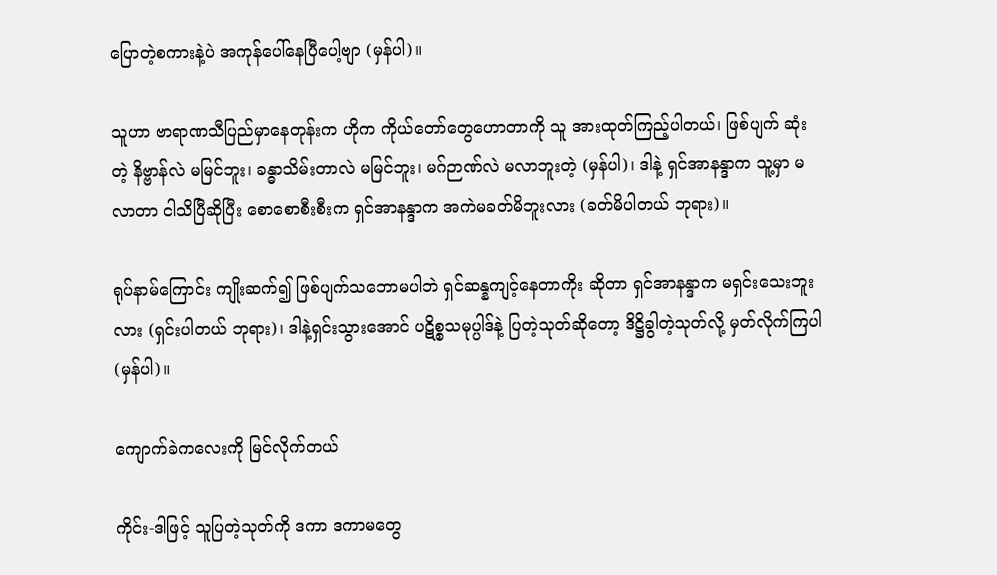ပြောတဲ့စကားနဲ့ပဲ အကုန်ပေါ်နေပြီပေါ့ဗျာ (မှန်ပါ)။

သူဟာ ဗာရာဏသီပြည်မှာနေတုန်းက ဟိုက ကိုယ်တော်တွေဟောတာကို သူ အားထုတ်ကြည့်ပါတယ်၊ ဖြစ်ပျက် ဆုံးတဲ့ နိဗ္ဗာန်လဲ မမြင်ဘူး၊ ခန္ဓာသိမ်းတာလဲ မမြင်ဘူး၊ မဂ်ဉာဏ်လဲ မလာဘူးတဲ့ (မှန်ပါ)၊ ဒါနဲ့ ရှင်အာနန္ဒာက သူ့မှာ မလာတာ ငါသိပြီဆိုပြီး စောစောစီးစီးက ရှင်အာနန္ဒာက အကဲမခတ်မိဘူးလား (ခတ်မိပါတယ် ဘုရား)။

ရုပ်နာမ်ကြောင်း ကျိုးဆက်၍ ဖြစ်ပျက်သဘောမပါဘဲ ရှင်ဆန္နကျင့်နေတာကိုး ဆိုတာ ရှင်အာနန္ဒာက မရှင်းသေးဘူးလား (ရှင်းပါတယ် ဘုရား)၊ ဒါနဲ့ရှင်းသွားအောင် ပဋိစ္စသမုပ္ပါဒ်နဲ့ ပြတဲ့သုတ်ဆိုတော့ ဒိဋ္ဌိခွါတဲ့သုတ်လို့ မှတ်လိုက်ကြပါ (မှန်ပါ)။

ကျောက်ခဲကလေးကို မြင်လိုက်တယ်

ကိုင်း-ဒါဖြင့် သူပြတဲ့သုတ်ကို ဒကာ ဒကာမတွေ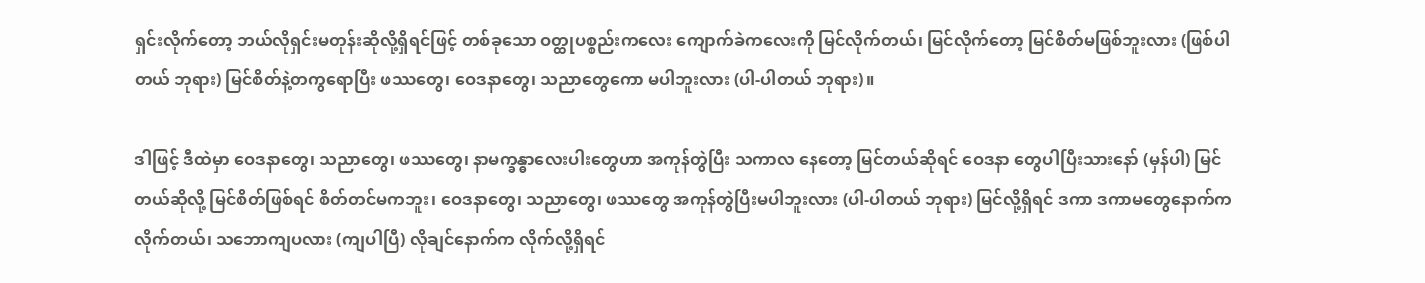ရှင်းလိုက်တော့ ဘယ်လိုရှင်းမတုန်းဆိုလို့ရှိရင်ဖြင့် တစ်ခုသော ဝတ္ထုပစ္စည်းကလေး ကျောက်ခဲကလေးကို မြင်လိုက်တယ်၊ မြင်လိုက်တော့ မြင်စိတ်မဖြစ်ဘူးလား (ဖြစ်ပါတယ် ဘုရား) မြင်စိတ်နဲ့တကွရောပြီး ဖဿတွေ၊ ဝေဒနာတွေ၊ သညာတွေကော မပါဘူးလား (ပါ-ပါတယ် ဘုရား)။

ဒါဖြင့် ဒီထဲမှာ ဝေဒနာတွေ၊ သညာတွေ၊ ဖဿတွေ၊ နာမက္ခန္ဓာလေးပါးတွေဟာ အကုန်တွဲပြီး သကာလ နေတော့ မြင်တယ်ဆိုရင် ဝေဒနာ တွေပါပြီးသားနော် (မှန်ပါ) မြင်တယ်ဆိုလို့ မြင်စိတ်ဖြစ်ရင် စိတ်တင်မကဘူး၊ ဝေဒနာတွေ၊ သညာတွေ၊ ဖဿတွေ အကုန်တွဲပြီးမပါဘူးလား (ပါ-ပါတယ် ဘုရား) မြင်လို့ရှိရင် ဒကာ ဒကာမတွေနောက်က လိုက်တယ်၊ သဘောကျပလား (ကျပါပြီ) လိုချင်နောက်က လိုက်လို့ရှိရင်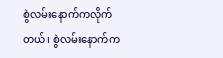စွဲလမ်းနောက်ကလိုက်တယ်၊ စွဲလမ်းနောက်က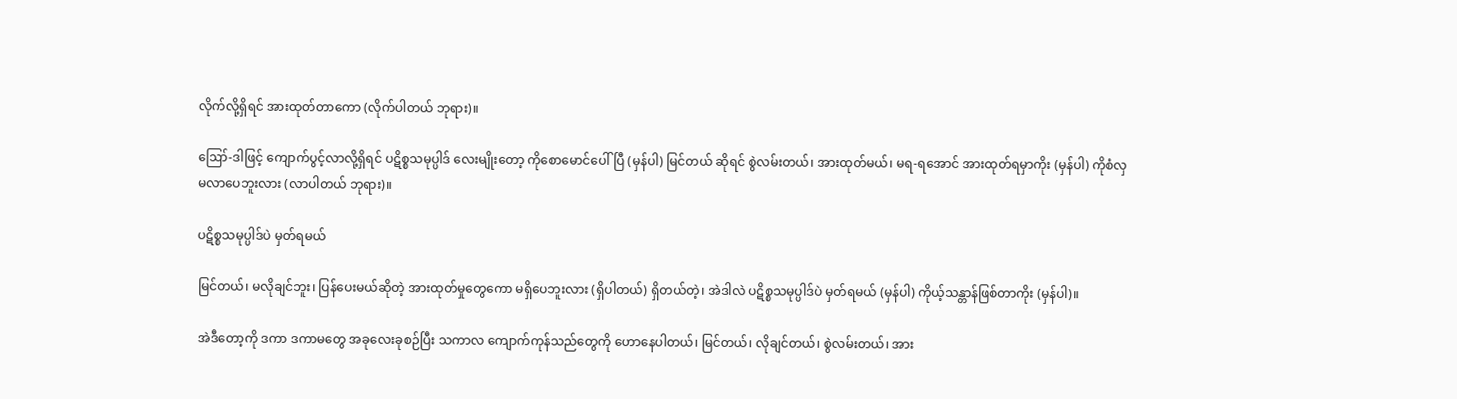လိုက်လို့ရှိရင် အားထုတ်တာကော (လိုက်ပါတယ် ဘုရား)။

ဪ-ဒါဖြင့် ကျောက်ပွင့်လာလို့ရှိရင် ပဋိစ္စသမုပ္ပါဒ် လေးမျိုးတော့ ကိုစောမောင်ပေါ်ပြီ (မှန်ပါ) မြင်တယ် ဆိုရင် စွဲလမ်းတယ်၊ အားထုတ်မယ်၊ မရ-ရအောင် အားထုတ်ရမှာကိုး (မှန်ပါ) ကိုစံလှ မလာပေဘူးလား (လာပါတယ် ဘုရား)။

ပဋိစ္စသမုပ္ပါဒ်ပဲ မှတ်ရမယ်

မြင်တယ်၊ မလိုချင်ဘူး၊ ပြန်ပေးမယ်ဆိုတဲ့ အားထုတ်မှုတွေကော မရှိပေဘူးလား (ရှိပါတယ်) ရှိတယ်တဲ့၊ အဲဒါလဲ ပဋိစ္စသမုပ္ပါဒ်ပဲ မှတ်ရမယ် (မှန်ပါ) ကိုယ့်သန္တာန်ဖြစ်တာကိုး (မှန်ပါ)။

အဲဒီတော့ကို ဒကာ ဒကာမတွေ အခုလေးခုစဉ်ပြီး သကာလ ကျောက်ကုန်သည်တွေကို ဟောနေပါတယ်၊ မြင်တယ်၊ လိုချင်တယ်၊ စွဲလမ်းတယ်၊ အား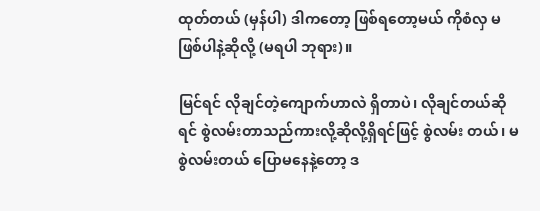ထုတ်တယ် (မှန်ပါ) ဒါကတော့ ဖြစ်ရတော့မယ် ကိုစံလှ မဖြစ်ပါနဲ့ဆိုလို့ (မရပါ ဘုရား)။

မြင်ရင် လိုချင်တဲ့ကျောက်ဟာလဲ ရှိတာပဲ၊ လိုချင်တယ်ဆိုရင် စွဲလမ်းတာသည်ကားလို့ဆိုလို့ရှိရင်ဖြင့် စွဲလမ်း တယ်၊ မစွဲလမ်းတယ် ပြောမနေနဲ့တော့ ဒ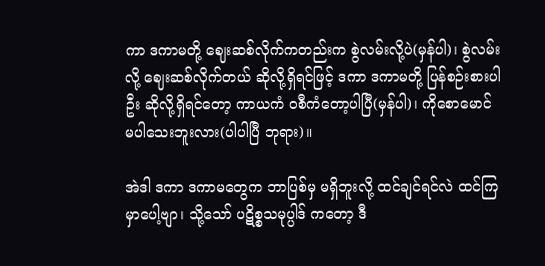ကာ ဒကာမတို့ ဈေးဆစ်လိုက်ကတည်းက စွဲလမ်းလို့ပဲ(မှန်ပါ)၊ စွဲလမ်းလို့ ဈေးဆစ်လိုက်တယ် ဆိုလို့ရှိရင်ဖြင့် ဒကာ ဒကာမတို့ ပြန်စဉ်းစားပါဦး ဆိုလို့ရှိရင်တော့ ကာယကံ ဝစီကံတော့ပါပြီ(မှန်ပါ)၊ ကိုစောမောင် မပါသေးဘူးလား(ပါပါပြီ ဘုရား)။

အဲဒါ ဒကာ ဒကာမတွေက ဘာပြစ်မှ မရှိဘူးလို့ ထင်ချင်ရင်လဲ ထင်ကြမှာပေါ့ဗျာ၊ သို့သော် ပဋိစ္စသမုပ္ပါဒ် ကတော့ ဒီ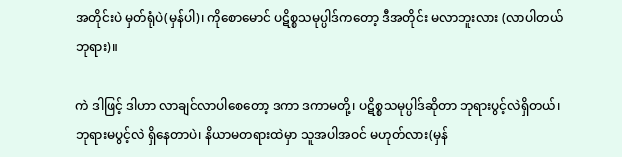အတိုင်းပဲ မှတ်ရုံပဲ(မှန်ပါ)၊ ကိုစောမောင် ပဋိစ္စသမုပ္ပါဒ်ကတော့ ဒီအတိုင်း မလာဘူးလား (လာပါတယ် ဘုရား)။

ကဲ ဒါဖြင့် ဒါဟာ လာချင်လာပါစေတော့ ဒကာ ဒကာမတို့၊ ပဋိစ္စသမုပ္ပါဒ်ဆိုတာ ဘုရားပွင့်လဲရှိတယ်၊ ဘုရားမပွင့်လဲ ရှိနေတာပဲ၊ နိယာမတရားထဲမှာ သူအပါအဝင် မဟုတ်လား(မှန်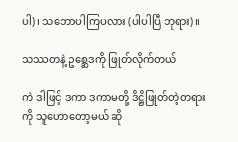ပါ)၊ သဘောပါကြပလား (ပါပါပြီ ဘုရား)။

သဿတနဲ့ ဥစ္ဆေဒကို ဖြုတ်လိုက်တယ်

ကဲ ဒါဖြင့် ဒကာ ဒကာမတို့ ဒိဋ္ဌိဖြုတ်တဲ့တရားကို သူဟောတော့မယ် ဆို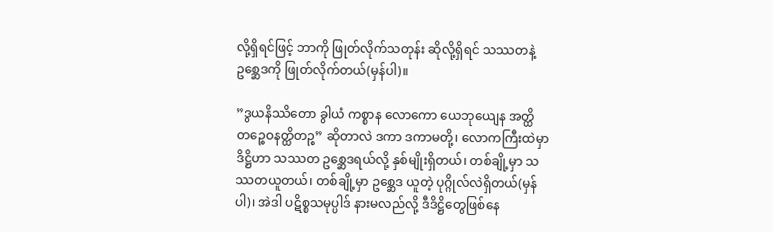လို့ရှိရင်ဖြင့် ဘာကို ဖြုတ်လိုက်သတုန်း ဆိုလို့ရှိရင် သဿတနဲ့ ဥစ္ဆေဒကို ဖြုတ်လိုက်တယ်(မှန်ပါ)။

”ဒွယနိဿိတော ခွါယံ ကစ္စာန လောကော ယေဘုယျေန အတ္ထိတဉ္စေဝနတ္ထိတဉ္စ” ဆိုတာလဲ ဒကာ ဒကာမတို့၊ လောကကြီးထဲမှာ ဒိဋ္ဌိဟာ သဿတ ဥစ္ဆေဒရယ်လို့ နှစ်မျိုးရှိတယ်၊ တစ်ချို့မှာ သဿတယူတယ်၊ တစ်ချို့မှာ ဥစ္ဆေဒ ယူတဲ့ ပုဂ္ဂိုလ်လဲရှိတယ်(မှန်ပါ)၊ အဲဒါ ပဋိစ္စသမုပ္ပါဒ် နားမလည်လို့ ဒီဒိဋ္ဌိတွေဖြစ်နေ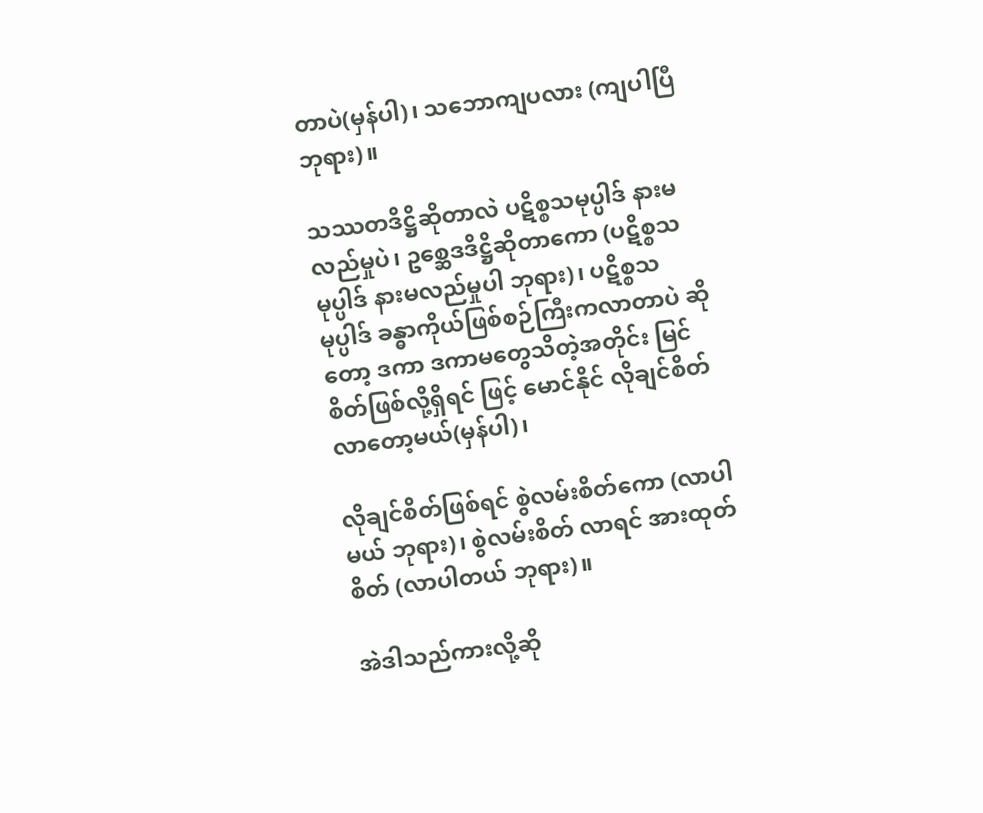တာပဲ(မှန်ပါ)၊ သဘောကျပလား (ကျပါပြီ ဘုရား)။

သဿတဒိဋ္ဌိဆိုတာလဲ ပဋိစ္စသမုပ္ပါဒ် နားမလည်မှုပဲ၊ ဥစ္ဆေဒဒိဋ္ဌိဆိုတာကော (ပဋိစ္စသမုပ္ပါဒ် နားမလည်မှုပါ ဘုရား)၊ ပဋိစ္စသမုပ္ပါဒ် ခန္ဓာကိုယ်ဖြစ်စဉ်ကြီးကလာတာပဲ ဆိုတော့ ဒကာ ဒကာမတွေသိတဲ့အတိုင်း မြင်စိတ်ဖြစ်လို့ရှိရင် ဖြင့် မောင်နိုင် လိုချင်စိတ် လာတော့မယ်(မှန်ပါ)၊

လိုချင်စိတ်ဖြစ်ရင် စွဲလမ်းစိတ်ကော (လာပါမယ် ဘုရား)၊ စွဲလမ်းစိတ် လာရင် အားထုတ်စိတ် (လာပါတယ် ဘုရား)။

အဲဒါသည်ကားလို့ဆို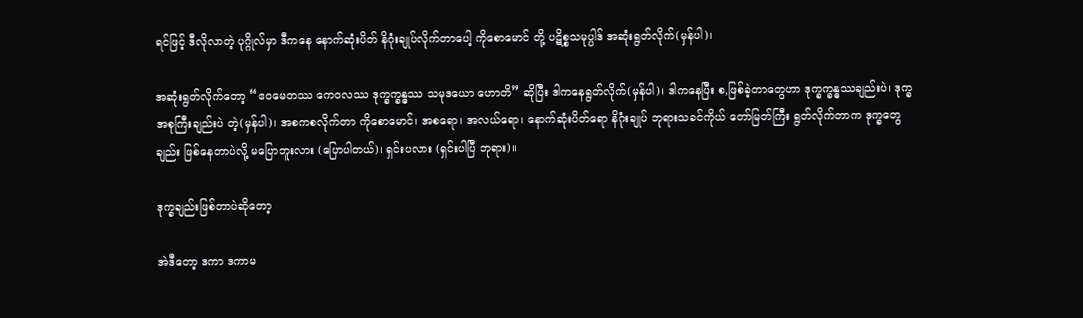ရင်ဖြင့် ဒီလိုလာတဲ့ ပုဂ္ဂိုလ်မှာ ဒီကနေ နောက်ဆုံးပိတ် နိဂုံးချုပ်လိုက်တာပေါ့ ကိုစောမောင် တို့ ပဋိစ္စသမုပ္ပါဒ် အဆုံးရွတ်လိုက်(မှန်ပါ)၊

အဆုံးရွတ်လိုက်တော့ “ဧဝမေတဿ ကေဝလဿ ဒုက္ခက္ခန္ဓဿ သမုဒယော ဟောတိ” ဆိုပြီး ဒါကနေရွတ်လိုက်(မှန်ပါ)၊ ဒါကနေပြီး စ,ဖြစ်ခဲ့တာတွေဟာ ဒုက္ခက္ခန္ဓဿချည်းပဲ၊ ဒုက္ခအစုကြီးချည်းပဲ တဲ့(မှန်ပါ)၊ အစကစလိုက်တာ ကိုစောမောင်၊ အစရော၊ အလယ်ရော၊ နောက်ဆုံးပိတ်ရော နိဂုံးချုပ် ဘုရားသခင်ကိုယ် တော်မြတ်ကြီး ရွတ်လိုက်တာက ဒုက္ခတွေချည်း ဖြစ်နေတာပဲလို့ မပြောဘူးလား (ပြောပါတယ်)၊ ရှင်းပလား (ရှင်းပါပြီ ဘုရား)။

ဒုက္ခချည်းဖြစ်တာပဲဆိုတော့

အဲဒီတော့ ဒကာ ဒကာမ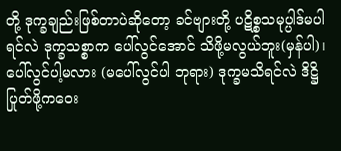တို့ ဒုက္ခချည်းဖြစ်တာပဲဆိုတော့ ခင်ဗျားတို့ ပဋိစ္စသမုပ္ပါဒ်မပါရင်လဲ ဒုက္ခသစ္စာက ပေါ်လွင်အောင် သိဖို့မလွယ်ဘူး(မှန်ပါ)၊ ပေါ်လွင်ပါ့မလား (မပေါ်လွင်ပါ ဘုရား) ဒုက္ခမသိရင်လဲ ဒိဋ္ဌိပြုတ်ဖို့ကဝေး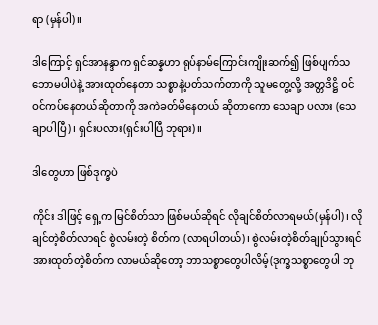ရာ (မှန်ပါ)။

ဒါကြောင့် ရှင်အာနန္ဒာက ရှင်ဆန္နဟာ ရုပ်နာမ်ကြောင်းကျိုးဆက်၍ ဖြစ်ပျက်သဘောမပါပဲနဲ့ အားထုတ်နေတာ သစ္စာနဲ့ပတ်သက်တာကို သူမတွေ့လို့ အတ္တဒိဋ္ဌိ ဝင်ဝင်ကပ်နေတယ်ဆိုတာကို အကဲခတ်မိနေတယ် ဆိုတာကော သေချာ ပလား (သေချာပါပြီ)၊ ရှင်းပလား(ရှင်းပါပြီ ဘုရား)။

ဒါတွေဟာ ဖြစ်ဒုက္ခပဲ

ကိုင်း ဒါဖြင့် ရှေ့က မြင်စိတ်သာ ဖြစ်မယ်ဆိုရင် လိုချင်စိတ်လာရမယ်(မှန်ပါ)၊ လိုချင်တဲ့စိတ်လာရင် စွဲလမ်းတဲ့ စိတ်က (လာရပါတယ်)၊ စွဲလမ်းတဲ့စိတ်ချုပ်သွားရင် အားထုတ်တဲ့စိတ်က လာမယ်ဆိုတော့ ဘာသစ္စာတွေပါလိမ့်(ဒုက္ခသစ္စာတွေပါ ဘု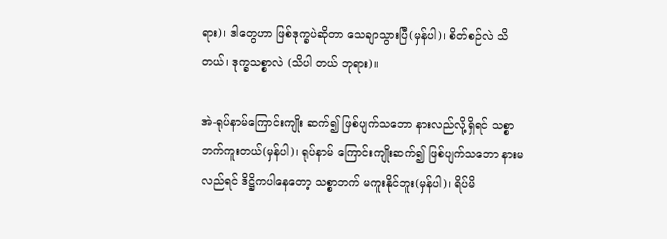ရား)၊ ဒါတွေဟာ ဖြစ်ဒုက္ခပဲဆိုတာ သေချာသွားပြီ(မှန်ပါ)၊ စိတ်စဉ်လဲ သိတယ်၊ ဒုက္ခသစ္စာလဲ (သိပါ တယ် ဘုရား)။

အဲ-ရုပ်နာမ်ကြောင်းကျိုး ဆက်၍ ဖြစ်ပျက်သဘော နားလည်လို့ရှိရင် သစ္စာဘက်ကူးတယ်(မှန်ပါ)၊ ရုပ်နာမ် ကြောင်းကျိုးဆက်၍ ဖြစ်ပျက်သဘော နားမလည်ရင် ဒိဋ္ဌိကပါနေတော့ သစ္စာဘက် မကူးနိုင်ဘူး(မှန်ပါ)၊ ရိပ်မိ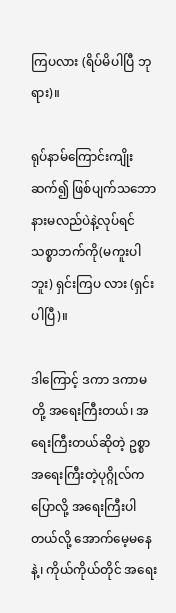ကြပလား (ရိပ်မိပါပြီ ဘုရား)။

ရုပ်နာမ်ကြောင်းကျိုး ဆက်၍ ဖြစ်ပျက်သဘော နားမလည်ပဲနဲ့လုပ်ရင် သစ္စာဘက်ကို(မကူးပါဘူး) ရှင်းကြပ လား (ရှင်းပါပြီ)။

ဒါကြောင့် ဒကာ ဒကာမတို့ အရေးကြီးတယ်၊ အရေးကြီးတယ်ဆိုတဲ့ ဥစ္စာ အရေးကြီးတဲ့ပုဂ္ဂိုလ်က ပြောလို့ အရေးကြီးပါတယ်လို့ အောက်မေ့မနေနဲ့၊ ကိုယ်ကိုယ်တိုင် အရေး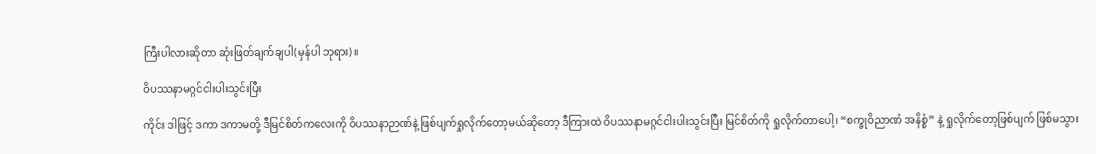ကြီးပါလားဆိုတာ ဆုံးဖြတ်ချက်ချပါ(မှန်ပါ ဘုရား)။

ဝိပဿနာမဂ္ဂင်ငါးပါးသွင်းပြီး

ကိုင်း ဒါဖြင့် ဒကာ ဒကာမတို့ ဒီမြင်စိတ်ကလေးကို ဝိပဿနာဉာဏ်နဲ့ ဖြစ်ပျက်ရှုလိုက်တော့မယ်ဆိုတော့ ဒီကြားထဲ ဝိပဿနာမဂ္ဂင်ငါးပါးသွင်းပြီး မြင်စိတ်ကို ရှုလိုက်တာပေါ့၊ “စက္ခုဝိညာဏံ အနိစ္စံ” နဲ့ ရှုလိုက်တော့ဖြစ်ပျက် ဖြစ်မသွား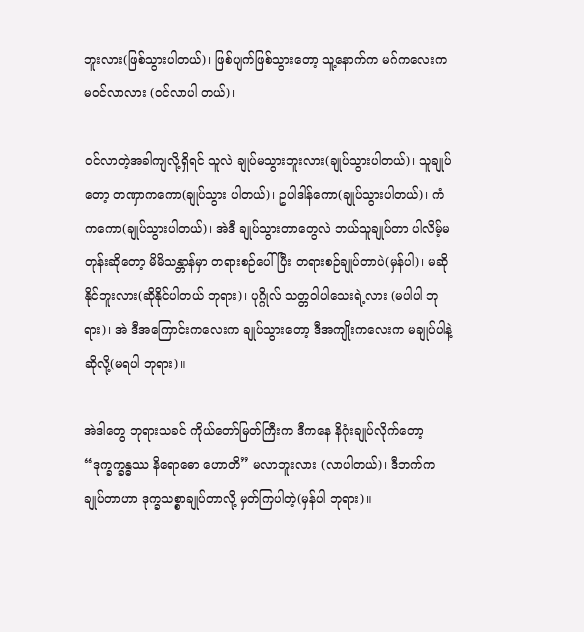ဘူးလား(ဖြစ်သွားပါတယ်)၊ ဖြစ်ပျက်ဖြစ်သွားတော့ သူ့နောက်က မဂ်ကလေးက မဝင်လာလား (ဝင်လာပါ တယ်)၊

ဝင်လာတဲ့အခါကျလို့ရှိရင် သူလဲ ချုပ်မသွားဘူးလား(ချုပ်သွားပါတယ်)၊ သူချုပ်တော့ တဏှာကကော(ချုပ်သွား ပါတယ်)၊ ဥပါဒါန်ကော(ချုပ်သွားပါတယ်)၊ ကံကကော(ချုပ်သွားပါတယ်)၊ အဲဒီ ချုပ်သွားတာတွေလဲ ဘယ်သူချုပ်တာ ပါလိမ့်မတုန်းဆိုတော့ မိမိသန္တာန်မှာ တရားစဉ်ပေါ်ပြီး တရားစဉ်ချုပ်တာပဲ(မှန်ပါ)၊ မဆိုနိုင်ဘူးလား(ဆိုနိုင်ပါတယ် ဘုရား)၊ ပုဂ္ဂိုလ် သတ္တဝါပါသေးရဲ့လား (မပါပါ ဘုရား)၊ အဲ ဒီအကြောင်းကလေးက ချုပ်သွားတော့ ဒီအကျိုးကလေးက မချုပ်ပါနဲ့ဆိုလို့(မရပါ ဘုရား)။

အဲဒါတွေ ဘုရားသခင် ကိုယ်တော်မြတ်ကြီးက ဒီကနေ နိဂုံးချုပ်လိုက်တော့ “ဒုက္ခက္ခန္ဓဿ နိရောဓော ဟောတိ” မလာဘူးလား (လာပါတယ်)၊ ဒီဘက်က ချုပ်တာဟာ ဒုက္ခသစ္စာချုပ်တာလို့ မှတ်ကြပါတဲ့(မှန်ပါ ဘုရား)။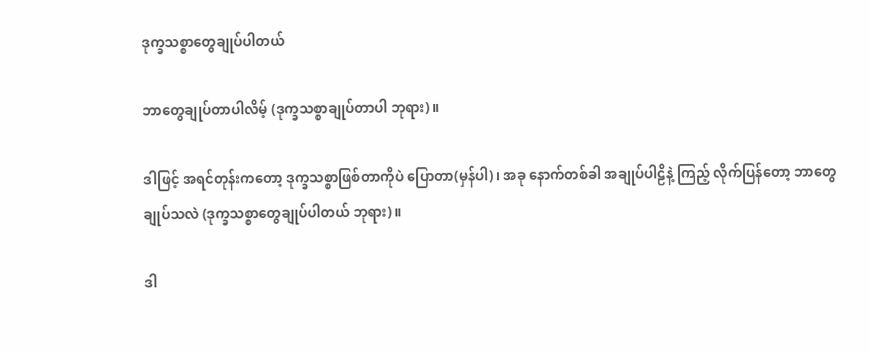ဒုက္ခသစ္စာတွေချုပ်ပါတယ်

ဘာတွေချုပ်တာပါလိမ့် (ဒုက္ခသစ္စာချုပ်တာပါ ဘုရား)။

ဒါဖြင့် အရင်တုန်းကတော့ ဒုက္ခသစ္စာဖြစ်တာကိုပဲ ပြောတာ(မှန်ပါ)၊ အခု နောက်တစ်ခါ အချုပ်ပါဠိနဲ့ ကြည့် လိုက်ပြန်တော့ ဘာတွေချုပ်သလဲ (ဒုက္ခသစ္စာတွေချုပ်ပါတယ် ဘုရား)။

ဒါ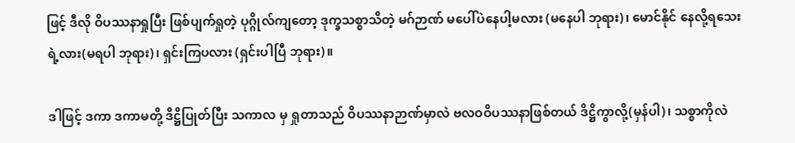ဖြင့် ဒီလို ဝိပဿနာရှုပြီး ဖြစ်ပျက်ရှုတဲ့ ပုဂ္ဂိုလ်ကျတော့ ဒုက္ခသစ္စာသိတဲ့ မဂ်ဉာဏ် မပေါ်ပဲနေပါ့မလား (မနေပါ ဘုရား)၊ မောင်နိုင် နေလို့ရသေးရဲ့လား(မရပါ ဘုရား)၊ ရှင်းကြပလား (ရှင်းပါပြီ ဘုရား)။

ဒါဖြင့် ဒကာ ဒကာမတို့ ဒိဋ္ဌိပြုတ်ပြီး သကာလ မှ ရှုတာသည် ဝိပဿနာဉာဏ်မှာလဲ ဗလဝဝိပဿနာဖြစ်တယ် ဒိဋ္ဌိကွာလို့(မှန်ပါ)၊ သစ္စာကိုလဲ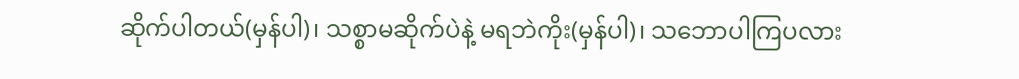ဆိုက်ပါတယ်(မှန်ပါ)၊ သစ္စာမဆိုက်ပဲနဲ့ မရဘဲကိုး(မှန်ပါ)၊ သဘောပါကြပလား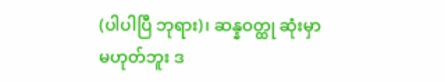(ပါပါပြီ ဘုရား)၊ ဆန္နဝတ္ထု ဆုံးမှာမဟုတ်ဘူး ဒ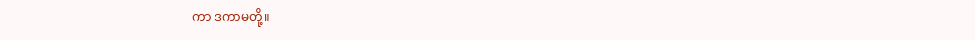ကာ ဒကာမတို့။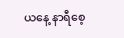ယနေ့ နာရီစေ့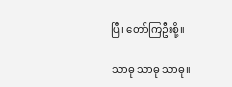ပြီ၊ တော်ကြဦးစို့။

သာဓု သာဓု သာဓု။